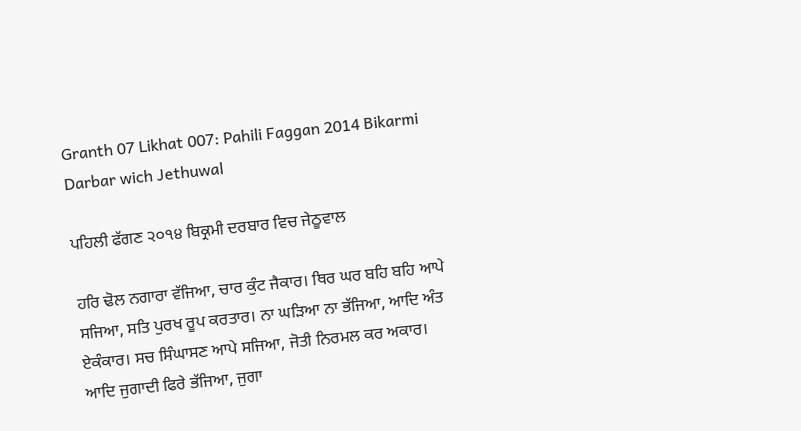Granth 07 Likhat 007: Pahili Faggan 2014 Bikarmi Darbar wich Jethuwal

ਪਹਿਲੀ ਫੱਗਣ ੨੦੧੪ ਬਿਕ੍ਰਮੀ ਦਰਬਾਰ ਵਿਚ ਜੇਠੂਵਾਲ

ਹਰਿ ਢੋਲ ਨਗਾਰਾ ਵੱਜਿਆ, ਚਾਰ ਕੁੰਟ ਜੈਕਾਰ। ਥਿਰ ਘਰ ਬਹਿ ਬਹਿ ਆਪੇ ਸਜਿਆ, ਸਤਿ ਪੁਰਖ ਰੂਪ ਕਰਤਾਰ। ਨਾ ਘੜਿਆ ਨਾ ਭੱਜਿਆ, ਆਦਿ ਅੰਤ ਏਕੰਕਾਰ। ਸਚ ਸਿੰਘਾਸਣ ਆਪੇ ਸਜਿਆ, ਜੋਤੀ ਨਿਰਮਲ ਕਰ ਅਕਾਰ। ਆਦਿ ਜੁਗਾਦੀ ਫਿਰੇ ਭੱਜਿਆ, ਜੁਗਾ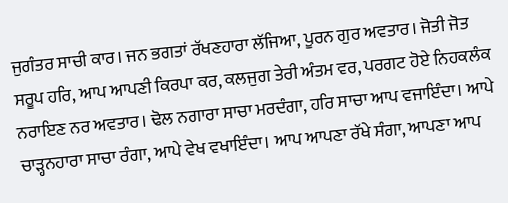ਜੁਗੰਤਰ ਸਾਚੀ ਕਾਰ। ਜਨ ਭਗਤਾਂ ਰੱਖਣਹਾਰਾ ਲੱਜਿਆ, ਪੂਰਨ ਗੁਰ ਅਵਤਾਰ। ਜੋਤੀ ਜੋਤ ਸਰੂਪ ਹਰਿ, ਆਪ ਆਪਣੀ ਕਿਰਪਾ ਕਰ, ਕਲਜੁਗ ਤੇਰੀ ਅੰਤਮ ਵਰ, ਪਰਗਟ ਹੋਏ ਨਿਹਕਲੰਕ ਨਰਾਇਣ ਨਰ ਅਵਤਾਰ। ਢੋਲ ਨਗਾਰਾ ਸਾਚਾ ਮਰਦੰਗਾ, ਹਰਿ ਸਾਚਾ ਆਪ ਵਜਾਇੰਦਾ। ਆਪੇ ਚਾੜ੍ਹਨਹਾਰਾ ਸਾਚਾ ਰੰਗਾ, ਆਪੇ ਵੇਖ ਵਖਾਇੰਦਾ। ਆਪ ਆਪਣਾ ਰੱਖੇ ਸੰਗਾ, ਆਪਣਾ ਆਪ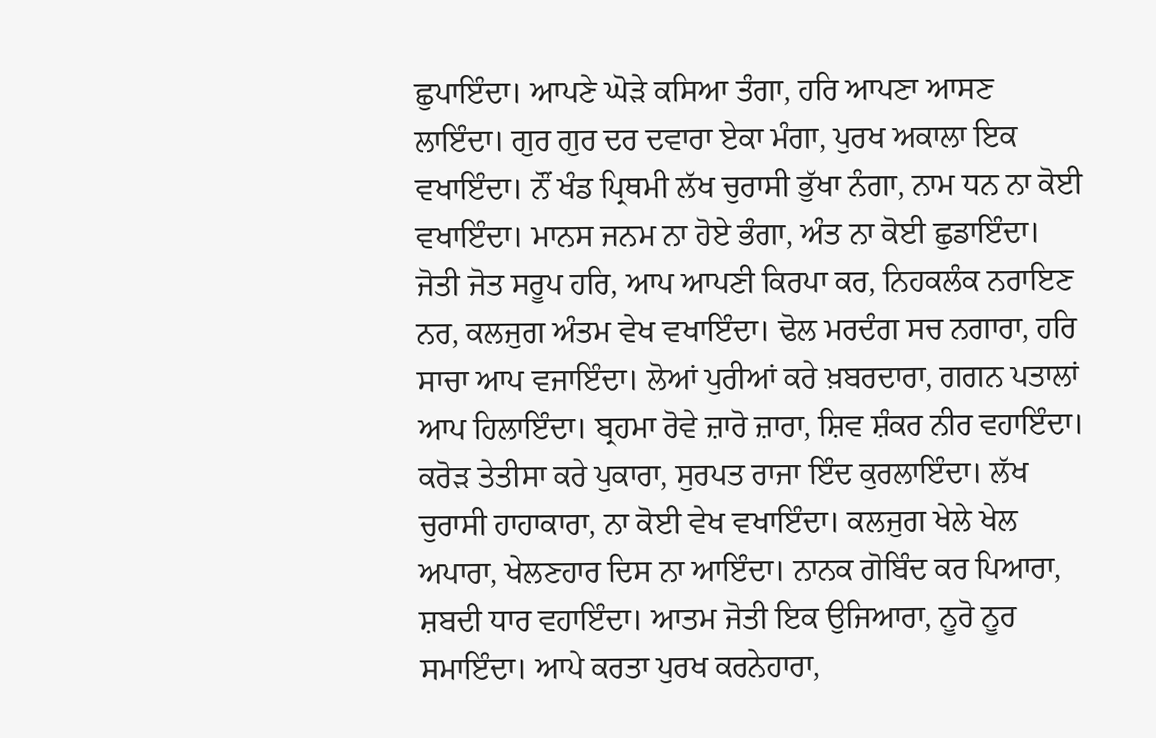ਛੁਪਾਇੰਦਾ। ਆਪਣੇ ਘੋੜੇ ਕਸਿਆ ਤੰਗਾ, ਹਰਿ ਆਪਣਾ ਆਸਣ ਲਾਇੰਦਾ। ਗੁਰ ਗੁਰ ਦਰ ਦਵਾਰਾ ਏਕਾ ਮੰਗਾ, ਪੁਰਖ ਅਕਾਲਾ ਇਕ ਵਖਾਇੰਦਾ। ਨੌਂ ਖੰਡ ਪ੍ਰਿਥਮੀ ਲੱਖ ਚੁਰਾਸੀ ਭੁੱਖਾ ਨੰਗਾ, ਨਾਮ ਧਨ ਨਾ ਕੋਈ ਵਖਾਇੰਦਾ। ਮਾਨਸ ਜਨਮ ਨਾ ਹੋਏ ਭੰਗਾ, ਅੰਤ ਨਾ ਕੋਈ ਛੁਡਾਇੰਦਾ। ਜੋਤੀ ਜੋਤ ਸਰੂਪ ਹਰਿ, ਆਪ ਆਪਣੀ ਕਿਰਪਾ ਕਰ, ਨਿਹਕਲੰਕ ਨਰਾਇਣ ਨਰ, ਕਲਜੁਗ ਅੰਤਮ ਵੇਖ ਵਖਾਇੰਦਾ। ਢੋਲ ਮਰਦੰਗ ਸਚ ਨਗਾਰਾ, ਹਰਿ ਸਾਚਾ ਆਪ ਵਜਾਇੰਦਾ। ਲੋਆਂ ਪੁਰੀਆਂ ਕਰੇ ਖ਼ਬਰਦਾਰਾ, ਗਗਨ ਪਤਾਲਾਂ ਆਪ ਹਿਲਾਇੰਦਾ। ਬ੍ਰਹਮਾ ਰੋਵੇ ਜ਼ਾਰੋ ਜ਼ਾਰਾ, ਸ਼ਿਵ ਸ਼ੰਕਰ ਨੀਰ ਵਹਾਇੰਦਾ। ਕਰੋੜ ਤੇਤੀਸਾ ਕਰੇ ਪੁਕਾਰਾ, ਸੁਰਪਤ ਰਾਜਾ ਇੰਦ ਕੁਰਲਾਇੰਦਾ। ਲੱਖ ਚੁਰਾਸੀ ਹਾਹਾਕਾਰਾ, ਨਾ ਕੋਈ ਵੇਖ ਵਖਾਇੰਦਾ। ਕਲਜੁਗ ਖੇਲੇ ਖੇਲ ਅਪਾਰਾ, ਖੇਲਣਹਾਰ ਦਿਸ ਨਾ ਆਇੰਦਾ। ਨਾਨਕ ਗੋਬਿੰਦ ਕਰ ਪਿਆਰਾ, ਸ਼ਬਦੀ ਧਾਰ ਵਹਾਇੰਦਾ। ਆਤਮ ਜੋਤੀ ਇਕ ਉਜਿਆਰਾ, ਨੂਰੋ ਨੂਰ ਸਮਾਇੰਦਾ। ਆਪੇ ਕਰਤਾ ਪੁਰਖ ਕਰਨੇਹਾਰਾ,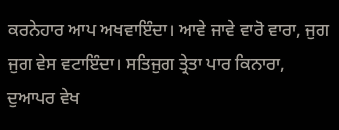ਕਰਨੇਹਾਰ ਆਪ ਅਖਵਾਇੰਦਾ। ਆਵੇ ਜਾਵੇ ਵਾਰੋ ਵਾਰਾ, ਜੁਗ ਜੁਗ ਵੇਸ ਵਟਾਇੰਦਾ। ਸਤਿਜੁਗ ਤ੍ਰੇਤਾ ਪਾਰ ਕਿਨਾਰਾ, ਦੁਆਪਰ ਵੇਖ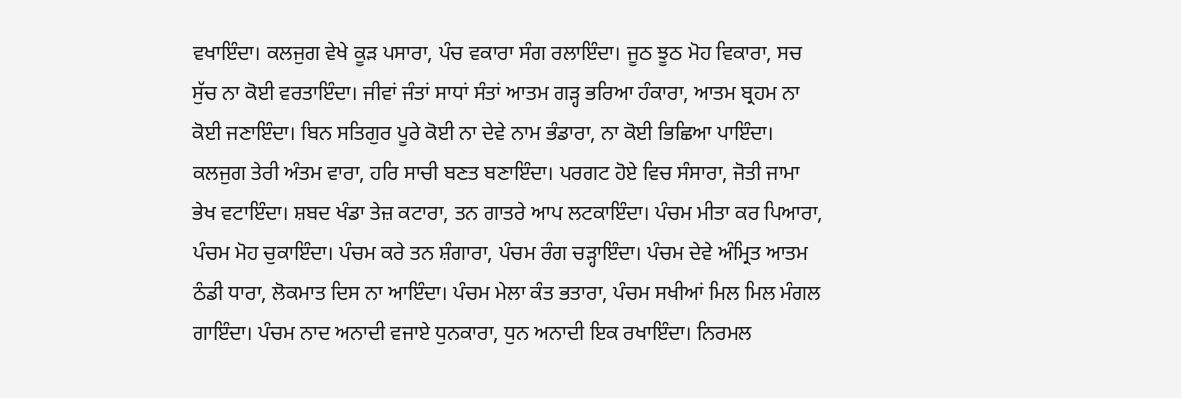ਵਖਾਇੰਦਾ। ਕਲਜੁਗ ਵੇਖੇ ਕੂੜ ਪਸਾਰਾ, ਪੰਚ ਵਕਾਰਾ ਸੰਗ ਰਲਾਇੰਦਾ। ਜੂਠ ਝੂਠ ਮੋਹ ਵਿਕਾਰਾ, ਸਚ ਸੁੱਚ ਨਾ ਕੋਈ ਵਰਤਾਇੰਦਾ। ਜੀਵਾਂ ਜੰਤਾਂ ਸਾਧਾਂ ਸੰਤਾਂ ਆਤਮ ਗੜ੍ਹ ਭਰਿਆ ਹੰਕਾਰਾ, ਆਤਮ ਬ੍ਰਹਮ ਨਾ ਕੋਈ ਜਣਾਇੰਦਾ। ਬਿਨ ਸਤਿਗੁਰ ਪੂਰੇ ਕੋਈ ਨਾ ਦੇਵੇ ਨਾਮ ਭੰਡਾਰਾ, ਨਾ ਕੋਈ ਭਿਛਿਆ ਪਾਇੰਦਾ। ਕਲਜੁਗ ਤੇਰੀ ਅੰਤਮ ਵਾਰਾ, ਹਰਿ ਸਾਚੀ ਬਣਤ ਬਣਾਇੰਦਾ। ਪਰਗਟ ਹੋਏ ਵਿਚ ਸੰਸਾਰਾ, ਜੋਤੀ ਜਾਮਾ ਭੇਖ ਵਟਾਇੰਦਾ। ਸ਼ਬਦ ਖੰਡਾ ਤੇਜ਼ ਕਟਾਰਾ, ਤਨ ਗਾਤਰੇ ਆਪ ਲਟਕਾਇੰਦਾ। ਪੰਚਮ ਮੀਤਾ ਕਰ ਪਿਆਰਾ, ਪੰਚਮ ਮੋਹ ਚੁਕਾਇੰਦਾ। ਪੰਚਮ ਕਰੇ ਤਨ ਸ਼ੰਗਾਰਾ, ਪੰਚਮ ਰੰਗ ਚੜ੍ਹਾਇੰਦਾ। ਪੰਚਮ ਦੇਵੇ ਅੰਮ੍ਰਿਤ ਆਤਮ ਠੰਡੀ ਧਾਰਾ, ਲੋਕਮਾਤ ਦਿਸ ਨਾ ਆਇੰਦਾ। ਪੰਚਮ ਮੇਲਾ ਕੰਤ ਭਤਾਰਾ, ਪੰਚਮ ਸਖੀਆਂ ਮਿਲ ਮਿਲ ਮੰਗਲ ਗਾਇੰਦਾ। ਪੰਚਮ ਨਾਦ ਅਨਾਦੀ ਵਜਾਏ ਧੁਨਕਾਰਾ, ਧੁਨ ਅਨਾਦੀ ਇਕ ਰਖਾਇੰਦਾ। ਨਿਰਮਲ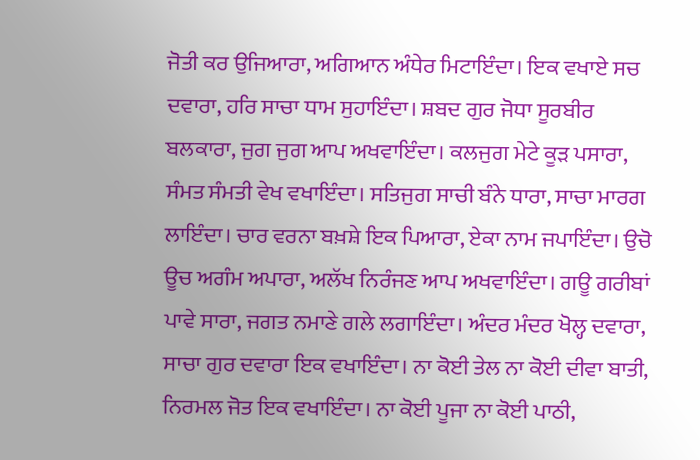ਜੋਤੀ ਕਰ ਉਜਿਆਰਾ, ਅਗਿਆਨ ਅੰਧੇਰ ਮਿਟਾਇੰਦਾ। ਇਕ ਵਖਾਏ ਸਚ ਦਵਾਰਾ, ਹਰਿ ਸਾਚਾ ਧਾਮ ਸੁਹਾਇੰਦਾ। ਸ਼ਬਦ ਗੁਰ ਜੋਧਾ ਸੂਰਬੀਰ ਬਲਕਾਰਾ, ਜੁਗ ਜੁਗ ਆਪ ਅਖਵਾਇੰਦਾ। ਕਲਜੁਗ ਮੇਟੇ ਕੂੜ ਪਸਾਰਾ, ਸੰਮਤ ਸੰਮਤੀ ਵੇਖ ਵਖਾਇੰਦਾ। ਸਤਿਜੁਗ ਸਾਚੀ ਬੰਨੇ ਧਾਰਾ, ਸਾਚਾ ਮਾਰਗ ਲਾਇੰਦਾ। ਚਾਰ ਵਰਨਾ ਬਖ਼ਸ਼ੇ ਇਕ ਪਿਆਰਾ, ਏਕਾ ਨਾਮ ਜਪਾਇੰਦਾ। ਉਚੋ ਊਚ ਅਗੰਮ ਅਪਾਰਾ, ਅਲੱਖ ਨਿਰੰਜਣ ਆਪ ਅਖਵਾਇੰਦਾ। ਗਊ ਗਰੀਬਾਂ ਪਾਵੇ ਸਾਰਾ, ਜਗਤ ਨਮਾਣੇ ਗਲੇ ਲਗਾਇੰਦਾ। ਅੰਦਰ ਮੰਦਰ ਖੋਲ੍ਹ ਦਵਾਰਾ, ਸਾਚਾ ਗੁਰ ਦਵਾਰਾ ਇਕ ਵਖਾਇੰਦਾ। ਨਾ ਕੋਈ ਤੇਲ ਨਾ ਕੋਈ ਦੀਵਾ ਬਾਤੀ, ਨਿਰਮਲ ਜੋਤ ਇਕ ਵਖਾਇੰਦਾ। ਨਾ ਕੋਈ ਪੂਜਾ ਨਾ ਕੋਈ ਪਾਠੀ,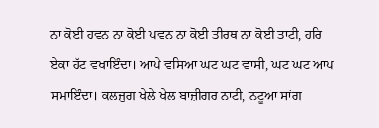ਨਾ ਕੋਈ ਹਵਨ ਨਾ ਕੋਈ ਪਵਨ ਨਾ ਕੋਈ ਤੀਰਥ ਨਾ ਕੋਈ ਤਾਟੀ, ਹਰਿ ਏਕਾ ਹੱਟ ਵਖਾਇੰਦਾ। ਆਪੇ ਵਸਿਆ ਘਟ ਘਟ ਵਾਸੀ, ਘਟ ਘਟ ਆਪ ਸਮਾਇੰਦਾ। ਕਲਜੁਗ ਖੇਲੇ ਖੇਲ ਬਾਜ਼ੀਗਰ ਨਾਟੀ, ਨਟੂਆ ਸਾਂਗ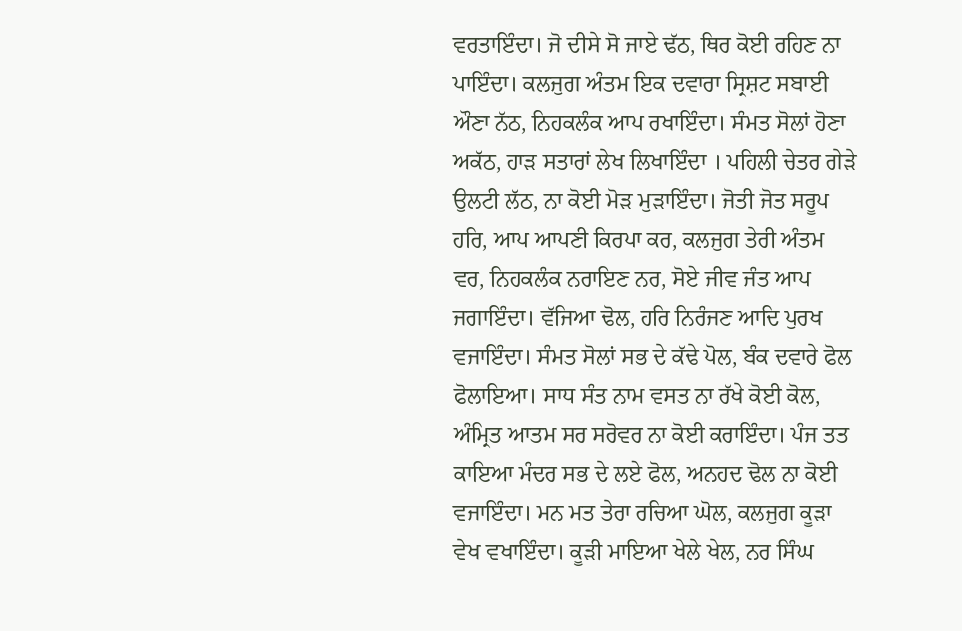ਵਰਤਾਇੰਦਾ। ਜੋ ਦੀਸੇ ਸੋ ਜਾਏ ਢੱਠ, ਥਿਰ ਕੋਈ ਰਹਿਣ ਨਾ ਪਾਇੰਦਾ। ਕਲਜੁਗ ਅੰਤਮ ਇਕ ਦਵਾਰਾ ਸ੍ਰਿਸ਼ਟ ਸਬਾਈ ਔਣਾ ਨੱਠ, ਨਿਹਕਲੰਕ ਆਪ ਰਖਾਇੰਦਾ। ਸੰਮਤ ਸੋਲਾਂ ਹੋਣਾ ਅਕੱਠ, ਹਾੜ ਸਤਾਰਾਂ ਲੇਖ ਲਿਖਾਇੰਦਾ । ਪਹਿਲੀ ਚੇਤਰ ਗੇੜੇ ਉਲਟੀ ਲੱਠ, ਨਾ ਕੋਈ ਮੋੜ ਮੁੜਾਇੰਦਾ। ਜੋਤੀ ਜੋਤ ਸਰੂਪ ਹਰਿ, ਆਪ ਆਪਣੀ ਕਿਰਪਾ ਕਰ, ਕਲਜੁਗ ਤੇਰੀ ਅੰਤਮ ਵਰ, ਨਿਹਕਲੰਕ ਨਰਾਇਣ ਨਰ, ਸੋਏ ਜੀਵ ਜੰਤ ਆਪ ਜਗਾਇੰਦਾ। ਵੱਜਿਆ ਢੋਲ, ਹਰਿ ਨਿਰੰਜਣ ਆਦਿ ਪੁਰਖ ਵਜਾਇੰਦਾ। ਸੰਮਤ ਸੋਲਾਂ ਸਭ ਦੇ ਕੱਢੇ ਪੋਲ, ਬੰਕ ਦਵਾਰੇ ਫੋਲ ਫੋਲਾਇਆ। ਸਾਧ ਸੰਤ ਨਾਮ ਵਸਤ ਨਾ ਰੱਖੇ ਕੋਈ ਕੋਲ, ਅੰਮ੍ਰਿਤ ਆਤਮ ਸਰ ਸਰੋਵਰ ਨਾ ਕੋਈ ਕਰਾਇੰਦਾ। ਪੰਜ ਤਤ ਕਾਇਆ ਮੰਦਰ ਸਭ ਦੇ ਲਏ ਫੋਲ, ਅਨਹਦ ਢੋਲ ਨਾ ਕੋਈ ਵਜਾਇੰਦਾ। ਮਨ ਮਤ ਤੇਰਾ ਰਚਿਆ ਘੋਲ, ਕਲਜੁਗ ਕੂੜਾ ਵੇਖ ਵਖਾਇੰਦਾ। ਕੂੜੀ ਮਾਇਆ ਖੇਲੇ ਖੇਲ, ਨਰ ਸਿੰਘ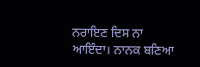ਨਰਾਇਣ ਦਿਸ ਨਾ ਆਇੰਦਾ। ਨਾਨਕ ਬਣਿਆ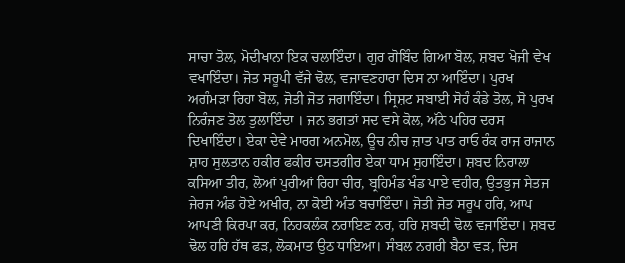ਸਾਚਾ ਤੋਲ, ਮੋਦੀਖਾਨਾ ਇਕ ਚਲਾਇੰਦਾ। ਗੁਰ ਗੋਬਿੰਦ ਗਿਆ ਬੋਲ, ਸ਼ਬਦ ਖੋਜੀ ਵੇਖ ਵਖਾਇੰਦਾ। ਜੋਤ ਸਰੂਪੀ ਵੱਜੇ ਢੋਲ, ਵਜਾਵਣਹਾਰਾ ਦਿਸ ਨਾ ਆਇੰਦਾ। ਪੁਰਖ ਅਗੰਮੜਾ ਰਿਹਾ ਬੋਲ, ਜੋਤੀ ਜੋਤ ਜਗਾਇੰਦਾ। ਸ੍ਰਿਸ਼ਟ ਸਬਾਈ ਸੋਹੰ ਕੰਡੇ ਤੋਲ, ਸੋ ਪੁਰਖ ਨਿਰੰਜਣ ਤੋਲ ਤੁਲਾਇੰਦਾ । ਜਨ ਭਗਤਾਂ ਸਦ ਵਸੇ ਕੋਲ, ਅੱਠੇ ਪਹਿਰ ਦਰਸ ਦਿਖਾਇੰਦਾ। ਏਕਾ ਦੇਵੇ ਮਾਰਗ ਅਨਮੋਲ, ਊਚ ਨੀਚ ਜ਼ਾਤ ਪਾਤ ਰਾਓ ਰੰਕ ਰਾਜ ਰਾਜਾਨ ਸ਼ਾਹ ਸੁਲਤਾਨ ਹਕੀਰ ਫਕੀਰ ਦਸਤਗੀਰ ਏਕਾ ਧਾਮ ਸੁਹਾਇੰਦਾ। ਸ਼ਬਦ ਨਿਰਾਲਾ ਕਸਿਆ ਤੀਰ, ਲੋਆਂ ਪੁਰੀਆਂ ਰਿਹਾ ਚੀਰ, ਬ੍ਰਹਿਮੰਡ ਖੰਡ ਪਾਏ ਵਹੀਰ, ਉਤਭੁਜ ਸੇਤਜ ਜੇਰਜ ਅੰਡ ਹੋਏ ਅਖੀਰ, ਨਾ ਕੋਈ ਅੰਤ ਬਚਾਇੰਦਾ। ਜੋਤੀ ਜੋਤ ਸਰੂਪ ਹਰਿ, ਆਪ ਆਪਣੀ ਕਿਰਪਾ ਕਰ, ਨਿਹਕਲੰਕ ਨਰਾਇਣ ਨਰ, ਹਰਿ ਸ਼ਬਦੀ ਢੋਲ ਵਜਾਇੰਦਾ। ਸ਼ਬਦ ਢੋਲ ਹਰਿ ਹੱਥ ਫੜ, ਲੋਕਮਾਤ ਉਠ ਧਾਇਆ। ਸੰਬਲ ਨਗਰੀ ਬੈਠਾ ਵੜ, ਦਿਸ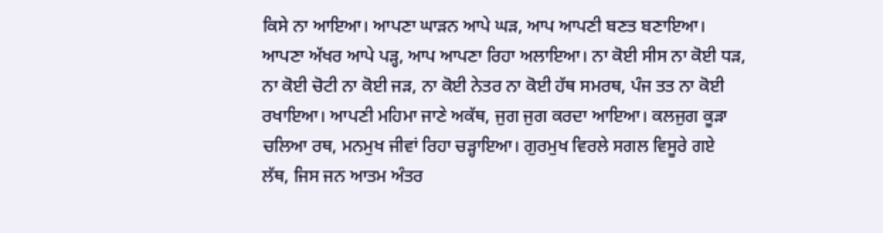ਕਿਸੇ ਨਾ ਆਇਆ। ਆਪਣਾ ਘਾੜਨ ਆਪੇ ਘੜ, ਆਪ ਆਪਣੀ ਬਣਤ ਬਣਾਇਆ। ਆਪਣਾ ਅੱਖਰ ਆਪੇ ਪੜ੍ਹ, ਆਪ ਆਪਣਾ ਰਿਹਾ ਅਲਾਇਆ। ਨਾ ਕੋਈ ਸੀਸ ਨਾ ਕੋਈ ਧੜ, ਨਾ ਕੋਈ ਚੋਟੀ ਨਾ ਕੋਈ ਜੜ, ਨਾ ਕੋਈ ਨੇਤਰ ਨਾ ਕੋਈ ਹੱਥ ਸਮਰਥ, ਪੰਜ ਤਤ ਨਾ ਕੋਈ ਰਖਾਇਆ। ਆਪਣੀ ਮਹਿਮਾ ਜਾਣੇ ਅਕੱਥ, ਜੁਗ ਜੁਗ ਕਰਦਾ ਆਇਆ। ਕਲਜੁਗ ਕੂੜਾ ਚਲਿਆ ਰਥ, ਮਨਮੁਖ ਜੀਵਾਂ ਰਿਹਾ ਚੜ੍ਹਾਇਆ। ਗੁਰਮੁਖ ਵਿਰਲੇ ਸਗਲ ਵਿਸੂਰੇ ਗਏ ਲੱਥ, ਜਿਸ ਜਨ ਆਤਮ ਅੰਤਰ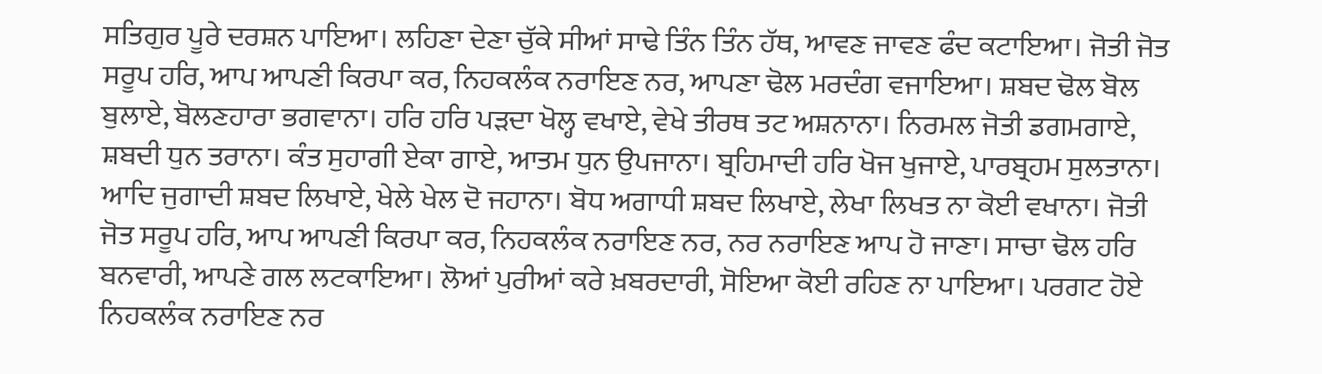ਸਤਿਗੁਰ ਪੂਰੇ ਦਰਸ਼ਨ ਪਾਇਆ। ਲਹਿਣਾ ਦੇਣਾ ਚੁੱਕੇ ਸੀਆਂ ਸਾਢੇ ਤਿੰਨ ਤਿੰਨ ਹੱਥ, ਆਵਣ ਜਾਵਣ ਫੰਦ ਕਟਾਇਆ। ਜੋਤੀ ਜੋਤ ਸਰੂਪ ਹਰਿ, ਆਪ ਆਪਣੀ ਕਿਰਪਾ ਕਰ, ਨਿਹਕਲੰਕ ਨਰਾਇਣ ਨਰ, ਆਪਣਾ ਢੋਲ ਮਰਦੰਗ ਵਜਾਇਆ। ਸ਼ਬਦ ਢੋਲ ਬੋਲ ਬੁਲਾਏ, ਬੋਲਣਹਾਰਾ ਭਗਵਾਨਾ। ਹਰਿ ਹਰਿ ਪੜਦਾ ਖੋਲ੍ਹ ਵਖਾਏ, ਵੇਖੇ ਤੀਰਥ ਤਟ ਅਸ਼ਨਾਨਾ। ਨਿਰਮਲ ਜੋਤੀ ਡਗਮਗਾਏ, ਸ਼ਬਦੀ ਧੁਨ ਤਰਾਨਾ। ਕੰਤ ਸੁਹਾਗੀ ਏਕਾ ਗਾਏ, ਆਤਮ ਧੁਨ ਉਪਜਾਨਾ। ਬ੍ਰਹਿਮਾਦੀ ਹਰਿ ਖੋਜ ਖੁਜਾਏ, ਪਾਰਬ੍ਰਹਮ ਸੁਲਤਾਨਾ। ਆਦਿ ਜੁਗਾਦੀ ਸ਼ਬਦ ਲਿਖਾਏ, ਖੇਲੇ ਖੇਲ ਦੋ ਜਹਾਨਾ। ਬੋਧ ਅਗਾਧੀ ਸ਼ਬਦ ਲਿਖਾਏ, ਲੇਖਾ ਲਿਖਤ ਨਾ ਕੋਈ ਵਖਾਨਾ। ਜੋਤੀ ਜੋਤ ਸਰੂਪ ਹਰਿ, ਆਪ ਆਪਣੀ ਕਿਰਪਾ ਕਰ, ਨਿਹਕਲੰਕ ਨਰਾਇਣ ਨਰ, ਨਰ ਨਰਾਇਣ ਆਪ ਹੋ ਜਾਣਾ। ਸਾਚਾ ਢੋਲ ਹਰਿ ਬਨਵਾਰੀ, ਆਪਣੇ ਗਲ ਲਟਕਾਇਆ। ਲੋਆਂ ਪੁਰੀਆਂ ਕਰੇ ਖ਼ਬਰਦਾਰੀ, ਸੋਇਆ ਕੋਈ ਰਹਿਣ ਨਾ ਪਾਇਆ। ਪਰਗਟ ਹੋਏ ਨਿਹਕਲੰਕ ਨਰਾਇਣ ਨਰ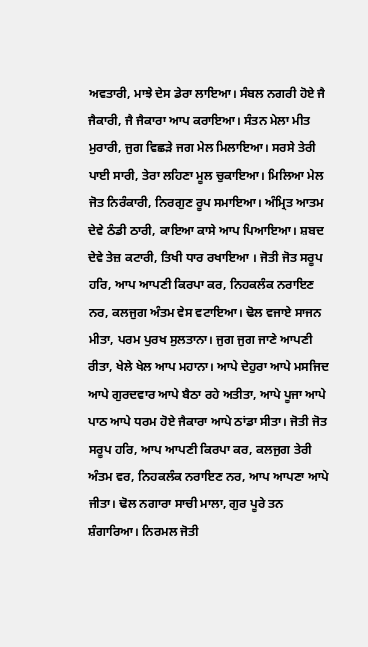ਅਵਤਾਰੀ, ਮਾਝੇ ਦੇਸ ਡੇਰਾ ਲਾਇਆ। ਸੰਬਲ ਨਗਰੀ ਹੋਏ ਜੈ ਜੈਕਾਰੀ, ਜੈ ਜੈਕਾਰਾ ਆਪ ਕਰਾਇਆ। ਸੰਤਨ ਮੇਲਾ ਮੀਤ ਮੁਰਾਰੀ, ਜੁਗ ਵਿਛੜੇ ਜਗ ਮੇਲ ਮਿਲਾਇਆ। ਸਰਸੇ ਤੇਰੀ ਪਾਈ ਸਾਰੀ, ਤੇਰਾ ਲਹਿਣਾ ਮੂਲ ਚੁਕਾਇਆ। ਮਿਲਿਆ ਮੇਲ ਜੋਤ ਨਿਰੰਕਾਰੀ, ਨਿਰਗੁਣ ਰੂਪ ਸਮਾਇਆ। ਅੰਮ੍ਰਿਤ ਆਤਮ ਦੇਵੇ ਠੰਡੀ ਠਾਰੀ, ਕਾਇਆ ਕਾਸੇ ਆਪ ਪਿਆਇਆ। ਸ਼ਬਦ ਦੇਵੇ ਤੇਜ਼ ਕਟਾਰੀ, ਤਿਖੀ ਧਾਰ ਰਖਾਇਆ । ਜੋਤੀ ਜੋਤ ਸਰੂਪ ਹਰਿ, ਆਪ ਆਪਣੀ ਕਿਰਪਾ ਕਰ, ਨਿਹਕਲੰਕ ਨਰਾਇਣ ਨਰ, ਕਲਜੁਗ ਅੰਤਮ ਵੇਸ ਵਟਾਇਆ। ਢੋਲ ਵਜਾਏ ਸਾਜਨ ਮੀਤਾ, ਪਰਮ ਪੁਰਖ ਸੁਲਤਾਨਾ। ਜੁਗ ਜੁਗ ਜਾਣੇ ਆਪਣੀ ਰੀਤਾ, ਖੇਲੇ ਖੇਲ ਆਪ ਮਹਾਨਾ। ਆਪੇ ਦੇਹੁਰਾ ਆਪੇ ਮਸਜਿਦ ਆਪੇ ਗੁਰਦਵਾਰ ਆਪੇ ਬੈਠਾ ਰਹੇ ਅਤੀਤਾ, ਆਪੇ ਪੂਜਾ ਆਪੇ ਪਾਠ ਆਪੇ ਧਰਮ ਹੋਏ ਜੈਕਾਰਾ ਆਪੇ ਠਾਂਡਾ ਸੀਤਾ। ਜੋਤੀ ਜੋਤ ਸਰੂਪ ਹਰਿ, ਆਪ ਆਪਣੀ ਕਿਰਪਾ ਕਰ, ਕਲਜੁਗ ਤੇਰੀ ਅੰਤਮ ਵਰ, ਨਿਹਕਲੰਕ ਨਰਾਇਣ ਨਰ, ਆਪ ਆਪਣਾ ਆਪੇ ਜੀਤਾ। ਢੋਲ ਨਗਾਰਾ ਸਾਚੀ ਮਾਲਾ, ਗੁਰ ਪੂਰੇ ਤਨ ਸ਼ੰਗਾਰਿਆ। ਨਿਰਮਲ ਜੋਤੀ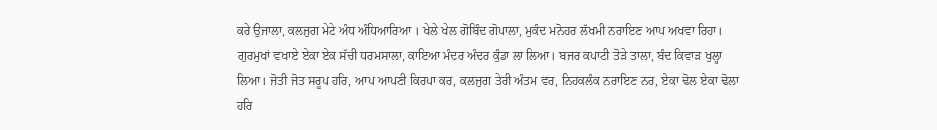ਕਰੇ ਉਜਾਲਾ, ਕਲਜੁਗ ਮੇਟੇ ਅੰਧ ਅੰਧਿਆਰਿਆ । ਖੇਲੇ ਖੇਲ ਗੋਬਿੰਦ ਗੋਪਾਲਾ, ਮੁਕੰਦ ਮਨੋਹਰ ਲੱਖਮੀ ਨਰਾਇਣ ਆਪ ਅਖਵਾ ਰਿਹਾ। ਗੁਰਮੁਖਾਂ ਵਖਾਏ ਏਕਾ ਏਕ ਸੱਚੀ ਧਰਮਸਾਲਾ, ਕਾਇਆ ਮੰਦਰ ਅੰਦਰ ਕੁੰਡਾ ਲਾ ਲਿਆ। ਬਜਰ ਕਪਾਟੀ ਤੋੜੇ ਤਾਲਾ, ਬੰਦ ਕਿਵਾੜ ਖੁਲ੍ਹਾ ਲਿਆ। ਜੋਤੀ ਜੋਤ ਸਰੂਪ ਹਰਿ, ਆਪ ਆਪਣੀ ਕਿਰਪਾ ਕਰ, ਕਲਜੁਗ ਤੇਰੀ ਅੰਤਮ ਵਰ, ਨਿਹਕਲੰਕ ਨਰਾਇਣ ਨਰ, ਏਕਾ ਢੋਲ ਏਕਾ ਢੋਲਾ ਹਰਿ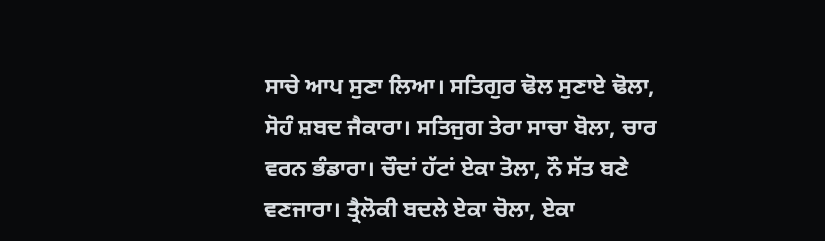ਸਾਚੇ ਆਪ ਸੁਣਾ ਲਿਆ। ਸਤਿਗੁਰ ਢੋਲ ਸੁਣਾਏ ਢੋਲਾ, ਸੋਹੰ ਸ਼ਬਦ ਜੈਕਾਰਾ। ਸਤਿਜੁਗ ਤੇਰਾ ਸਾਚਾ ਬੋਲਾ, ਚਾਰ ਵਰਨ ਭੰਡਾਰਾ। ਚੌਦਾਂ ਹੱਟਾਂ ਏਕਾ ਤੋਲਾ, ਨੌ ਸੱਤ ਬਣੇ ਵਣਜਾਰਾ। ਤ੍ਰੈਲੋਕੀ ਬਦਲੇ ਏਕਾ ਚੋਲਾ, ਏਕਾ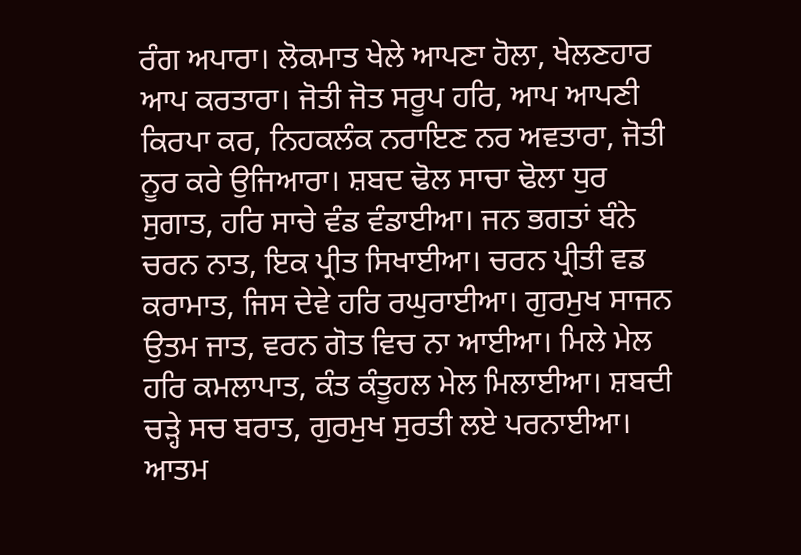ਰੰਗ ਅਪਾਰਾ। ਲੋਕਮਾਤ ਖੇਲੇ ਆਪਣਾ ਹੋਲਾ, ਖੇਲਣਹਾਰ ਆਪ ਕਰਤਾਰਾ। ਜੋਤੀ ਜੋਤ ਸਰੂਪ ਹਰਿ, ਆਪ ਆਪਣੀ ਕਿਰਪਾ ਕਰ, ਨਿਹਕਲੰਕ ਨਰਾਇਣ ਨਰ ਅਵਤਾਰਾ, ਜੋਤੀ ਨੂਰ ਕਰੇ ਉਜਿਆਰਾ। ਸ਼ਬਦ ਢੋਲ ਸਾਚਾ ਢੋਲਾ ਧੁਰ ਸੁਗਾਤ, ਹਰਿ ਸਾਚੇ ਵੰਡ ਵੰਡਾਈਆ। ਜਨ ਭਗਤਾਂ ਬੰਨੇ ਚਰਨ ਨਾਤ, ਇਕ ਪ੍ਰੀਤ ਸਿਖਾਈਆ। ਚਰਨ ਪ੍ਰੀਤੀ ਵਡ ਕਰਾਮਾਤ, ਜਿਸ ਦੇਵੇ ਹਰਿ ਰਘੁਰਾਈਆ। ਗੁਰਮੁਖ ਸਾਜਨ ਉਤਮ ਜਾਤ, ਵਰਨ ਗੋਤ ਵਿਚ ਨਾ ਆਈਆ। ਮਿਲੇ ਮੇਲ ਹਰਿ ਕਮਲਾਪਾਤ, ਕੰਤ ਕੰਤੂਹਲ ਮੇਲ ਮਿਲਾਈਆ। ਸ਼ਬਦੀ ਚੜ੍ਹੇ ਸਚ ਬਰਾਤ, ਗੁਰਮੁਖ ਸੁਰਤੀ ਲਏ ਪਰਨਾਈਆ। ਆਤਮ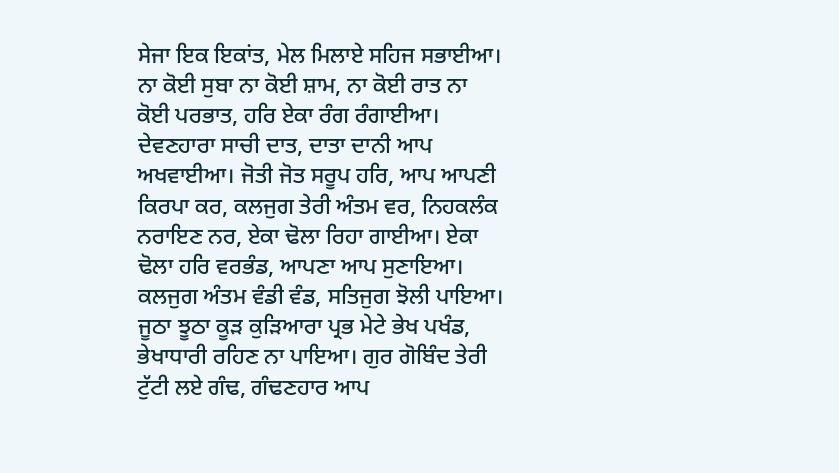ਸੇਜਾ ਇਕ ਇਕਾਂਤ, ਮੇਲ ਮਿਲਾਏ ਸਹਿਜ ਸਭਾਈਆ। ਨਾ ਕੋਈ ਸੁਬਾ ਨਾ ਕੋਈ ਸ਼ਾਮ, ਨਾ ਕੋਈ ਰਾਤ ਨਾ ਕੋਈ ਪਰਭਾਤ, ਹਰਿ ਏਕਾ ਰੰਗ ਰੰਗਾਈਆ। ਦੇਵਣਹਾਰਾ ਸਾਚੀ ਦਾਤ, ਦਾਤਾ ਦਾਨੀ ਆਪ ਅਖਵਾਈਆ। ਜੋਤੀ ਜੋਤ ਸਰੂਪ ਹਰਿ, ਆਪ ਆਪਣੀ ਕਿਰਪਾ ਕਰ, ਕਲਜੁਗ ਤੇਰੀ ਅੰਤਮ ਵਰ, ਨਿਹਕਲੰਕ ਨਰਾਇਣ ਨਰ, ਏਕਾ ਢੋਲਾ ਰਿਹਾ ਗਾਈਆ। ਏਕਾ ਢੋਲਾ ਹਰਿ ਵਰਭੰਡ, ਆਪਣਾ ਆਪ ਸੁਣਾਇਆ। ਕਲਜੁਗ ਅੰਤਮ ਵੰਡੀ ਵੰਡ, ਸਤਿਜੁਗ ਝੋਲੀ ਪਾਇਆ। ਜੂਠਾ ਝੂਠਾ ਕੂੜ ਕੁੜਿਆਰਾ ਪ੍ਰਭ ਮੇਟੇ ਭੇਖ ਪਖੰਡ, ਭੇਖਾਧਾਰੀ ਰਹਿਣ ਨਾ ਪਾਇਆ। ਗੁਰ ਗੋਬਿੰਦ ਤੇਰੀ ਟੁੱਟੀ ਲਏ ਗੰਢ, ਗੰਢਣਹਾਰ ਆਪ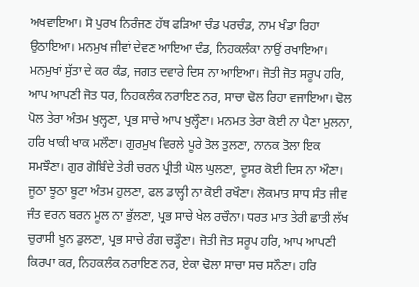ਅਖਵਾਇਆ। ਸੋ ਪੁਰਖ ਨਿਰੰਜਣ ਹੱਥ ਫੜਿਆ ਚੰਡ ਪਰਚੰਡ, ਨਾਮ ਖੰਡਾ ਰਿਹਾ ਉਠਾਇਆ। ਮਨਮੁਖ ਜੀਵਾਂ ਦੇਵਣ ਆਇਆ ਦੰਡ, ਨਿਹਕਲੰਕਾ ਨਾਉਂ ਰਖਾਇਆ। ਮਨਮੁਖਾਂ ਸੁੱਤਾ ਦੇ ਕਰ ਕੰਡ, ਜਗਤ ਦਵਾਰੇ ਦਿਸ ਨਾ ਆਇਆ। ਜੋਤੀ ਜੋਤ ਸਰੂਪ ਹਰਿ, ਆਪ ਆਪਣੀ ਜੋਤ ਧਰ, ਨਿਹਕਲੰਕ ਨਰਾਇਣ ਨਰ, ਸਾਚਾ ਢੋਲ ਰਿਹਾ ਵਜਾਇਆ। ਢੋਲ ਪੋਲ ਤੇਰਾ ਅੰਤਮ ਖੁਲ੍ਹਣਾ, ਪ੍ਰਭ ਸਾਚੇ ਆਪ ਖੁਲ੍ਹੌਣਾ। ਮਨਮਤ ਤੇਰਾ ਕੋਈ ਨਾ ਪੈਣਾ ਮੁਲਨਾ, ਹਰਿ ਖਾਕੀ ਖਾਕ ਮਲੌਣਾ। ਗੁਰਮੁਖ ਵਿਰਲੇ ਪੂਰੇ ਤੋਲ ਤੁਲਣਾ, ਨਾਨਕ ਤੋਲਾ ਇਕ ਸਮਝੌਣਾ। ਗੁਰ ਗੋਬਿੰਦੇ ਤੇਰੀ ਚਰਨ ਪ੍ਰੀਤੀ ਘੋਲ ਘੁਲਣਾ, ਦੂਸਰ ਕੋਈ ਦਿਸ ਨਾ ਔਣਾ। ਜੂਠਾ ਝੂਠਾ ਬੂਟਾ ਅੰਤਮ ਹੁਲਣਾ, ਫਲ ਡਾਲ੍ਹੀ ਨਾ ਕੋਈ ਰਖੌਣਾ। ਲੋਕਮਾਤ ਸਾਧ ਸੰਤ ਜੀਵ ਜੰਤ ਵਰਨ ਬਰਨ ਮੂਲ ਨਾ ਭੁੱਲਣਾ, ਪ੍ਰਭ ਸਾਚੇ ਖੇਲ ਰਚੌਨਾ। ਧਰਤ ਮਾਤ ਤੇਰੀ ਛਾਤੀ ਲੱਖ ਚੁਰਾਸੀ ਖੂਨ ਡੁਲਣਾ, ਪ੍ਰਭ ਸਾਚੇ ਰੰਗ ਚੜ੍ਹੌਣਾ। ਜੋਤੀ ਜੋਤ ਸਰੂਪ ਹਰਿ, ਆਪ ਆਪਣੀ ਕਿਰਪਾ ਕਰ, ਨਿਹਕਲੰਕ ਨਰਾਇਣ ਨਰ, ਏਕਾ ਢੋਲਾ ਸਾਚਾ ਸਚ ਸਨੌਣਾ। ਹਰਿ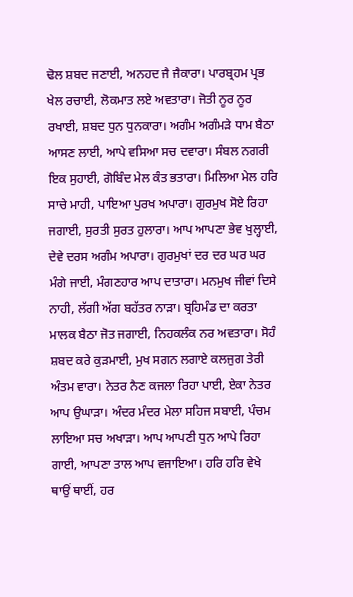ਢੋਲ ਸ਼ਬਦ ਜਣਾਈ, ਅਨਹਦ ਜੈ ਜੈਕਾਰਾ। ਪਾਰਬ੍ਰਹਮ ਪ੍ਰਭ ਖੇਲ ਰਚਾਈ, ਲੋਕਮਾਤ ਲਏ ਅਵਤਾਰਾ। ਜੋਤੀ ਨੂਰ ਨੂਰ ਰਖਾਈ, ਸ਼ਬਦ ਧੁਨ ਧੁਨਕਾਰਾ। ਅਗੰਮ ਅਗੰਮੜੇ ਧਾਮ ਬੈਠਾ ਆਸਣ ਲਾਈ, ਆਪੇ ਵਸਿਆ ਸਚ ਦਵਾਰਾ। ਸੰਬਲ ਨਗਰੀ ਇਕ ਸੁਹਾਈ, ਗੋਬਿੰਦ ਮੇਲ ਕੰਤ ਭਤਾਰਾ। ਮਿਲਿਆ ਮੇਲ ਹਰਿ ਸਾਚੇ ਮਾਹੀ, ਪਾਇਆ ਪੁਰਖ ਅਪਾਰਾ। ਗੁਰਮੁਖ ਸੋਏ ਰਿਹਾ ਜਗਾਈ, ਸੁਰਤੀ ਸੁਰਤ ਹੁਲਾਰਾ। ਆਪ ਆਪਣਾ ਭੇਵ ਖੁਲ੍ਹਾਈ, ਦੇਵੇ ਦਰਸ ਅਗੰਮ ਅਪਾਰਾ। ਗੁਰਮੁਖਾਂ ਦਰ ਦਰ ਘਰ ਘਰ ਮੰਗੇ ਜਾਈ, ਮੰਗਣਹਾਰ ਆਪ ਦਾਤਾਰਾ। ਮਨਮੁਖ ਜੀਵਾਂ ਦਿਸੇ ਨਾਹੀ, ਲੱਗੀ ਅੱਗ ਬਹੱਤਰ ਨਾੜਾ। ਬ੍ਰਹਿਮੰਡ ਦਾ ਕਰਤਾ ਮਾਲਕ ਬੈਠਾ ਜੋਤ ਜਗਾਈ, ਨਿਹਕਲੰਕ ਨਰ ਅਵਤਾਰਾ। ਸੋਹੰ ਸ਼ਬਦ ਕਰੇ ਕੁੜਮਾਈ, ਮੁਖ ਸਗਨ ਲਗਾਏ ਕਲਜੁਗ ਤੇਰੀ ਅੰਤਮ ਵਾਰਾ। ਨੇਤਰ ਨੈਣ ਕਜਲਾ ਰਿਹਾ ਪਾਈ, ਏਕਾ ਨੇਤਰ ਆਪ ਉਘਾੜਾ। ਅੰਦਰ ਮੰਦਰ ਮੇਲਾ ਸਹਿਜ ਸਬਾਈ, ਪੰਚਮ ਲਾਇਆ ਸਚ ਅਖਾੜਾ। ਆਪ ਆਪਣੀ ਧੁਨ ਆਪੇ ਰਿਹਾ ਗਾਈ, ਆਪਣਾ ਤਾਲ ਆਪ ਵਜਾਇਆ। ਹਰਿ ਹਰਿ ਵੇਖੇ ਥਾਉਂ ਥਾਈਂ, ਹਰ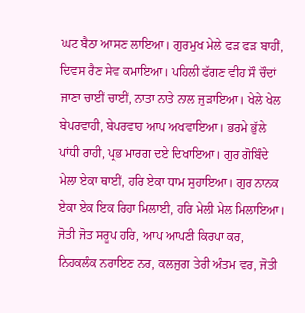ਘਟ ਬੈਠਾ ਆਸਣ ਲਾਇਆ। ਗੁਰਮੁਖ ਮੇਲੇ ਫੜ ਫੜ ਬਾਹੀਂ, ਦਿਵਸ ਰੈਣ ਸੇਵ ਕਮਾਇਆ। ਪਹਿਲੀ ਫੱਗਣ ਵੀਹ ਸੌ ਚੌਦਾਂ ਜਾਣਾ ਚਾਈਂ ਚਾਈਂ, ਨਾਤਾ ਨਾਤੇ ਨਾਲ ਜੁੜਾਇਆ। ਖੇਲੇ ਖੇਲ ਬੇਪਰਵਾਹੀ, ਬੇਪਰਵਾਹ ਆਪ ਅਖਵਾਇਆ। ਭਰਮੇ ਭੁੱਲੇ ਪਾਂਧੀ ਰਾਹੀ, ਪ੍ਰਭ ਮਾਰਗ ਦਏ ਦਿਖਾਇਆ। ਗੁਰ ਗੋਬਿੰਦੇ ਮੇਲਾ ਏਕਾ ਥਾਈਂ, ਹਰਿ ਏਕਾ ਧਾਮ ਸੁਹਾਇਆ। ਗੁਰ ਨਾਨਕ ਏਕਾ ਏਕ ਇਕ ਰਿਹਾ ਮਿਲਾਈ, ਹਰਿ ਮੇਲੀ ਮੇਲ ਮਿਲਾਇਆ। ਜੋਤੀ ਜੋਤ ਸਰੂਪ ਹਰਿ, ਆਪ ਆਪਣੀ ਕਿਰਪਾ ਕਰ, ਨਿਹਕਲੰਕ ਨਰਾਇਣ ਨਰ, ਕਲਜੁਗ ਤੇਰੀ ਅੰਤਮ ਵਰ, ਜੋਤੀ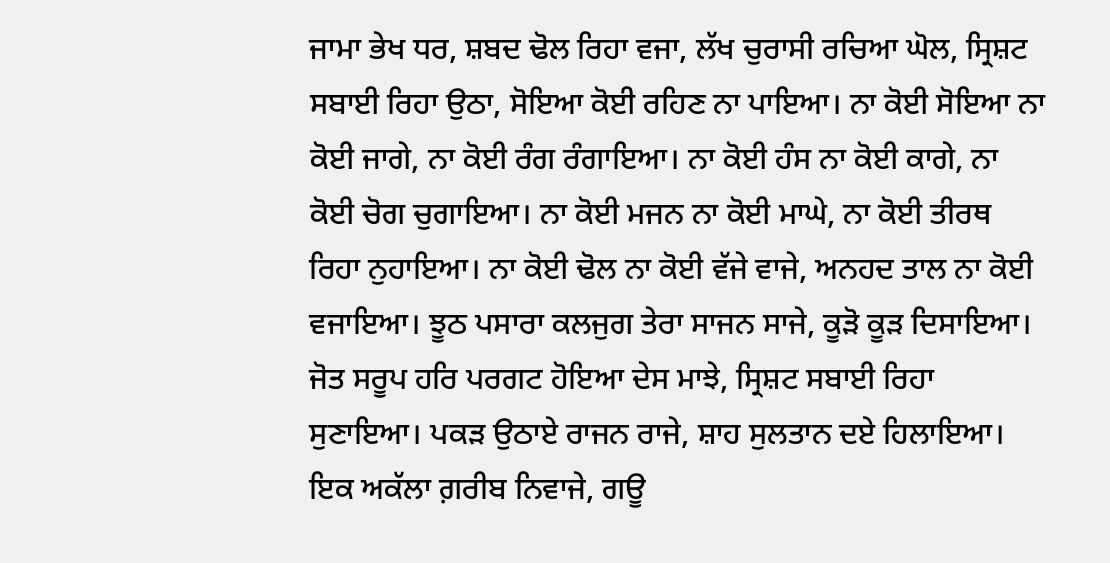ਜਾਮਾ ਭੇਖ ਧਰ, ਸ਼ਬਦ ਢੋਲ ਰਿਹਾ ਵਜਾ, ਲੱਖ ਚੁਰਾਸੀ ਰਚਿਆ ਘੋਲ, ਸ੍ਰਿਸ਼ਟ ਸਬਾਈ ਰਿਹਾ ਉਠਾ, ਸੋਇਆ ਕੋਈ ਰਹਿਣ ਨਾ ਪਾਇਆ। ਨਾ ਕੋਈ ਸੋਇਆ ਨਾ ਕੋਈ ਜਾਗੇ, ਨਾ ਕੋਈ ਰੰਗ ਰੰਗਾਇਆ। ਨਾ ਕੋਈ ਹੰਸ ਨਾ ਕੋਈ ਕਾਗੇ, ਨਾ ਕੋਈ ਚੋਗ ਚੁਗਾਇਆ। ਨਾ ਕੋਈ ਮਜਨ ਨਾ ਕੋਈ ਮਾਘੇ, ਨਾ ਕੋਈ ਤੀਰਥ ਰਿਹਾ ਨੁਹਾਇਆ। ਨਾ ਕੋਈ ਢੋਲ ਨਾ ਕੋਈ ਵੱਜੇ ਵਾਜੇ, ਅਨਹਦ ਤਾਲ ਨਾ ਕੋਈ ਵਜਾਇਆ। ਝੂਠ ਪਸਾਰਾ ਕਲਜੁਗ ਤੇਰਾ ਸਾਜਨ ਸਾਜੇ, ਕੂੜੋ ਕੂੜ ਦਿਸਾਇਆ। ਜੋਤ ਸਰੂਪ ਹਰਿ ਪਰਗਟ ਹੋਇਆ ਦੇਸ ਮਾਝੇ, ਸ੍ਰਿਸ਼ਟ ਸਬਾਈ ਰਿਹਾ ਸੁਣਾਇਆ। ਪਕੜ ਉਠਾਏ ਰਾਜਨ ਰਾਜੇ, ਸ਼ਾਹ ਸੁਲਤਾਨ ਦਏ ਹਿਲਾਇਆ। ਇਕ ਅਕੱਲਾ ਗ਼ਰੀਬ ਨਿਵਾਜੇ, ਗਊ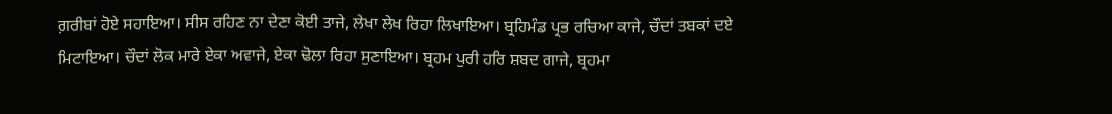ਗ਼ਰੀਬਾਂ ਹੋਏ ਸਹਾਇਆ। ਸੀਸ ਰਹਿਣ ਨਾ ਦੇਣਾ ਕੋਈ ਤਾਜੇ, ਲੇਖਾ ਲੇਖ ਰਿਹਾ ਲਿਖਾਇਆ। ਬ੍ਰਹਿਮੰਡ ਪ੍ਰਭ ਰਚਿਆ ਕਾਜੇ, ਚੌਦਾਂ ਤਬਕਾਂ ਦਏ ਮਿਟਾਇਆ। ਚੌਦਾਂ ਲੋਕ ਮਾਰੇ ਏਕਾ ਅਵਾਜੇ, ਏਕਾ ਢੋਲਾ ਰਿਹਾ ਸੁਣਾਇਆ। ਬ੍ਰਹਮ ਪੁਰੀ ਹਰਿ ਸ਼ਬਦ ਗਾਜੇ, ਬ੍ਰਹਮਾ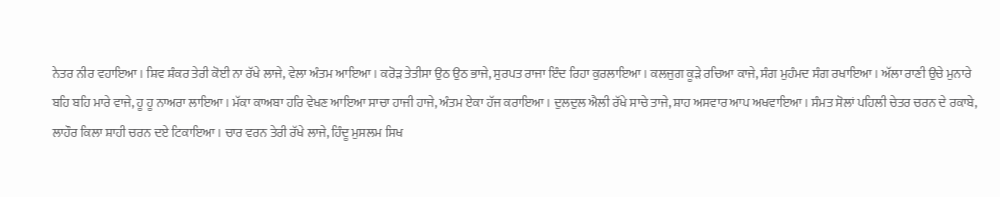ਨੇਤਰ ਨੀਰ ਵਹਾਇਆ। ਸ਼ਿਵ ਸ਼ੰਕਰ ਤੇਰੀ ਕੋਈ ਨਾ ਰੱਖੇ ਲਾਜੇ, ਵੇਲਾ ਅੰਤਮ ਆਇਆ। ਕਰੋੜ ਤੇਤੀਸਾ ਉਠ ਉਠ ਭਾਜੇ, ਸੁਰਪਤ ਰਾਜਾ ਇੰਦ ਰਿਹਾ ਕੁਰਲਾਇਆ। ਕਲਜੁਗ ਕੂੜੇ ਰਚਿਆ ਕਾਜੇ, ਸੰਗ ਮੁਹੰਮਦ ਸੰਗ ਰਖਾਇਆ। ਅੱਲਾ ਰਾਣੀ ਉਚੇ ਮੁਨਾਰੇ ਬਹਿ ਬਹਿ ਮਾਰੇ ਵਾਜੇ, ਹੂ ਹੂ ਨਾਅਰਾ ਲਾਇਆ। ਮੱਕਾ ਕਾਅਬਾ ਹਰਿ ਵੇਖਣ ਆਇਆ ਸਾਚਾ ਹਾਜੀ ਹਾਜੇ, ਅੰਤਮ ਏਕਾ ਹੱਜ ਕਰਾਇਆ। ਦੁਲਦੁਲ ਐਲੀ ਰੱਖੇ ਸਾਚੇ ਤਾਜੇ, ਸ਼ਾਹ ਅਸਵਾਰ ਆਪ ਅਖਵਾਇਆ। ਸੰਮਤ ਸੋਲਾਂ ਪਹਿਲੀ ਚੇਤਰ ਚਰਨ ਦੇ ਰਕਾਬੇ, ਲਾਹੌਰ ਕਿਲਾ ਸ਼ਾਹੀ ਚਰਨ ਦਏ ਟਿਕਾਇਆ। ਚਾਰ ਵਰਨ ਤੇਰੀ ਰੱਖੇ ਲਾਜੇ, ਹਿੰਦੂ ਮੁਸਲਮ ਸਿਖ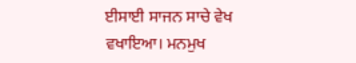ਈਸਾਈ ਸਾਜਨ ਸਾਚੇ ਵੇਖ ਵਖਾਇਆ। ਮਨਮੁਖ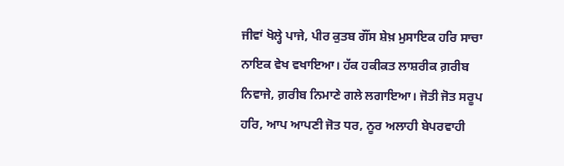ਜੀਵਾਂ ਖੋਲ੍ਹੇ ਪਾਜੇ, ਪੀਰ ਕੁਤਬ ਗੌਂਸ ਸ਼ੇਖ਼ ਮੁਸਾਇਕ ਹਰਿ ਸਾਚਾ ਨਾਇਕ ਵੇਖ ਵਖਾਇਆ। ਹੱਕ ਹਕੀਕਤ ਲਾਸ਼ਰੀਕ ਗ਼ਰੀਬ ਨਿਵਾਜੇ, ਗ਼ਰੀਬ ਨਿਮਾਣੇ ਗਲੇ ਲਗਾਇਆ। ਜੋਤੀ ਜੋਤ ਸਰੂਪ ਹਰਿ, ਆਪ ਆਪਣੀ ਜੋਤ ਧਰ, ਨੂਰ ਅਲਾਹੀ ਬੇਪਰਵਾਹੀ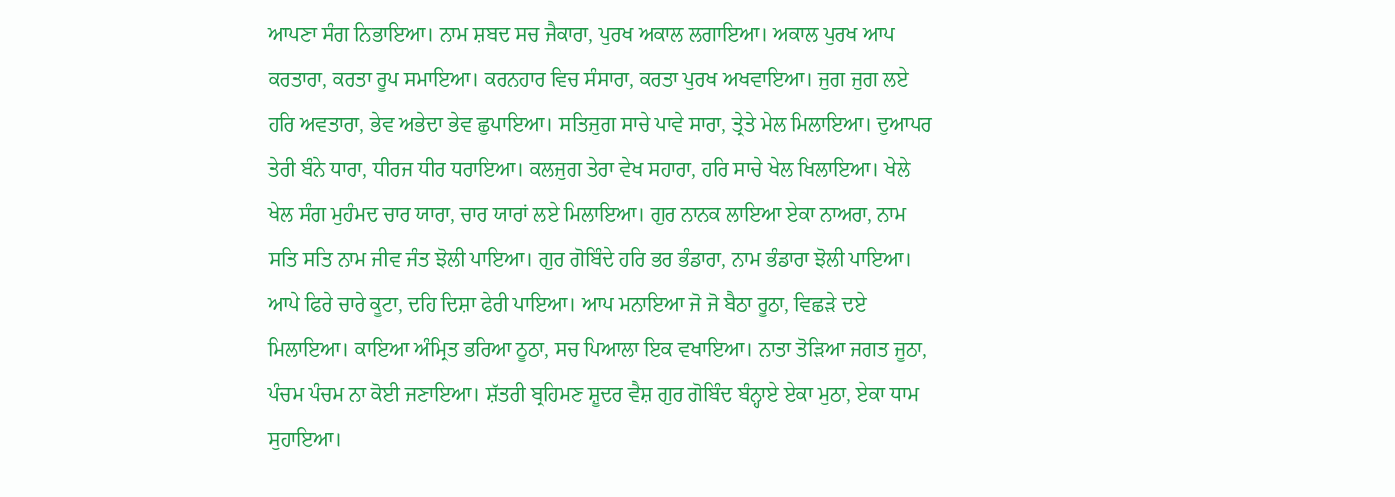ਆਪਣਾ ਸੰਗ ਨਿਭਾਇਆ। ਨਾਮ ਸ਼ਬਦ ਸਚ ਜੈਕਾਰਾ, ਪੁਰਖ ਅਕਾਲ ਲਗਾਇਆ। ਅਕਾਲ ਪੁਰਖ ਆਪ ਕਰਤਾਰਾ, ਕਰਤਾ ਰੂਪ ਸਮਾਇਆ। ਕਰਨਹਾਰ ਵਿਚ ਸੰਸਾਰਾ, ਕਰਤਾ ਪੁਰਖ ਅਖਵਾਇਆ। ਜੁਗ ਜੁਗ ਲਏ ਹਰਿ ਅਵਤਾਰਾ, ਭੇਵ ਅਭੇਦਾ ਭੇਵ ਛੁਪਾਇਆ। ਸਤਿਜੁਗ ਸਾਚੇ ਪਾਵੇ ਸਾਰਾ, ਤ੍ਰੇਤੇ ਮੇਲ ਮਿਲਾਇਆ। ਦੁਆਪਰ ਤੇਰੀ ਬੰਨੇ ਧਾਰਾ, ਧੀਰਜ ਧੀਰ ਧਰਾਇਆ। ਕਲਜੁਗ ਤੇਰਾ ਵੇਖ ਸਹਾਰਾ, ਹਰਿ ਸਾਚੇ ਖੇਲ ਖਿਲਾਇਆ। ਖੇਲੇ ਖੇਲ ਸੰਗ ਮੁਹੰਮਦ ਚਾਰ ਯਾਰਾ, ਚਾਰ ਯਾਰਾਂ ਲਏ ਮਿਲਾਇਆ। ਗੁਰ ਨਾਨਕ ਲਾਇਆ ਏਕਾ ਨਾਅਰਾ, ਨਾਮ ਸਤਿ ਸਤਿ ਨਾਮ ਜੀਵ ਜੰਤ ਝੋਲੀ ਪਾਇਆ। ਗੁਰ ਗੋਬਿੰਦੇ ਹਰਿ ਭਰ ਭੰਡਾਰਾ, ਨਾਮ ਭੰਡਾਰਾ ਝੋਲੀ ਪਾਇਆ। ਆਪੇ ਫਿਰੇ ਚਾਰੇ ਕੂਟਾ, ਦਹਿ ਦਿਸ਼ਾ ਫੇਰੀ ਪਾਇਆ। ਆਪ ਮਨਾਇਆ ਜੋ ਜੋ ਬੈਠਾ ਰੂਠਾ, ਵਿਛੜੇ ਦਏ ਮਿਲਾਇਆ। ਕਾਇਆ ਅੰਮ੍ਰਿਤ ਭਰਿਆ ਠੂਠਾ, ਸਚ ਪਿਆਲਾ ਇਕ ਵਖਾਇਆ। ਨਾਤਾ ਤੋੜਿਆ ਜਗਤ ਜੂਠਾ, ਪੰਚਮ ਪੰਚਮ ਨਾ ਕੋਈ ਜਣਾਇਆ। ਸ਼ੱਤਰੀ ਬ੍ਰਹਿਮਣ ਸ਼ੂਦਰ ਵੈਸ਼ ਗੁਰ ਗੋਬਿੰਦ ਬੰਨ੍ਹਾਏ ਏਕਾ ਮੁਠਾ, ਏਕਾ ਧਾਮ ਸੁਹਾਇਆ।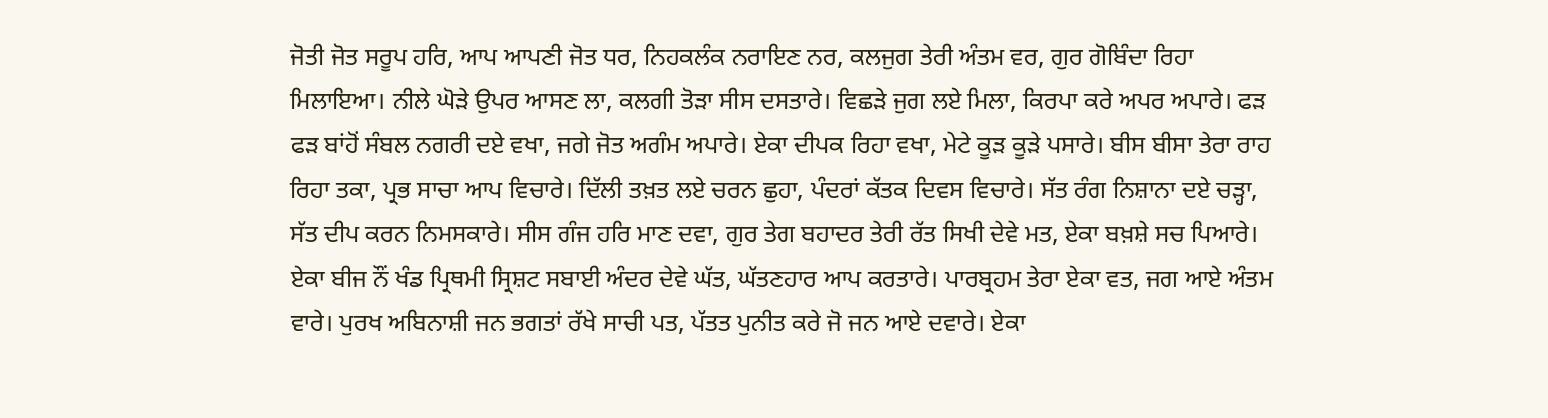ਜੋਤੀ ਜੋਤ ਸਰੂਪ ਹਰਿ, ਆਪ ਆਪਣੀ ਜੋਤ ਧਰ, ਨਿਹਕਲੰਕ ਨਰਾਇਣ ਨਰ, ਕਲਜੁਗ ਤੇਰੀ ਅੰਤਮ ਵਰ, ਗੁਰ ਗੋਬਿੰਦਾ ਰਿਹਾ ਮਿਲਾਇਆ। ਨੀਲੇ ਘੋੜੇ ਉਪਰ ਆਸਣ ਲਾ, ਕਲਗੀ ਤੋੜਾ ਸੀਸ ਦਸਤਾਰੇ। ਵਿਛੜੇ ਜੁਗ ਲਏ ਮਿਲਾ, ਕਿਰਪਾ ਕਰੇ ਅਪਰ ਅਪਾਰੇ। ਫੜ ਫੜ ਬਾਂਹੋਂ ਸੰਬਲ ਨਗਰੀ ਦਏ ਵਖਾ, ਜਗੇ ਜੋਤ ਅਗੰਮ ਅਪਾਰੇ। ਏਕਾ ਦੀਪਕ ਰਿਹਾ ਵਖਾ, ਮੇਟੇ ਕੂੜ ਕੂੜੇ ਪਸਾਰੇ। ਬੀਸ ਬੀਸਾ ਤੇਰਾ ਰਾਹ ਰਿਹਾ ਤਕਾ, ਪ੍ਰਭ ਸਾਚਾ ਆਪ ਵਿਚਾਰੇ। ਦਿੱਲੀ ਤਖ਼ਤ ਲਏ ਚਰਨ ਛੁਹਾ, ਪੰਦਰਾਂ ਕੱਤਕ ਦਿਵਸ ਵਿਚਾਰੇ। ਸੱਤ ਰੰਗ ਨਿਸ਼ਾਨਾ ਦਏ ਚੜ੍ਹਾ, ਸੱਤ ਦੀਪ ਕਰਨ ਨਿਮਸਕਾਰੇ। ਸੀਸ ਗੰਜ ਹਰਿ ਮਾਣ ਦਵਾ, ਗੁਰ ਤੇਗ ਬਹਾਦਰ ਤੇਰੀ ਰੱਤ ਸਿਖੀ ਦੇਵੇ ਮਤ, ਏਕਾ ਬਖ਼ਸ਼ੇ ਸਚ ਪਿਆਰੇ। ਏਕਾ ਬੀਜ ਨੌਂ ਖੰਡ ਪ੍ਰਿਥਮੀ ਸ੍ਰਿਸ਼ਟ ਸਬਾਈ ਅੰਦਰ ਦੇਵੇ ਘੱਤ, ਘੱਤਣਹਾਰ ਆਪ ਕਰਤਾਰੇ। ਪਾਰਬ੍ਰਹਮ ਤੇਰਾ ਏਕਾ ਵਤ, ਜਗ ਆਏ ਅੰਤਮ ਵਾਰੇ। ਪੁਰਖ ਅਬਿਨਾਸ਼ੀ ਜਨ ਭਗਤਾਂ ਰੱਖੇ ਸਾਚੀ ਪਤ, ਪੱਤਤ ਪੁਨੀਤ ਕਰੇ ਜੋ ਜਨ ਆਏ ਦਵਾਰੇ। ਏਕਾ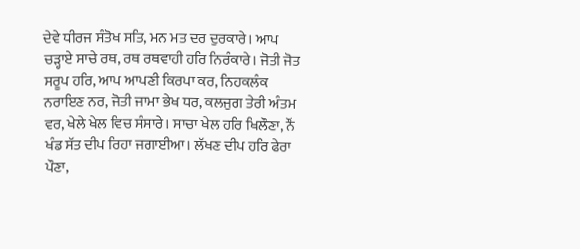ਦੇਵੇ ਧੀਰਜ ਸੰਤੋਖ ਸਤਿ, ਮਨ ਮਤ ਦਰ ਦੁਰਕਾਰੇ। ਆਪ ਚੜ੍ਹਾਏ ਸਾਚੇ ਰਥ, ਰਥ ਰਥਵਾਹੀ ਹਰਿ ਨਿਰੰਕਾਰੇ। ਜੋਤੀ ਜੋਤ ਸਰੂਪ ਹਰਿ, ਆਪ ਆਪਣੀ ਕਿਰਪਾ ਕਰ, ਨਿਹਕਲੰਕ ਨਰਾਇਣ ਨਰ, ਜੋਤੀ ਜਾਮਾ ਭੇਖ ਧਰ, ਕਲਜੁਗ ਤੇਰੀ ਅੰਤਮ ਵਰ, ਖੇਲੇ ਖੇਲ ਵਿਚ ਸੰਸਾਰੇ। ਸਾਚਾ ਖੇਲ ਹਰਿ ਖਿਲੌਣਾ, ਨੌਂ ਖੰਡ ਸੱਤ ਦੀਪ ਰਿਹਾ ਜਗਾਈਆ। ਲੱਖਣ ਦੀਪ ਹਰਿ ਫੇਰਾ ਪੌਣਾ,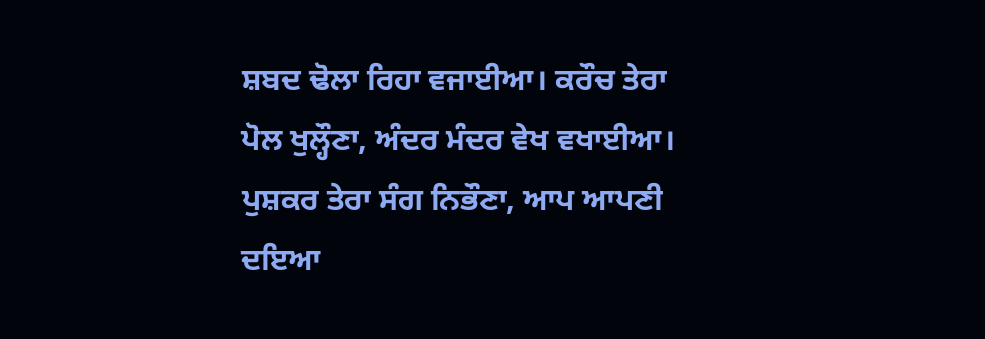ਸ਼ਬਦ ਢੋਲਾ ਰਿਹਾ ਵਜਾਈਆ। ਕਰੌਚ ਤੇਰਾ ਪੋਲ ਖੁਲ੍ਹੌਣਾ, ਅੰਦਰ ਮੰਦਰ ਵੇਖ ਵਖਾਈਆ। ਪੁਸ਼ਕਰ ਤੇਰਾ ਸੰਗ ਨਿਭੌਣਾ, ਆਪ ਆਪਣੀ ਦਇਆ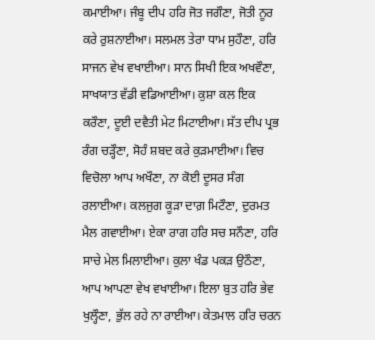ਕਮਾਈਆ। ਜੰਬੂ ਦੀਪ ਹਰਿ ਜੋਤ ਜਗੌਣਾ, ਜੋਤੀ ਨੂਰ ਕਰੇ ਰੁਸ਼ਨਾਈਆ। ਸਲਮਲ ਤੇਰਾ ਧਾਮ ਸੁਹੌਣਾ, ਹਰਿ ਸਾਜਨ ਵੇਖ ਵਖਾਈਆ। ਸਾਨ ਸਿਖੀ ਇਕ ਅਖਵੌਣਾ, ਸਾਖਯਾਤ ਵੱਡੀ ਵਡਿਆਈਆ। ਕੁਸ਼ਾ ਕਲ ਇਕ ਕਰੌਣਾ, ਦੂਈ ਦਵੈਤੀ ਮੇਟ ਮਿਟਾਈਆ। ਸੱਤ ਦੀਪ ਪ੍ਰਭ ਰੰਗ ਚੜ੍ਹੌਣਾ, ਸੋਹੰ ਸ਼ਬਦ ਕਰੇ ਕੁੜਮਾਈਆ। ਵਿਚ ਵਿਚੋਲਾ ਆਪ ਅਖੌਣਾ, ਨਾ ਕੋਈ ਦੂਸਰ ਸੰਗ ਰਲਾਈਆ। ਕਲਜੁਗ ਕੂੜਾ ਦਾਗ਼ ਮਿਟੌਣਾ, ਦੁਰਮਤ ਮੈਲ ਗਵਾਈਆ। ਏਕਾ ਰਾਗ ਹਰਿ ਸਚ ਸਨੌਣਾ, ਹਰਿ ਸਾਚੇ ਮੇਲ ਮਿਲਾਈਆ। ਕੁਲਾ ਖੰਡ ਪਕੜ ਉਠੌਣਾ, ਆਪ ਆਪਣਾ ਵੇਖ ਵਖਾਈਆ। ਇਲਾ ਬੁਤ ਹਰਿ ਭੇਵ ਖੁਲ੍ਹੌਣਾ, ਭੁੱਲ ਰਹੇ ਨਾ ਰਾਈਆ। ਕੇਤਮਾਲ ਹਰਿ ਚਰਨ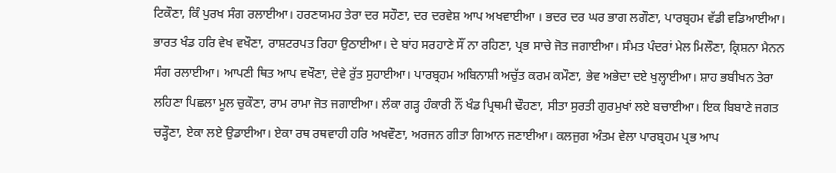ਟਿਕੌਣਾ, ਕਿੰ ਪੁਰਖ ਸੰਗ ਰਲਾਈਆ। ਹਰਣਯਮਹ ਤੇਰਾ ਦਰ ਸਹੌਣਾ, ਦਰ ਦਰਵੇਸ਼ ਆਪ ਅਖਵਾਈਆ । ਭਦਰ ਦਰ ਘਰ ਭਾਗ ਲਗੌਣਾ, ਪਾਰਬ੍ਰਹਮ ਵੱਡੀ ਵਡਿਆਈਆ। ਭਾਰਤ ਖੰਡ ਹਰਿ ਵੇਖ ਵਖੌਣਾ, ਰਾਸ਼ਟਰਪਤ ਰਿਹਾ ਉਠਾਈਆ। ਦੇ ਬਾਂਹ ਸਰਹਾਣੇ ਸੌਂ ਨਾ ਰਹਿਣਾ, ਪ੍ਰਭ ਸਾਚੇ ਜੋਤ ਜਗਾਈਆ। ਸੰਮਤ ਪੰਦਰਾਂ ਮੇਲ ਮਿਲੌਣਾ, ਕ੍ਰਿਸ਼ਨਾ ਮੈਨਨ ਸੰਗ ਰਲਾਈਆ। ਆਪਣੀ ਥਿਤ ਆਪ ਵਖੌਣਾ, ਦੇਵੇ ਰੁੱਤ ਸੁਹਾਈਆ। ਪਾਰਬ੍ਰਹਮ ਅਬਿਨਾਸ਼ੀ ਅਚੁੱਤ ਕਰਮ ਕਮੌਣਾ, ਭੇਵ ਅਭੇਦਾ ਦਏ ਖੁਲ੍ਹਾਈਆ। ਸ਼ਾਹ ਭਬੀਖਨ ਤੇਰਾ ਲਹਿਣਾ ਪਿਛਲਾ ਮੂਲ ਚੁਕੌਣਾ, ਰਾਮ ਰਾਮਾ ਜੋਤ ਜਗਾਈਆ। ਲੰਕਾ ਗੜ੍ਹ ਹੰਕਾਰੀ ਨੌਂ ਖੰਡ ਪ੍ਰਿਥਮੀ ਢੌਹਣਾ, ਸੀਤਾ ਸੁਰਤੀ ਗੁਰਮੁਖਾਂ ਲਏ ਬਚਾਈਆ। ਇਕ ਬਿਬਾਣੇ ਜਗਤ ਚੜ੍ਹੌਣਾ, ਏਕਾ ਲਏ ਉਡਾਈਆ। ਏਕਾ ਰਥ ਰਥਵਾਹੀ ਹਰਿ ਅਖਵੌਣਾ, ਅਰਜਨ ਗੀਤਾ ਗਿਆਨ ਜਣਾਈਆ। ਕਲਜੁਗ ਅੰਤਮ ਵੇਲਾ ਪਾਰਬ੍ਰਹਮ ਪ੍ਰਭ ਆਪ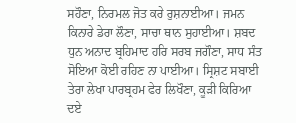ਸਹੌਣਾ, ਨਿਰਮਲ ਜੋਤ ਕਰੇ ਰੁਸ਼ਨਾਈਆ। ਜਮਨ ਕਿਨਾਰੇ ਡੇਰਾ ਲੌਣਾ, ਸਾਚਾ ਥਾਨ ਸੁਹਾਈਆ। ਸ਼ਬਦ ਧੁਨ ਅਨਾਦ ਬ੍ਰਹਿਮਾਦ ਹਰਿ ਸਰਬ ਜਗੌਣਾ, ਸਾਧ ਸੰਤ ਸੋਇਆ ਕੋਈ ਰਹਿਣ ਨਾ ਪਾਈਆ। ਸ੍ਰਿਸ਼ਟ ਸਬਾਈ ਤੇਰਾ ਲੇਖਾ ਪਾਰਬ੍ਰਹਮ ਫੇਰ ਲਿਖੌਣਾ, ਕੂੜੀ ਕਿਰਿਆ ਦਏ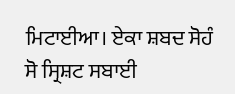ਮਿਟਾਈਆ। ਏਕਾ ਸ਼ਬਦ ਸੋਹੰ ਸੋ ਸ੍ਰਿਸ਼ਟ ਸਬਾਈ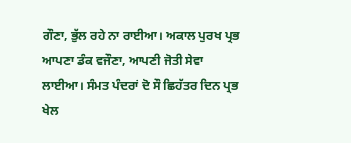ਗੌਣਾ, ਭੁੱਲ ਰਹੇ ਨਾ ਰਾਈਆ। ਅਕਾਲ ਪੁਰਖ ਪ੍ਰਭ ਆਪਣਾ ਡੰਕ ਵਜੌਣਾ, ਆਪਣੀ ਜੋਤੀ ਸੇਵਾ ਲਾਈਆ। ਸੰਮਤ ਪੰਦਰਾਂ ਦੋ ਸੌ ਛਿਹੱਤਰ ਦਿਨ ਪ੍ਰਭ ਖੇਲ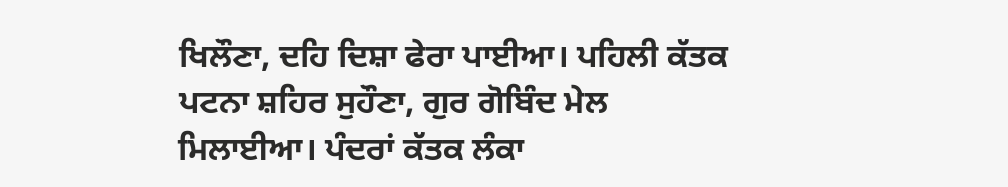ਖਿਲੌਣਾ, ਦਹਿ ਦਿਸ਼ਾ ਫੇਰਾ ਪਾਈਆ। ਪਹਿਲੀ ਕੱਤਕ ਪਟਨਾ ਸ਼ਹਿਰ ਸੁਹੌਣਾ, ਗੁਰ ਗੋਬਿੰਦ ਮੇਲ ਮਿਲਾਈਆ। ਪੰਦਰਾਂ ਕੱਤਕ ਲੰਕਾ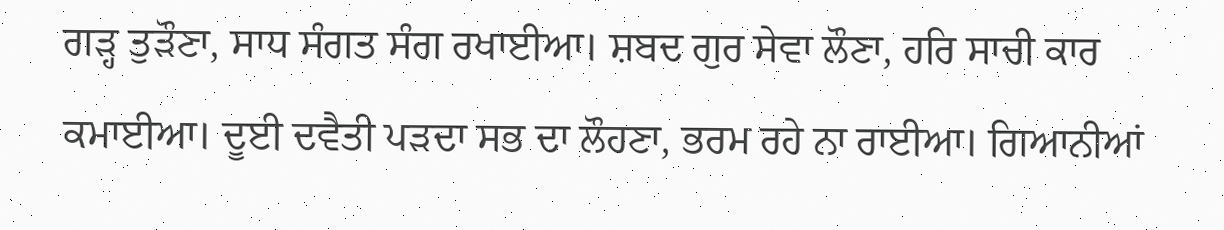ਗੜ੍ਹ ਤੁੜੌਣਾ, ਸਾਧ ਸੰਗਤ ਸੰਗ ਰਖਾਈਆ। ਸ਼ਬਦ ਗੁਰ ਸੇਵਾ ਲੌਣਾ, ਹਰਿ ਸਾਚੀ ਕਾਰ ਕਮਾਈਆ। ਦੂਈ ਦਵੈਤੀ ਪੜਦਾ ਸਭ ਦਾ ਲੌਹਣਾ, ਭਰਮ ਰਹੇ ਨਾ ਰਾਈਆ। ਗਿਆਨੀਆਂ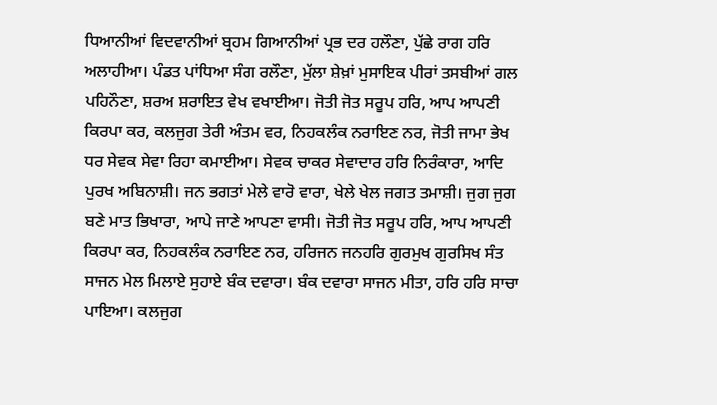ਧਿਆਨੀਆਂ ਵਿਦਵਾਨੀਆਂ ਬ੍ਰਹਮ ਗਿਆਨੀਆਂ ਪ੍ਰਭ ਦਰ ਹਲੌਣਾ, ਪੁੱਛੇ ਰਾਗ ਹਰਿ ਅਲਾਹੀਆ। ਪੰਡਤ ਪਾਂਧਿਆ ਸੰਗ ਰਲੌਣਾ, ਮੁੱਲਾ ਸ਼ੇਖ਼ਾਂ ਮੁਸਾਇਕ ਪੀਰਾਂ ਤਸਬੀਆਂ ਗਲ ਪਹਿਨੌਣਾ, ਸ਼ਰਅ ਸ਼ਰਾਇਤ ਵੇਖ ਵਖਾਈਆ। ਜੋਤੀ ਜੋਤ ਸਰੂਪ ਹਰਿ, ਆਪ ਆਪਣੀ ਕਿਰਪਾ ਕਰ, ਕਲਜੁਗ ਤੇਰੀ ਅੰਤਮ ਵਰ, ਨਿਹਕਲੰਕ ਨਰਾਇਣ ਨਰ, ਜੋਤੀ ਜਾਮਾ ਭੇਖ ਧਰ ਸੇਵਕ ਸੇਵਾ ਰਿਹਾ ਕਮਾਈਆ। ਸੇਵਕ ਚਾਕਰ ਸੇਵਾਦਾਰ ਹਰਿ ਨਿਰੰਕਾਰਾ, ਆਦਿ ਪੁਰਖ ਅਬਿਨਾਸ਼ੀ। ਜਨ ਭਗਤਾਂ ਮੇਲੇ ਵਾਰੋ ਵਾਰਾ, ਖੇਲੇ ਖੇਲ ਜਗਤ ਤਮਾਸ਼ੀ। ਜੁਗ ਜੁਗ ਬਣੇ ਮਾਤ ਭਿਖਾਰਾ, ਆਪੇ ਜਾਣੇ ਆਪਣਾ ਵਾਸੀ। ਜੋਤੀ ਜੋਤ ਸਰੂਪ ਹਰਿ, ਆਪ ਆਪਣੀ ਕਿਰਪਾ ਕਰ, ਨਿਹਕਲੰਕ ਨਰਾਇਣ ਨਰ, ਹਰਿਜਨ ਜਨਹਰਿ ਗੁਰਮੁਖ ਗੁਰਸਿਖ ਸੰਤ ਸਾਜਨ ਮੇਲ ਮਿਲਾਏ ਸੁਹਾਏ ਬੰਕ ਦਵਾਰਾ। ਬੰਕ ਦਵਾਰਾ ਸਾਜਨ ਮੀਤਾ, ਹਰਿ ਹਰਿ ਸਾਚਾ ਪਾਇਆ। ਕਲਜੁਗ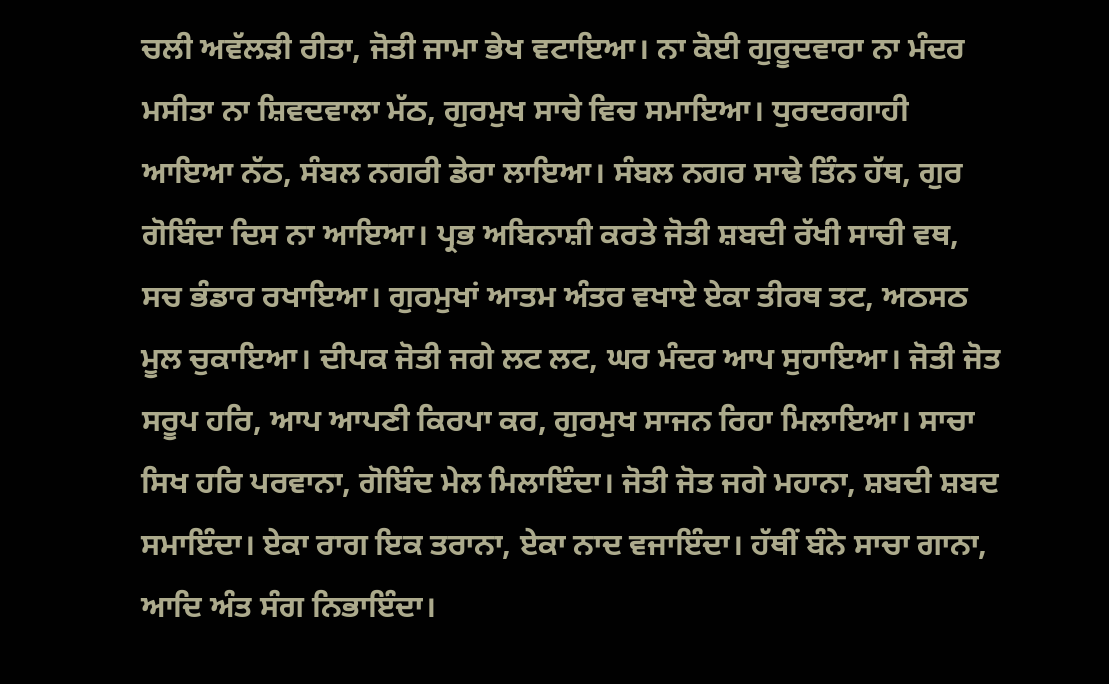ਚਲੀ ਅਵੱਲੜੀ ਰੀਤਾ, ਜੋਤੀ ਜਾਮਾ ਭੇਖ ਵਟਾਇਆ। ਨਾ ਕੋਈ ਗੁਰੂਦਵਾਰਾ ਨਾ ਮੰਦਰ ਮਸੀਤਾ ਨਾ ਸ਼ਿਵਦਵਾਲਾ ਮੱਠ, ਗੁਰਮੁਖ ਸਾਚੇ ਵਿਚ ਸਮਾਇਆ। ਧੁਰਦਰਗਾਹੀ ਆਇਆ ਨੱਠ, ਸੰਬਲ ਨਗਰੀ ਡੇਰਾ ਲਾਇਆ। ਸੰਬਲ ਨਗਰ ਸਾਢੇ ਤਿੰਨ ਹੱਥ, ਗੁਰ ਗੋਬਿੰਦਾ ਦਿਸ ਨਾ ਆਇਆ। ਪ੍ਰਭ ਅਬਿਨਾਸ਼ੀ ਕਰਤੇ ਜੋਤੀ ਸ਼ਬਦੀ ਰੱਖੀ ਸਾਚੀ ਵਥ, ਸਚ ਭੰਡਾਰ ਰਖਾਇਆ। ਗੁਰਮੁਖਾਂ ਆਤਮ ਅੰਤਰ ਵਖਾਏ ਏਕਾ ਤੀਰਥ ਤਟ, ਅਠਸਠ ਮੂਲ ਚੁਕਾਇਆ। ਦੀਪਕ ਜੋਤੀ ਜਗੇ ਲਟ ਲਟ, ਘਰ ਮੰਦਰ ਆਪ ਸੁਹਾਇਆ। ਜੋਤੀ ਜੋਤ ਸਰੂਪ ਹਰਿ, ਆਪ ਆਪਣੀ ਕਿਰਪਾ ਕਰ, ਗੁਰਮੁਖ ਸਾਜਨ ਰਿਹਾ ਮਿਲਾਇਆ। ਸਾਚਾ ਸਿਖ ਹਰਿ ਪਰਵਾਨਾ, ਗੋਬਿੰਦ ਮੇਲ ਮਿਲਾਇੰਦਾ। ਜੋਤੀ ਜੋਤ ਜਗੇ ਮਹਾਨਾ, ਸ਼ਬਦੀ ਸ਼ਬਦ ਸਮਾਇੰਦਾ। ਏਕਾ ਰਾਗ ਇਕ ਤਰਾਨਾ, ਏਕਾ ਨਾਦ ਵਜਾਇੰਦਾ। ਹੱਥੀਂ ਬੰਨੇ ਸਾਚਾ ਗਾਨਾ, ਆਦਿ ਅੰਤ ਸੰਗ ਨਿਭਾਇੰਦਾ।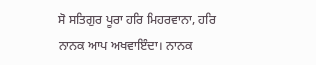ਸੋ ਸਤਿਗੁਰ ਪੂਰਾ ਹਰਿ ਮਿਹਰਵਾਨਾ, ਹਰਿ ਨਾਨਕ ਆਪ ਅਖਵਾਇੰਦਾ। ਨਾਨਕ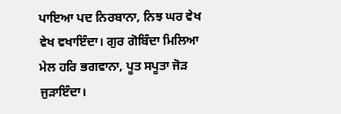ਪਾਇਆ ਪਦ ਨਿਰਬਾਨਾ, ਨਿਝ ਘਰ ਵੇਖ ਵੇਖ ਵਖਾਇੰਦਾ। ਗੁਰ ਗੋਬਿੰਦਾ ਮਿਲਿਆ ਮੇਲ ਹਰਿ ਭਗਵਾਨਾ, ਪੂਤ ਸਪੂਤਾ ਜੋੜ ਜੁੜਾਇੰਦਾ।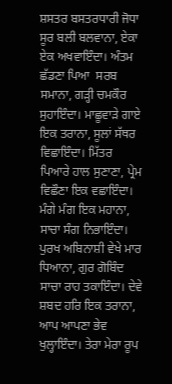ਸ਼ਸਤਰ ਬਸਤਰਧਾਰੀ ਜੋਧਾ ਸੂਰ ਬਲੀ ਬਲਵਾਨਾ, ਏਕਾ ਏਕ ਅਖਵਾਇੰਦਾ। ਅੰਤਮ ਛੱਡਣਾ ਪਿਆ  ਸਰਬ ਸਮਾਨਾ, ਗੜ੍ਹੀ ਚਮਕੌਰ ਸੁਹਾਇੰਦਾ। ਮਾਛੂਵਾੜੇ ਗਾਏ ਇਕ ਤਰਾਨਾ, ਸੂਲਾਂ ਸੱਥਰ ਵਿਛਾਇੰਦਾ। ਮਿੱਤਰ ਪਿਆਰੇ ਹਾਲ ਸੁਣਾਣਾ, ਪ੍ਰੇਮ ਵਿਛੌਣਾ ਇਕ ਵਛਾਇੰਦਾ। ਮੰਗੇ ਮੰਗ ਇਕ ਮਹਾਨਾ, ਸਾਚਾ ਸੰਗ ਨਿਭਾਇੰਦਾ। ਪੁਰਖ ਅਬਿਨਾਸ਼ੀ ਵੇਖੇ ਮਾਰ ਧਿਆਨਾ, ਗੁਰ ਗੋਬਿੰਦ ਸਾਚਾ ਰਾਹ ਤਕਾਇੰਦਾ। ਦੇਵੇ ਸ਼ਬਦ ਹਰਿ ਇਕ ਤਰਾਨਾ, ਆਪ ਆਪਣਾ ਭੇਵ ਖੁਲ੍ਹਾਇੰਦਾ। ਤੇਰਾ ਮੇਰਾ ਰੂਪ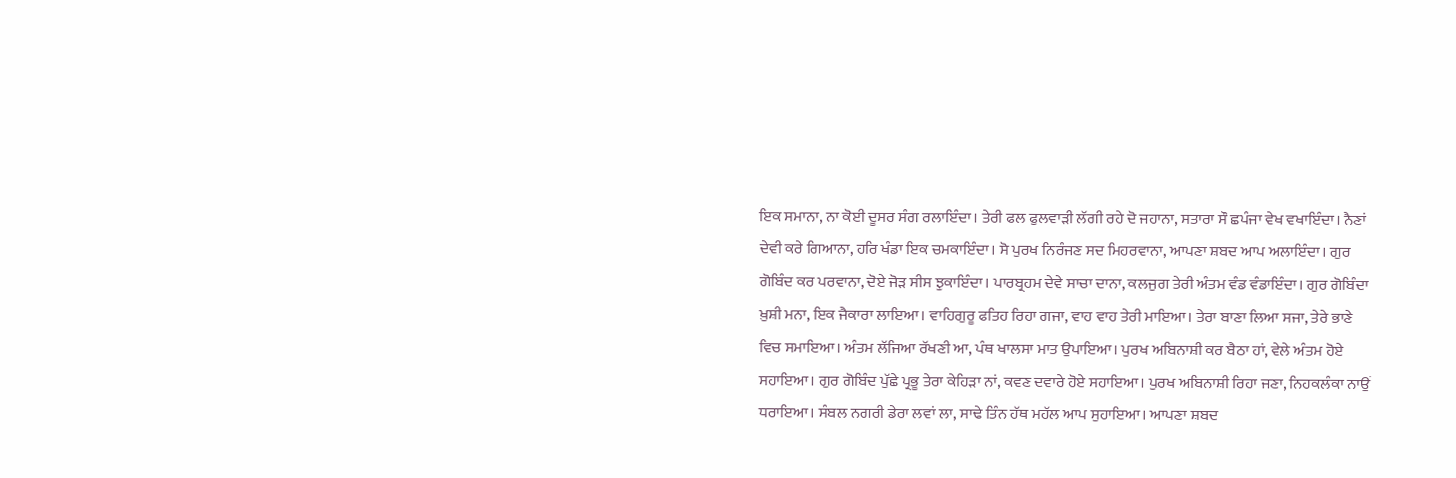ਇਕ ਸਮਾਨਾ, ਨਾ ਕੋਈ ਦੂਸਰ ਸੰਗ ਰਲਾਇੰਦਾ। ਤੇਰੀ ਫਲ ਫੁਲਵਾੜੀ ਲੱਗੀ ਰਹੇ ਦੋ ਜਹਾਨਾ, ਸਤਾਰਾ ਸੌ ਛਪੰਜਾ ਵੇਖ ਵਖਾਇੰਦਾ। ਨੈਣਾਂ ਦੇਵੀ ਕਰੇ ਗਿਆਨਾ, ਹਰਿ ਖੰਡਾ ਇਕ ਚਮਕਾਇੰਦਾ। ਸੋ ਪੁਰਖ ਨਿਰੰਜਣ ਸਦ ਮਿਹਰਵਾਨਾ, ਆਪਣਾ ਸ਼ਬਦ ਆਪ ਅਲਾਇੰਦਾ। ਗੁਰ ਗੋਬਿੰਦ ਕਰ ਪਰਵਾਨਾ, ਦੋਏ ਜੋੜ ਸੀਸ ਝੁਕਾਇੰਦਾ। ਪਾਰਬ੍ਰਹਮ ਦੇਵੇ ਸਾਚਾ ਦਾਨਾ, ਕਲਜੁਗ ਤੇਰੀ ਅੰਤਮ ਵੰਡ ਵੰਡਾਇੰਦਾ। ਗੁਰ ਗੋਬਿੰਦਾ ਖ਼ੁਸ਼ੀ ਮਨਾ, ਇਕ ਜੈਕਾਰਾ ਲਾਇਆ। ਵਾਹਿਗੁਰੂ ਫਤਿਹ ਰਿਹਾ ਗਜਾ, ਵਾਹ ਵਾਹ ਤੇਰੀ ਮਾਇਆ। ਤੇਰਾ ਬਾਣਾ ਲਿਆ ਸਜਾ, ਤੇਰੇ ਭਾਣੇ ਵਿਚ ਸਮਾਇਆ। ਅੰਤਮ ਲੱਜਿਆ ਰੱਖਣੀ ਆ, ਪੰਥ ਖਾਲਸਾ ਮਾਤ ਉਪਾਇਆ। ਪੁਰਖ ਅਬਿਨਾਸ਼ੀ ਕਰ ਬੈਠਾ ਹਾਂ, ਵੇਲੇ ਅੰਤਮ ਹੋਏ ਸਹਾਇਆ। ਗੁਰ ਗੋਬਿੰਦ ਪੁੱਛੇ ਪ੍ਰਭੂ ਤੇਰਾ ਕੇਹਿੜਾ ਨਾਂ, ਕਵਣ ਦਵਾਰੇ ਹੋਏ ਸਹਾਇਆ। ਪੁਰਖ ਅਬਿਨਾਸ਼ੀ ਰਿਹਾ ਜਣਾ, ਨਿਹਕਲੰਕਾ ਨਾਉਂ ਧਰਾਇਆ। ਸੰਬਲ ਨਗਰੀ ਡੇਰਾ ਲਵਾਂ ਲਾ, ਸਾਢੇ ਤਿੰਨ ਹੱਥ ਮਹੱਲ ਆਪ ਸੁਹਾਇਆ। ਆਪਣਾ ਸ਼ਬਦ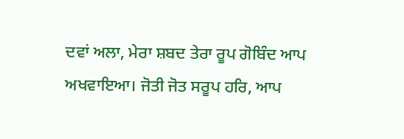ਦਵਾਂ ਅਲਾ, ਮੇਰਾ ਸ਼ਬਦ ਤੇਰਾ ਰੂਪ ਗੋਬਿੰਦ ਆਪ ਅਖਵਾਇਆ। ਜੋਤੀ ਜੋਤ ਸਰੂਪ ਹਰਿ, ਆਪ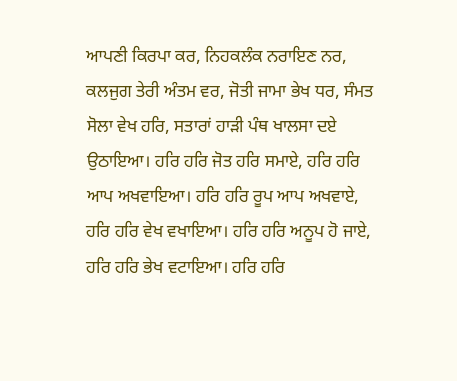ਆਪਣੀ ਕਿਰਪਾ ਕਰ, ਨਿਹਕਲੰਕ ਨਰਾਇਣ ਨਰ, ਕਲਜੁਗ ਤੇਰੀ ਅੰਤਮ ਵਰ, ਜੋਤੀ ਜਾਮਾ ਭੇਖ ਧਰ, ਸੰਮਤ ਸੋਲਾ ਵੇਖ ਹਰਿ, ਸਤਾਰਾਂ ਹਾੜੀ ਪੰਥ ਖਾਲਸਾ ਦਏ ਉਠਾਇਆ। ਹਰਿ ਹਰਿ ਜੋਤ ਹਰਿ ਸਮਾਏ, ਹਰਿ ਹਰਿ ਆਪ ਅਖਵਾਇਆ। ਹਰਿ ਹਰਿ ਰੂਪ ਆਪ ਅਖਵਾਏ, ਹਰਿ ਹਰਿ ਵੇਖ ਵਖਾਇਆ। ਹਰਿ ਹਰਿ ਅਨੂਪ ਹੋ ਜਾਏ, ਹਰਿ ਹਰਿ ਭੇਖ ਵਟਾਇਆ। ਹਰਿ ਹਰਿ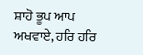ਸ਼ਾਹੋ ਭੂਪ ਆਪ ਅਖਵਾਏ, ਹਰਿ ਹਰਿ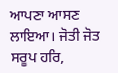ਆਪਣਾ ਆਸਣ ਲਾਇਆ। ਜੋਤੀ ਜੋਤ ਸਰੂਪ ਹਰਿ,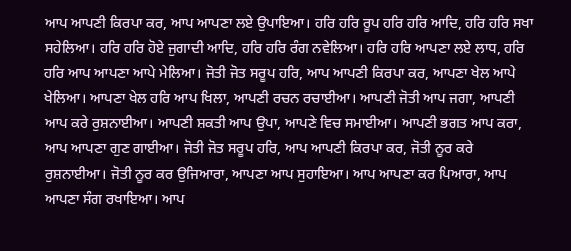ਆਪ ਆਪਣੀ ਕਿਰਪਾ ਕਰ, ਆਪ ਆਪਣਾ ਲਏ ਉਪਾਇਆ। ਹਰਿ ਹਰਿ ਰੂਪ ਹਰਿ ਹਰਿ ਆਦਿ, ਹਰਿ ਹਰਿ ਸਖਾ ਸਹੇਲਿਆ। ਹਰਿ ਹਰਿ ਹੋਏ ਜੁਗਾਦੀ ਆਦਿ, ਹਰਿ ਹਰਿ ਰੰਗ ਨਵੇਲਿਆ। ਹਰਿ ਹਰਿ ਆਪਣਾ ਲਏ ਲਾਧ, ਹਰਿ ਹਰਿ ਆਪ ਆਪਣਾ ਆਪੇ ਮੇਲਿਆ। ਜੋਤੀ ਜੋਤ ਸਰੂਪ ਹਰਿ, ਆਪ ਆਪਣੀ ਕਿਰਪਾ ਕਰ, ਆਪਣਾ ਖੇਲ ਆਪੇ ਖੇਲਿਆ। ਆਪਣਾ ਖੇਲ ਹਰਿ ਆਪ ਖਿਲਾ, ਆਪਣੀ ਰਚਨ ਰਚਾਈਆ। ਆਪਣੀ ਜੋਤੀ ਆਪ ਜਗਾ, ਆਪਣੀ ਆਪ ਕਰੇ ਰੁਸ਼ਨਾਈਆ। ਆਪਣੀ ਸ਼ਕਤੀ ਆਪ ਉਪਾ, ਆਪਣੇ ਵਿਚ ਸਮਾਈਆ। ਆਪਣੀ ਭਗਤ ਆਪ ਕਰਾ, ਆਪ ਆਪਣਾ ਗੁਣ ਗਾਈਆ। ਜੋਤੀ ਜੋਤ ਸਰੂਪ ਹਰਿ, ਆਪ ਆਪਣੀ ਕਿਰਪਾ ਕਰ, ਜੋਤੀ ਨੂਰ ਕਰੇ ਰੁਸ਼ਨਾਈਆ। ਜੋਤੀ ਨੂਰ ਕਰ ਉਜਿਆਰਾ, ਆਪਣਾ ਆਪ ਸੁਹਾਇਆ। ਆਪ ਆਪਣਾ ਕਰ ਪਿਆਰਾ, ਆਪ ਆਪਣਾ ਸੰਗ ਰਖਾਇਆ। ਆਪ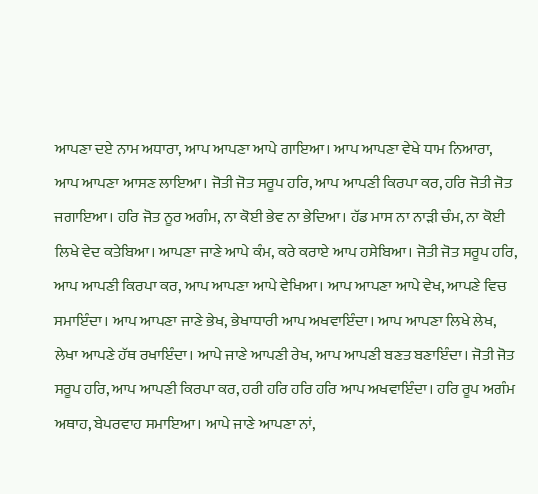ਆਪਣਾ ਦਏ ਨਾਮ ਅਧਾਰਾ, ਆਪ ਆਪਣਾ ਆਪੇ ਗਾਇਆ। ਆਪ ਆਪਣਾ ਵੇਖੇ ਧਾਮ ਨਿਆਰਾ, ਆਪ ਆਪਣਾ ਆਸਣ ਲਾਇਆ। ਜੋਤੀ ਜੋਤ ਸਰੂਪ ਹਰਿ, ਆਪ ਆਪਣੀ ਕਿਰਪਾ ਕਰ, ਹਰਿ ਜੋਤੀ ਜੋਤ ਜਗਾਇਆ। ਹਰਿ ਜੋਤ ਨੂਰ ਅਗੰਮ, ਨਾ ਕੋਈ ਭੇਵ ਨਾ ਭੇਦਿਆ। ਹੱਡ ਮਾਸ ਨਾ ਨਾੜੀ ਚੰਮ, ਨਾ ਕੋਈ ਲਿਖੇ ਵੇਦ ਕਤੇਬਿਆ। ਆਪਣਾ ਜਾਣੇ ਆਪੇ ਕੰਮ, ਕਰੇ ਕਰਾਏ ਆਪ ਹਸੇਬਿਆ। ਜੋਤੀ ਜੋਤ ਸਰੂਪ ਹਰਿ, ਆਪ ਆਪਣੀ ਕਿਰਪਾ ਕਰ, ਆਪ ਆਪਣਾ ਆਪੇ ਵੇਖਿਆ। ਆਪ ਆਪਣਾ ਆਪੇ ਵੇਖ, ਆਪਣੇ ਵਿਚ ਸਮਾਇੰਦਾ। ਆਪ ਆਪਣਾ ਜਾਣੇ ਭੇਖ, ਭੇਖਾਧਾਰੀ ਆਪ ਅਖਵਾਇੰਦਾ। ਆਪ ਆਪਣਾ ਲਿਖੇ ਲੇਖ, ਲੇਖਾ ਆਪਣੇ ਹੱਥ ਰਖਾਇੰਦਾ। ਆਪੇ ਜਾਣੇ ਆਪਣੀ ਰੇਖ, ਆਪ ਆਪਣੀ ਬਣਤ ਬਣਾਇੰਦਾ। ਜੋਤੀ ਜੋਤ ਸਰੂਪ ਹਰਿ, ਆਪ ਆਪਣੀ ਕਿਰਪਾ ਕਰ, ਹਰੀ ਹਰਿ ਹਰਿ ਹਰਿ ਆਪ ਅਖਵਾਇੰਦਾ। ਹਰਿ ਰੂਪ ਅਗੰਮ ਅਥਾਹ, ਬੇਪਰਵਾਹ ਸਮਾਇਆ। ਆਪੇ ਜਾਣੇ ਆਪਣਾ ਨਾਂ,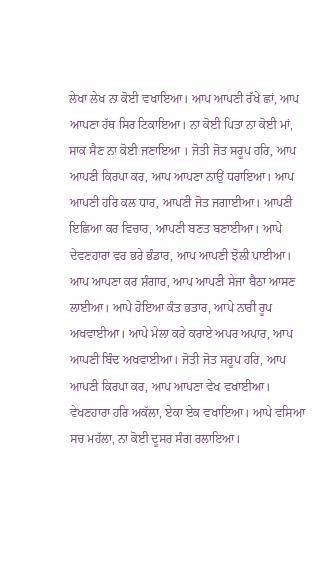ਲੇਖਾ ਲੇਖ ਨਾ ਕੋਈ ਵਖਾਇਆ। ਆਪ ਆਪਣੀ ਰੱਖੇ ਛਾਂ, ਆਪ ਆਪਣਾ ਹੱਥ ਸਿਰ ਟਿਕਾਇਆ। ਨਾ ਕੋਈ ਪਿਤਾ ਨਾ ਕੋਈ ਮਾਂ, ਸਾਕ ਸੈਣ ਨਾ ਕੋਈ ਜਣਾਇਆ । ਜੋਤੀ ਜੋਤ ਸਰੂਪ ਹਰਿ, ਆਪ ਆਪਣੀ ਕਿਰਪਾ ਕਰ, ਆਪ ਆਪਣਾ ਨਾਉਂ ਧਰਾਇਆ। ਆਪ ਆਪਣੀ ਹਰਿ ਕਲ ਧਾਰ, ਆਪਣੀ ਜੋਤ ਜਗਾਈਆ। ਆਪਣੀ ਇਛਿਆ ਕਰ ਵਿਚਾਰ, ਆਪਣੀ ਬਣਤ ਬਣਾਈਆ। ਆਪੇ ਦੇਵਣਹਾਰਾ ਵਰ ਭਰੇ ਭੰਡਾਰ, ਆਪ ਆਪਣੀ ਝੋਲੀ ਪਾਈਆ। ਆਪ ਆਪਣਾ ਕਰ ਸ਼ੰਗਾਰ, ਆਪ ਆਪਣੀ ਸੇਜਾ ਬੈਠਾ ਆਸਣ ਲਾਈਆ। ਆਪੇ ਹੋਇਆ ਕੰਤ ਭਤਾਰ, ਆਪੇ ਨਾਰੀ ਰੂਪ ਅਖਵਾਈਆ। ਆਪੇ ਮੇਲਾ ਕਰੇ ਕਰਾਏ ਅਪਰ ਅਪਾਰ, ਆਪ ਆਪਣੀ ਬਿੰਦ ਅਖਵਾਈਆ। ਜੋਤੀ ਜੋਤ ਸਰੂਪ ਹਰਿ, ਆਪ ਆਪਣੀ ਕਿਰਪਾ ਕਰ, ਆਪ ਆਪਣਾ ਵੇਖ ਵਖਾਈਆ। ਵੇਖਣਹਾਰਾ ਹਰਿ ਅਕੱਲਾ, ਏਕਾ ਏਕ ਵਖਾਇਆ। ਆਪੇ ਵਸਿਆ ਸਚ ਮਹੱਲਾ, ਨਾ ਕੋਈ ਦੂਸਰ ਸੰਗ ਰਲਾਇਆ।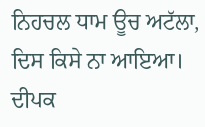ਨਿਹਚਲ ਧਾਮ ਊਚ ਅਟੱਲਾ, ਦਿਸ ਕਿਸੇ ਨਾ ਆਇਆ। ਦੀਪਕ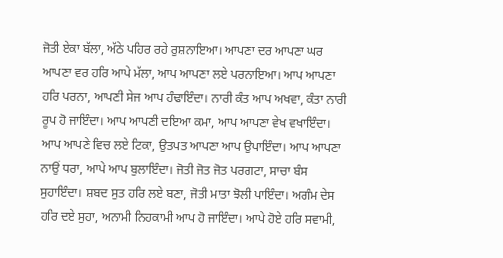ਜੋਤੀ ਏਕਾ ਬੱਲਾ, ਅੱਠੇ ਪਹਿਰ ਰਹੇ ਰੁਸ਼ਨਾਇਆ। ਆਪਣਾ ਦਰ ਆਪਣਾ ਘਰ ਆਪਣਾ ਵਰ ਹਰਿ ਆਪੇ ਮੱਲਾ, ਆਪ ਆਪਣਾ ਲਏ ਪਰਨਾਇਆ। ਆਪ ਆਪਣਾ ਹਰਿ ਪਰਨਾ, ਆਪਣੀ ਸੇਜ ਆਪ ਹੰਢਾਇੰਦਾ। ਨਾਰੀ ਕੰਤ ਆਪ ਅਖਵਾ, ਕੰਤਾ ਨਾਰੀ ਰੂਪ ਹੋ ਜਾਇੰਦਾ। ਆਪ ਆਪਣੀ ਦਇਆ ਕਮਾ, ਆਪ ਆਪਣਾ ਵੇਖ ਵਖਾਇੰਦਾ। ਆਪ ਆਪਣੇ ਵਿਚ ਲਏ ਟਿਕਾ, ਉਤਪਤ ਆਪਣਾ ਆਪ ਉਪਾਇੰਦਾ। ਆਪ ਆਪਣਾ ਨਾਉਂ ਧਰਾ, ਆਪੇ ਆਪ ਬੁਲਾਇੰਦਾ। ਜੋਤੀ ਜੋਤ ਜੋਤ ਪਰਗਟਾ, ਸਾਚਾ ਬੰਸ ਸੁਹਾਇੰਦਾ। ਸ਼ਬਦ ਸੁਤ ਹਰਿ ਲਏ ਬਣਾ, ਜੋਤੀ ਮਾਤਾ ਝੋਲੀ ਪਾਇੰਦਾ। ਅਗੰਮ ਦੇਸ ਹਰਿ ਦਏ ਸੁਹਾ, ਅਨਾਮੀ ਨਿਹਕਾਮੀ ਆਪ ਹੋ ਜਾਇੰਦਾ। ਆਪੇ ਹੋਏ ਹਰਿ ਸਵਾਮੀ,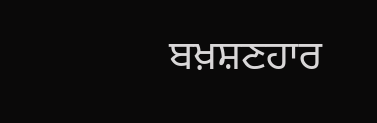ਬਖ਼ਸ਼ਣਹਾਰ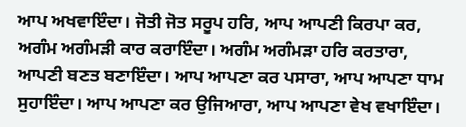ਆਪ ਅਖਵਾਇੰਦਾ। ਜੋਤੀ ਜੋਤ ਸਰੂਪ ਹਰਿ, ਆਪ ਆਪਣੀ ਕਿਰਪਾ ਕਰ, ਅਗੰਮ ਅਗੰਮੜੀ ਕਾਰ ਕਰਾਇੰਦਾ। ਅਗੰਮ ਅਗੰਮੜਾ ਹਰਿ ਕਰਤਾਰਾ, ਆਪਣੀ ਬਣਤ ਬਣਾਇੰਦਾ। ਆਪ ਆਪਣਾ ਕਰ ਪਸਾਰਾ, ਆਪ ਆਪਣਾ ਧਾਮ ਸੁਹਾਇੰਦਾ। ਆਪ ਆਪਣਾ ਕਰ ਉਜਿਆਰਾ, ਆਪ ਆਪਣਾ ਵੇਖ ਵਖਾਇੰਦਾ।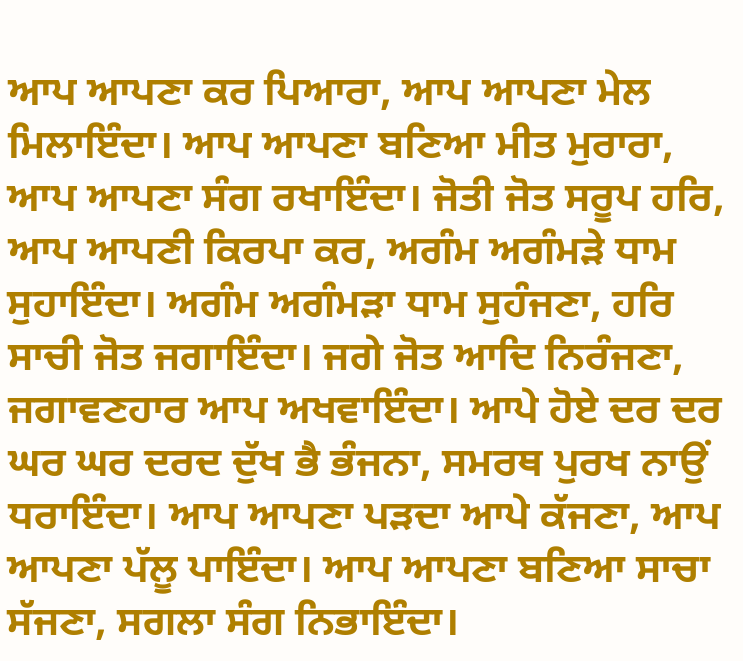ਆਪ ਆਪਣਾ ਕਰ ਪਿਆਰਾ, ਆਪ ਆਪਣਾ ਮੇਲ ਮਿਲਾਇੰਦਾ। ਆਪ ਆਪਣਾ ਬਣਿਆ ਮੀਤ ਮੁਰਾਰਾ, ਆਪ ਆਪਣਾ ਸੰਗ ਰਖਾਇੰਦਾ। ਜੋਤੀ ਜੋਤ ਸਰੂਪ ਹਰਿ, ਆਪ ਆਪਣੀ ਕਿਰਪਾ ਕਰ, ਅਗੰਮ ਅਗੰਮੜੇ ਧਾਮ ਸੁਹਾਇੰਦਾ। ਅਗੰਮ ਅਗੰਮੜਾ ਧਾਮ ਸੁਹੰਜਣਾ, ਹਰਿ ਸਾਚੀ ਜੋਤ ਜਗਾਇੰਦਾ। ਜਗੇ ਜੋਤ ਆਦਿ ਨਿਰੰਜਣਾ, ਜਗਾਵਣਹਾਰ ਆਪ ਅਖਵਾਇੰਦਾ। ਆਪੇ ਹੋਏ ਦਰ ਦਰ ਘਰ ਘਰ ਦਰਦ ਦੁੱਖ ਭੈ ਭੰਜਨਾ, ਸਮਰਥ ਪੁਰਖ ਨਾਉਂ ਧਰਾਇੰਦਾ। ਆਪ ਆਪਣਾ ਪੜਦਾ ਆਪੇ ਕੱਜਣਾ, ਆਪ ਆਪਣਾ ਪੱਲੂ ਪਾਇੰਦਾ। ਆਪ ਆਪਣਾ ਬਣਿਆ ਸਾਚਾ ਸੱਜਣਾ, ਸਗਲਾ ਸੰਗ ਨਿਭਾਇੰਦਾ।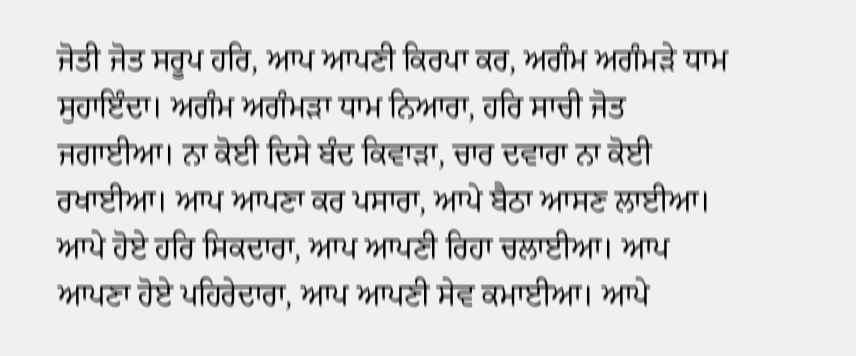ਜੋਤੀ ਜੋਤ ਸਰੂਪ ਹਰਿ, ਆਪ ਆਪਣੀ ਕਿਰਪਾ ਕਰ, ਅਗੰਮ ਅਗੰਮੜੇ ਧਾਮ ਸੁਹਾਇੰਦਾ। ਅਗੰਮ ਅਗੰਮੜਾ ਧਾਮ ਨਿਆਰਾ, ਹਰਿ ਸਾਚੀ ਜੋਤ ਜਗਾਈਆ। ਨਾ ਕੋਈ ਦਿਸੇ ਬੰਦ ਕਿਵਾੜਾ, ਚਾਰ ਦਵਾਰਾ ਨਾ ਕੋਈ ਰਖਾਈਆ। ਆਪ ਆਪਣਾ ਕਰ ਪਸਾਰਾ, ਆਪੇ ਬੈਠਾ ਆਸਣ ਲਾਈਆ। ਆਪੇ ਹੋਏ ਹਰਿ ਸਿਕਦਾਰਾ, ਆਪ ਆਪਣੀ ਰਿਹਾ ਚਲਾਈਆ। ਆਪ ਆਪਣਾ ਹੋਏ ਪਹਿਰੇਦਾਰਾ, ਆਪ ਆਪਣੀ ਸੇਵ ਕਮਾਈਆ। ਆਪੇ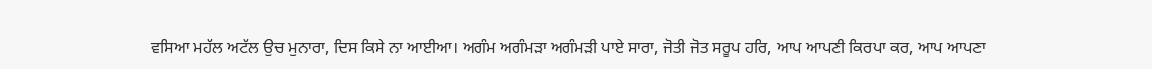ਵਸਿਆ ਮਹੱਲ ਅਟੱਲ ਉਚ ਮੁਨਾਰਾ, ਦਿਸ ਕਿਸੇ ਨਾ ਆਈਆ। ਅਗੰਮ ਅਗੰਮੜਾ ਅਗੰਮੜੀ ਪਾਏ ਸਾਰਾ, ਜੋਤੀ ਜੋਤ ਸਰੂਪ ਹਰਿ, ਆਪ ਆਪਣੀ ਕਿਰਪਾ ਕਰ, ਆਪ ਆਪਣਾ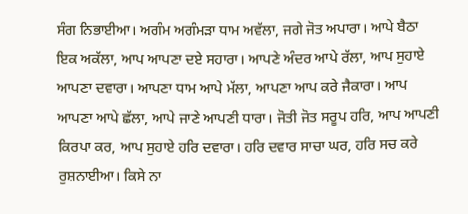ਸੰਗ ਨਿਭਾਈਆ। ਅਗੰਮ ਅਗੰਮੜਾ ਧਾਮ ਅਵੱਲਾ, ਜਗੇ ਜੋਤ ਅਪਾਰਾ। ਆਪੇ ਬੈਠਾ ਇਕ ਅਕੱਲਾ, ਆਪ ਆਪਣਾ ਦਏ ਸਹਾਰਾ। ਆਪਣੇ ਅੰਦਰ ਆਪੇ ਰੱਲਾ, ਆਪ ਸੁਹਾਏ ਆਪਣਾ ਦਵਾਰਾ। ਆਪਣਾ ਧਾਮ ਆਪੇ ਮੱਲਾ, ਆਪਣਾ ਆਪ ਕਰੇ ਜੈਕਾਰਾ। ਆਪ ਆਪਣਾ ਆਪੇ ਛੱਲਾ, ਆਪੇ ਜਾਣੇ ਆਪਣੀ ਧਾਰਾ। ਜੋਤੀ ਜੋਤ ਸਰੂਪ ਹਰਿ, ਆਪ ਆਪਣੀ ਕਿਰਪਾ ਕਰ, ਆਪ ਸੁਹਾਏ ਹਰਿ ਦਵਾਰਾ। ਹਰਿ ਦਵਾਰ ਸਾਚਾ ਘਰ, ਹਰਿ ਸਚ ਕਰੇ ਰੁਸ਼ਨਾਈਆ। ਕਿਸੇ ਨਾ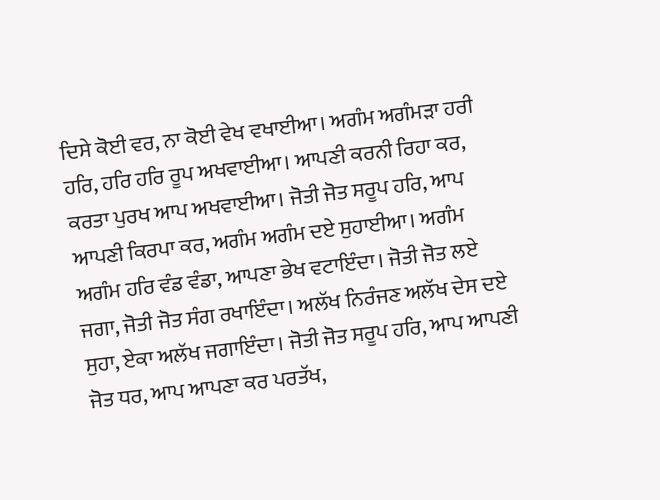ਦਿਸੇ ਕੋਈ ਵਰ, ਨਾ ਕੋਈ ਵੇਖ ਵਖਾਈਆ। ਅਗੰਮ ਅਗੰਮੜਾ ਹਰੀ ਹਰਿ, ਹਰਿ ਹਰਿ ਰੂਪ ਅਖਵਾਈਆ। ਆਪਣੀ ਕਰਨੀ ਰਿਹਾ ਕਰ, ਕਰਤਾ ਪੁਰਖ ਆਪ ਅਖਵਾਈਆ। ਜੋਤੀ ਜੋਤ ਸਰੂਪ ਹਰਿ, ਆਪ ਆਪਣੀ ਕਿਰਪਾ ਕਰ, ਅਗੰਮ ਅਗੰਮ ਦਏ ਸੁਹਾਈਆ। ਅਗੰਮ ਅਗੰਮ ਹਰਿ ਵੰਡ ਵੰਡਾ, ਆਪਣਾ ਭੇਖ ਵਟਾਇੰਦਾ। ਜੋਤੀ ਜੋਤ ਲਏ ਜਗਾ, ਜੋਤੀ ਜੋਤ ਸੰਗ ਰਖਾਇੰਦਾ। ਅਲੱਖ ਨਿਰੰਜਣ ਅਲੱਖ ਦੇਸ ਦਏ ਸੁਹਾ, ਏਕਾ ਅਲੱਖ ਜਗਾਇੰਦਾ। ਜੋਤੀ ਜੋਤ ਸਰੂਪ ਹਰਿ, ਆਪ ਆਪਣੀ ਜੋਤ ਧਰ, ਆਪ ਆਪਣਾ ਕਰ ਪਰਤੱਖ,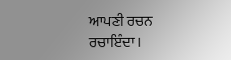ਆਪਣੀ ਰਚਨ ਰਚਾਇੰਦਾ।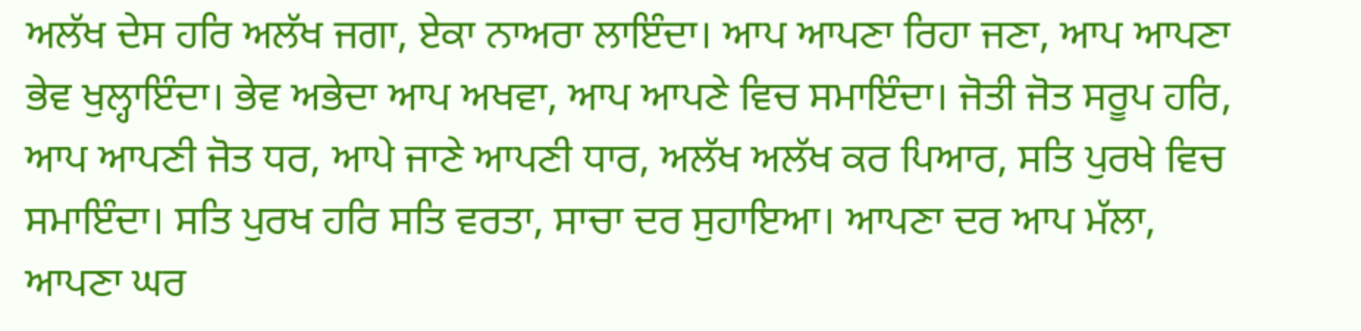ਅਲੱਖ ਦੇਸ ਹਰਿ ਅਲੱਖ ਜਗਾ, ਏਕਾ ਨਾਅਰਾ ਲਾਇੰਦਾ। ਆਪ ਆਪਣਾ ਰਿਹਾ ਜਣਾ, ਆਪ ਆਪਣਾ ਭੇਵ ਖੁਲ੍ਹਾਇੰਦਾ। ਭੇਵ ਅਭੇਦਾ ਆਪ ਅਖਵਾ, ਆਪ ਆਪਣੇ ਵਿਚ ਸਮਾਇੰਦਾ। ਜੋਤੀ ਜੋਤ ਸਰੂਪ ਹਰਿ, ਆਪ ਆਪਣੀ ਜੋਤ ਧਰ, ਆਪੇ ਜਾਣੇ ਆਪਣੀ ਧਾਰ, ਅਲੱਖ ਅਲੱਖ ਕਰ ਪਿਆਰ, ਸਤਿ ਪੁਰਖੇ ਵਿਚ ਸਮਾਇੰਦਾ। ਸਤਿ ਪੁਰਖ ਹਰਿ ਸਤਿ ਵਰਤਾ, ਸਾਚਾ ਦਰ ਸੁਹਾਇਆ। ਆਪਣਾ ਦਰ ਆਪ ਮੱਲਾ, ਆਪਣਾ ਘਰ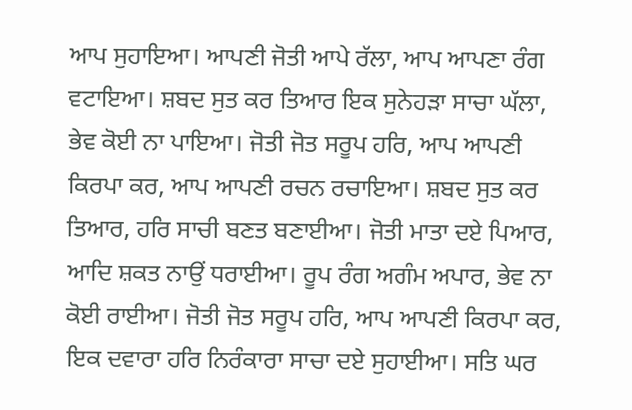ਆਪ ਸੁਹਾਇਆ। ਆਪਣੀ ਜੋਤੀ ਆਪੇ ਰੱਲਾ, ਆਪ ਆਪਣਾ ਰੰਗ ਵਟਾਇਆ। ਸ਼ਬਦ ਸੁਤ ਕਰ ਤਿਆਰ ਇਕ ਸੁਨੇਹੜਾ ਸਾਚਾ ਘੱਲਾ, ਭੇਵ ਕੋਈ ਨਾ ਪਾਇਆ। ਜੋਤੀ ਜੋਤ ਸਰੂਪ ਹਰਿ, ਆਪ ਆਪਣੀ ਕਿਰਪਾ ਕਰ, ਆਪ ਆਪਣੀ ਰਚਨ ਰਚਾਇਆ। ਸ਼ਬਦ ਸੁਤ ਕਰ ਤਿਆਰ, ਹਰਿ ਸਾਚੀ ਬਣਤ ਬਣਾਈਆ। ਜੋਤੀ ਮਾਤਾ ਦਏ ਪਿਆਰ, ਆਦਿ ਸ਼ਕਤ ਨਾਉਂ ਧਰਾਈਆ। ਰੂਪ ਰੰਗ ਅਗੰਮ ਅਪਾਰ, ਭੇਵ ਨਾ ਕੋਈ ਰਾਈਆ। ਜੋਤੀ ਜੋਤ ਸਰੂਪ ਹਰਿ, ਆਪ ਆਪਣੀ ਕਿਰਪਾ ਕਰ, ਇਕ ਦਵਾਰਾ ਹਰਿ ਨਿਰੰਕਾਰਾ ਸਾਚਾ ਦਏ ਸੁਹਾਈਆ। ਸਤਿ ਘਰ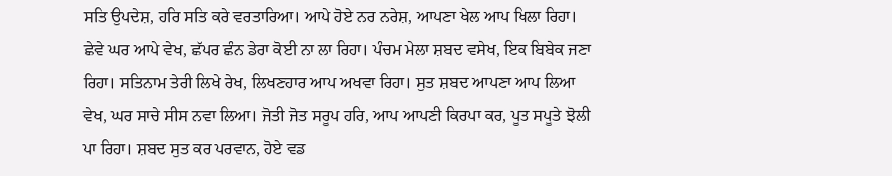ਸਤਿ ਉਪਦੇਸ਼, ਹਰਿ ਸਤਿ ਕਰੇ ਵਰਤਾਰਿਆ। ਆਪੇ ਹੋਏ ਨਰ ਨਰੇਸ਼, ਆਪਣਾ ਖੇਲ ਆਪ ਖਿਲਾ ਰਿਹਾ। ਛੇਵੇ ਘਰ ਆਪੇ ਵੇਖ, ਛੱਪਰ ਛੰਨ ਡੇਰਾ ਕੋਈ ਨਾ ਲਾ ਰਿਹਾ। ਪੰਚਮ ਮੇਲਾ ਸ਼ਬਦ ਵਸੇਖ, ਇਕ ਬਿਬੇਕ ਜਣਾ ਰਿਹਾ। ਸਤਿਨਾਮ ਤੇਰੀ ਲਿਖੇ ਰੇਖ, ਲਿਖਣਹਾਰ ਆਪ ਅਖਵਾ ਰਿਹਾ। ਸੁਤ ਸ਼ਬਦ ਆਪਣਾ ਆਪ ਲਿਆ ਵੇਖ, ਘਰ ਸਾਚੇ ਸੀਸ ਨਵਾ ਲਿਆ। ਜੋਤੀ ਜੋਤ ਸਰੂਪ ਹਰਿ, ਆਪ ਆਪਣੀ ਕਿਰਪਾ ਕਰ, ਪੂਤ ਸਪੂਤੇ ਝੋਲੀ ਪਾ ਰਿਹਾ। ਸ਼ਬਦ ਸੁਤ ਕਰ ਪਰਵਾਨ, ਹੋਏ ਵਡ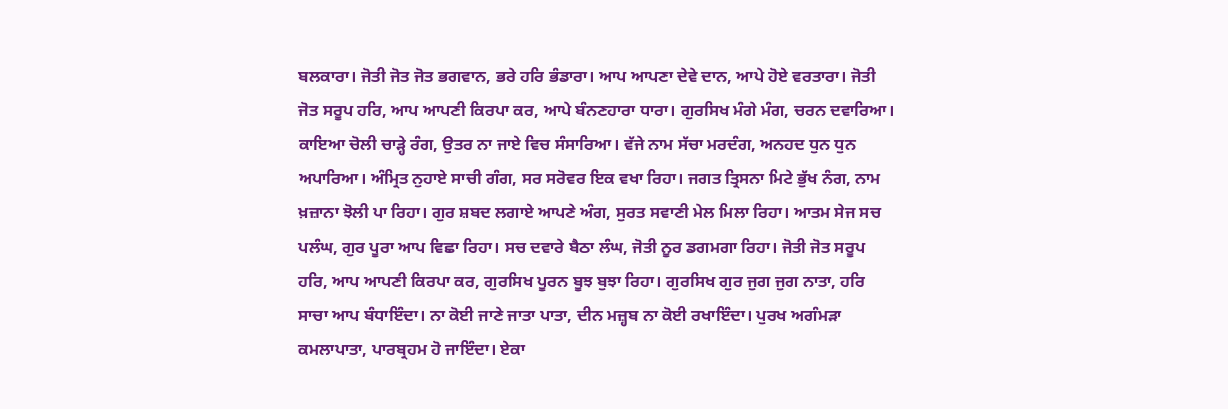ਬਲਕਾਰਾ। ਜੋਤੀ ਜੋਤ ਜੋਤ ਭਗਵਾਨ, ਭਰੇ ਹਰਿ ਭੰਡਾਰਾ। ਆਪ ਆਪਣਾ ਦੇਵੇ ਦਾਨ, ਆਪੇ ਹੋਏ ਵਰਤਾਰਾ। ਜੋਤੀ ਜੋਤ ਸਰੂਪ ਹਰਿ, ਆਪ ਆਪਣੀ ਕਿਰਪਾ ਕਰ, ਆਪੇ ਬੰਨਣਹਾਰਾ ਧਾਰਾ। ਗੁਰਸਿਖ ਮੰਗੇ ਮੰਗ, ਚਰਨ ਦਵਾਰਿਆ। ਕਾਇਆ ਚੋਲੀ ਚਾੜ੍ਹੇ ਰੰਗ, ਉਤਰ ਨਾ ਜਾਏ ਵਿਚ ਸੰਸਾਰਿਆ। ਵੱਜੇ ਨਾਮ ਸੱਚਾ ਮਰਦੰਗ, ਅਨਹਦ ਧੁਨ ਧੁਨ ਅਪਾਰਿਆ। ਅੰਮ੍ਰਿਤ ਨੁਹਾਏ ਸਾਚੀ ਗੰਗ, ਸਰ ਸਰੋਵਰ ਇਕ ਵਖਾ ਰਿਹਾ। ਜਗਤ ਤ੍ਰਿਸਨਾ ਮਿਟੇ ਭੁੱਖ ਨੰਗ, ਨਾਮ ਖ਼ਜ਼ਾਨਾ ਝੋਲੀ ਪਾ ਰਿਹਾ। ਗੁਰ ਸ਼ਬਦ ਲਗਾਏ ਆਪਣੇ ਅੰਗ, ਸੁਰਤ ਸਵਾਣੀ ਮੇਲ ਮਿਲਾ ਰਿਹਾ। ਆਤਮ ਸੇਜ ਸਚ ਪਲੰਘ, ਗੁਰ ਪੂਰਾ ਆਪ ਵਿਛਾ ਰਿਹਾ। ਸਚ ਦਵਾਰੇ ਬੈਠਾ ਲੰਘ, ਜੋਤੀ ਨੂਰ ਡਗਮਗਾ ਰਿਹਾ। ਜੋਤੀ ਜੋਤ ਸਰੂਪ ਹਰਿ, ਆਪ ਆਪਣੀ ਕਿਰਪਾ ਕਰ, ਗੁਰਸਿਖ ਪੂਰਨ ਬੂਝ ਬੁਝਾ ਰਿਹਾ। ਗੁਰਸਿਖ ਗੁਰ ਜੁਗ ਜੁਗ ਨਾਤਾ, ਹਰਿ ਸਾਚਾ ਆਪ ਬੰਧਾਇੰਦਾ। ਨਾ ਕੋਈ ਜਾਣੇ ਜਾਤਾ ਪਾਤਾ, ਦੀਨ ਮਜ਼੍ਹਬ ਨਾ ਕੋਈ ਰਖਾਇੰਦਾ। ਪੁਰਖ ਅਗੰਮੜਾ ਕਮਲਾਪਾਤਾ, ਪਾਰਬ੍ਰਹਮ ਹੋ ਜਾਇੰਦਾ। ਏਕਾ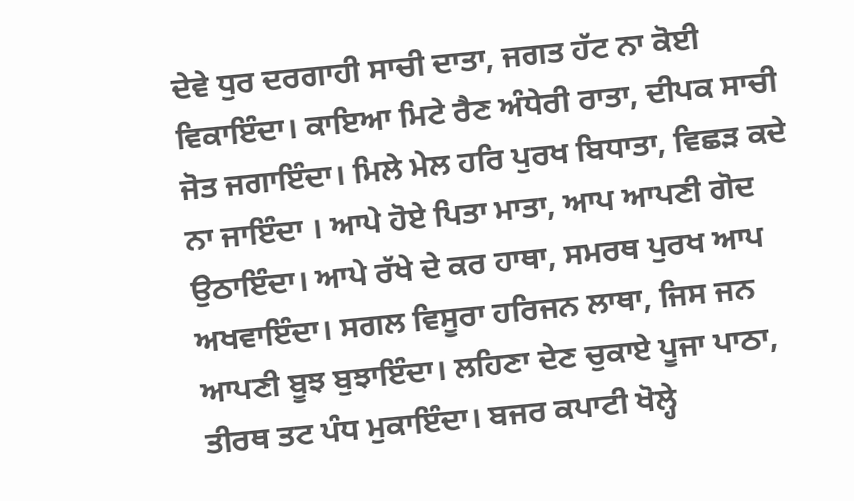ਦੇਵੇ ਧੁਰ ਦਰਗਾਹੀ ਸਾਚੀ ਦਾਤਾ, ਜਗਤ ਹੱਟ ਨਾ ਕੋਈ ਵਿਕਾਇੰਦਾ। ਕਾਇਆ ਮਿਟੇ ਰੈਣ ਅੰਧੇਰੀ ਰਾਤਾ, ਦੀਪਕ ਸਾਚੀ ਜੋਤ ਜਗਾਇੰਦਾ। ਮਿਲੇ ਮੇਲ ਹਰਿ ਪੁਰਖ ਬਿਧਾਤਾ, ਵਿਛੜ ਕਦੇ ਨਾ ਜਾਇੰਦਾ । ਆਪੇ ਹੋਏ ਪਿਤਾ ਮਾਤਾ, ਆਪ ਆਪਣੀ ਗੋਦ ਉਠਾਇੰਦਾ। ਆਪੇ ਰੱਖੇ ਦੇ ਕਰ ਹਾਥਾ, ਸਮਰਥ ਪੁਰਖ ਆਪ ਅਖਵਾਇੰਦਾ। ਸਗਲ ਵਿਸੂਰਾ ਹਰਿਜਨ ਲਾਥਾ, ਜਿਸ ਜਨ ਆਪਣੀ ਬੂਝ ਬੁਝਾਇੰਦਾ। ਲਹਿਣਾ ਦੇਣ ਚੁਕਾਏ ਪੂਜਾ ਪਾਠਾ, ਤੀਰਥ ਤਟ ਪੰਧ ਮੁਕਾਇੰਦਾ। ਬਜਰ ਕਪਾਟੀ ਖੋਲ੍ਹੇ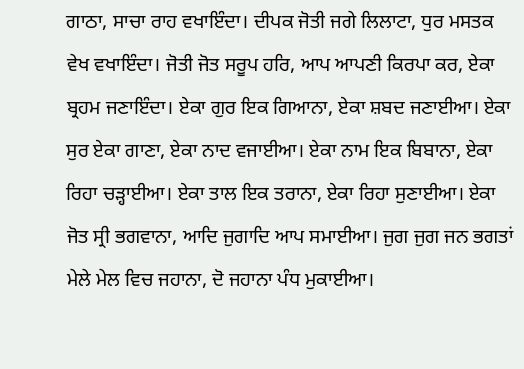ਗਾਠਾ, ਸਾਚਾ ਰਾਹ ਵਖਾਇੰਦਾ। ਦੀਪਕ ਜੋਤੀ ਜਗੇ ਲਿਲਾਟਾ, ਧੁਰ ਮਸਤਕ ਵੇਖ ਵਖਾਇੰਦਾ। ਜੋਤੀ ਜੋਤ ਸਰੂਪ ਹਰਿ, ਆਪ ਆਪਣੀ ਕਿਰਪਾ ਕਰ, ਏਕਾ ਬ੍ਰਹਮ ਜਣਾਇੰਦਾ। ਏਕਾ ਗੁਰ ਇਕ ਗਿਆਨਾ, ਏਕਾ ਸ਼ਬਦ ਜਣਾਈਆ। ਏਕਾ ਸੁਰ ਏਕਾ ਗਾਣਾ, ਏਕਾ ਨਾਦ ਵਜਾਈਆ। ਏਕਾ ਨਾਮ ਇਕ ਬਿਬਾਨਾ, ਏਕਾ ਰਿਹਾ ਚੜ੍ਹਾਈਆ। ਏਕਾ ਤਾਲ ਇਕ ਤਰਾਨਾ, ਏਕਾ ਰਿਹਾ ਸੁਣਾਈਆ। ਏਕਾ ਜੋਤ ਸ੍ਰੀ ਭਗਵਾਨਾ, ਆਦਿ ਜੁਗਾਦਿ ਆਪ ਸਮਾਈਆ। ਜੁਗ ਜੁਗ ਜਨ ਭਗਤਾਂ ਮੇਲੇ ਮੇਲ ਵਿਚ ਜਹਾਨਾ, ਦੋ ਜਹਾਨਾ ਪੰਧ ਮੁਕਾਈਆ।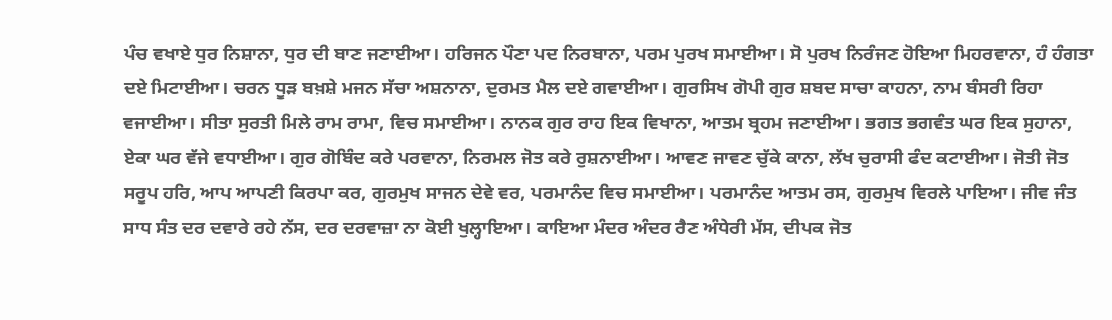ਪੰਚ ਵਖਾਏ ਧੁਰ ਨਿਸ਼ਾਨਾ, ਧੁਰ ਦੀ ਬਾਣ ਜਣਾਈਆ। ਹਰਿਜਨ ਪੌਣਾ ਪਦ ਨਿਰਬਾਨਾ, ਪਰਮ ਪੁਰਖ ਸਮਾਈਆ। ਸੋ ਪੁਰਖ ਨਿਰੰਜਣ ਹੋਇਆ ਮਿਹਰਵਾਨਾ, ਹੰ ਹੰਗਤਾ ਦਏ ਮਿਟਾਈਆ। ਚਰਨ ਧੂੜ ਬਖ਼ਸ਼ੇ ਮਜਨ ਸੱਚਾ ਅਸ਼ਨਾਨਾ, ਦੁਰਮਤ ਮੈਲ ਦਏ ਗਵਾਈਆ। ਗੁਰਸਿਖ ਗੋਪੀ ਗੁਰ ਸ਼ਬਦ ਸਾਚਾ ਕਾਹਨਾ, ਨਾਮ ਬੰਸਰੀ ਰਿਹਾ ਵਜਾਈਆ। ਸੀਤਾ ਸੁਰਤੀ ਮਿਲੇ ਰਾਮ ਰਾਮਾ, ਵਿਚ ਸਮਾਈਆ। ਨਾਨਕ ਗੁਰ ਰਾਹ ਇਕ ਵਿਖਾਨਾ, ਆਤਮ ਬ੍ਰਹਮ ਜਣਾਈਆ। ਭਗਤ ਭਗਵੰਤ ਘਰ ਇਕ ਸੁਹਾਨਾ, ਏਕਾ ਘਰ ਵੱਜੇ ਵਧਾਈਆ। ਗੁਰ ਗੋਬਿੰਦ ਕਰੇ ਪਰਵਾਨਾ, ਨਿਰਮਲ ਜੋਤ ਕਰੇ ਰੁਸ਼ਨਾਈਆ। ਆਵਣ ਜਾਵਣ ਚੁੱਕੇ ਕਾਨਾ, ਲੱਖ ਚੁਰਾਸੀ ਫੰਦ ਕਟਾਈਆ। ਜੋਤੀ ਜੋਤ ਸਰੂਪ ਹਰਿ, ਆਪ ਆਪਣੀ ਕਿਰਪਾ ਕਰ, ਗੁਰਮੁਖ ਸਾਜਨ ਦੇਵੇ ਵਰ, ਪਰਮਾਨੰਦ ਵਿਚ ਸਮਾਈਆ। ਪਰਮਾਨੰਦ ਆਤਮ ਰਸ, ਗੁਰਮੁਖ ਵਿਰਲੇ ਪਾਇਆ। ਜੀਵ ਜੰਤ ਸਾਧ ਸੰਤ ਦਰ ਦਵਾਰੇ ਰਹੇ ਨੱਸ, ਦਰ ਦਰਵਾਜ਼ਾ ਨਾ ਕੋਈ ਖੁਲ੍ਹਾਇਆ। ਕਾਇਆ ਮੰਦਰ ਅੰਦਰ ਰੈਣ ਅੰਧੇਰੀ ਮੱਸ, ਦੀਪਕ ਜੋਤ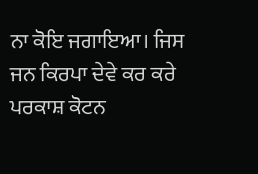ਨਾ ਕੋਇ ਜਗਾਇਆ। ਜਿਸ ਜਨ ਕਿਰਪਾ ਦੇਵੇ ਕਰ ਕਰੇ ਪਰਕਾਸ਼ ਕੋਟਨ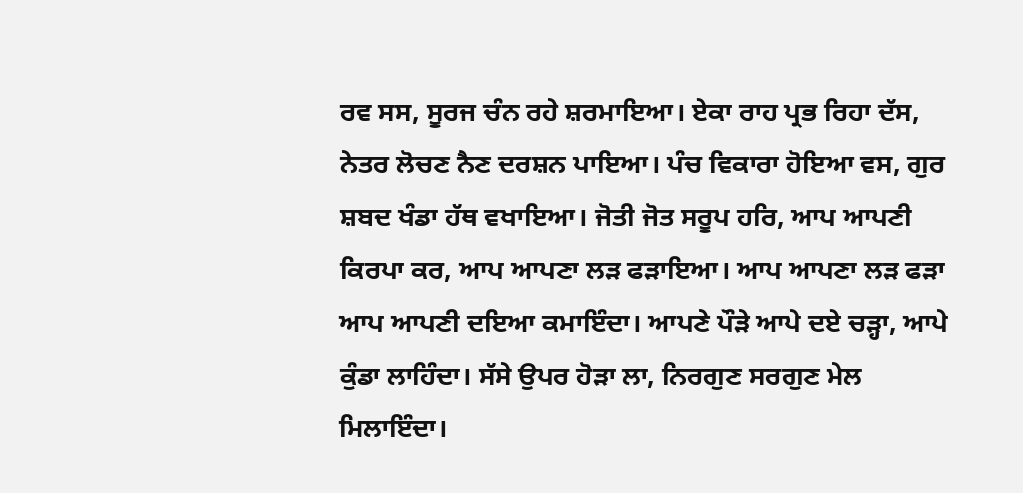ਰਵ ਸਸ, ਸੂਰਜ ਚੰਨ ਰਹੇ ਸ਼ਰਮਾਇਆ। ਏਕਾ ਰਾਹ ਪ੍ਰਭ ਰਿਹਾ ਦੱਸ, ਨੇਤਰ ਲੋਚਣ ਨੈਣ ਦਰਸ਼ਨ ਪਾਇਆ। ਪੰਚ ਵਿਕਾਰਾ ਹੋਇਆ ਵਸ, ਗੁਰ ਸ਼ਬਦ ਖੰਡਾ ਹੱਥ ਵਖਾਇਆ। ਜੋਤੀ ਜੋਤ ਸਰੂਪ ਹਰਿ, ਆਪ ਆਪਣੀ ਕਿਰਪਾ ਕਰ, ਆਪ ਆਪਣਾ ਲੜ ਫੜਾਇਆ। ਆਪ ਆਪਣਾ ਲੜ ਫੜਾ ਆਪ ਆਪਣੀ ਦਇਆ ਕਮਾਇੰਦਾ। ਆਪਣੇ ਪੌੜੇ ਆਪੇ ਦਏ ਚੜ੍ਹਾ, ਆਪੇ ਕੁੰਡਾ ਲਾਹਿੰਦਾ। ਸੱਸੇ ਉਪਰ ਹੋੜਾ ਲਾ, ਨਿਰਗੁਣ ਸਰਗੁਣ ਮੇਲ ਮਿਲਾਇੰਦਾ।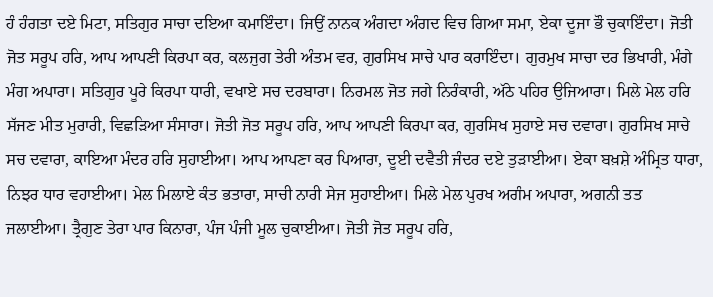ਹੰ ਹੰਗਤਾ ਦਏ ਮਿਟਾ, ਸਤਿਗੁਰ ਸਾਚਾ ਦਇਆ ਕਮਾਇੰਦਾ। ਜਿਉਂ ਨਾਨਕ ਅੰਗਦਾ ਅੰਗਦ ਵਿਚ ਗਿਆ ਸਮਾ, ਏਕਾ ਦੂਜਾ ਭੌ ਚੁਕਾਇੰਦਾ। ਜੋਤੀ ਜੋਤ ਸਰੂਪ ਹਰਿ, ਆਪ ਆਪਣੀ ਕਿਰਪਾ ਕਰ, ਕਲਜੁਗ ਤੇਰੀ ਅੰਤਮ ਵਰ, ਗੁਰਸਿਖ ਸਾਚੇ ਪਾਰ ਕਰਾਇੰਦਾ। ਗੁਰਮੁਖ ਸਾਚਾ ਦਰ ਭਿਖਾਰੀ, ਮੰਗੇ ਮੰਗ ਅਪਾਰਾ। ਸਤਿਗੁਰ ਪੂਰੇ ਕਿਰਪਾ ਧਾਰੀ, ਵਖਾਏ ਸਚ ਦਰਬਾਰਾ। ਨਿਰਮਲ ਜੋਤ ਜਗੇ ਨਿਰੰਕਾਰੀ, ਅੱਠੇ ਪਹਿਰ ਉਜਿਆਰਾ। ਮਿਲੇ ਮੇਲ ਹਰਿ ਸੱਜਣ ਮੀਤ ਮੁਰਾਰੀ, ਵਿਛੜਿਆ ਸੰਸਾਰਾ। ਜੋਤੀ ਜੋਤ ਸਰੂਪ ਹਰਿ, ਆਪ ਆਪਣੀ ਕਿਰਪਾ ਕਰ, ਗੁਰਸਿਖ ਸੁਹਾਏ ਸਚ ਦਵਾਰਾ। ਗੁਰਸਿਖ ਸਾਚੇ ਸਚ ਦਵਾਰਾ, ਕਾਇਆ ਮੰਦਰ ਹਰਿ ਸੁਹਾਈਆ। ਆਪ ਆਪਣਾ ਕਰ ਪਿਆਰਾ, ਦੂਈ ਦਵੈਤੀ ਜੰਦਰ ਦਏ ਤੁੜਾਈਆ। ਏਕਾ ਬਖ਼ਸ਼ੇ ਅੰਮ੍ਰਿਤ ਧਾਰਾ, ਨਿਝਰ ਧਾਰ ਵਹਾਈਆ। ਮੇਲ ਮਿਲਾਏ ਕੰਤ ਭਤਾਰਾ, ਸਾਚੀ ਨਾਰੀ ਸੇਜ ਸੁਹਾਈਆ। ਮਿਲੇ ਮੇਲ ਪੁਰਖ ਅਗੰਮ ਅਪਾਰਾ, ਅਗਨੀ ਤਤ ਜਲਾਈਆ। ਤ੍ਰੈਗੁਣ ਤੇਰਾ ਪਾਰ ਕਿਨਾਰਾ, ਪੰਜ ਪੰਜੀ ਮੂਲ ਚੁਕਾਈਆ। ਜੋਤੀ ਜੋਤ ਸਰੂਪ ਹਰਿ,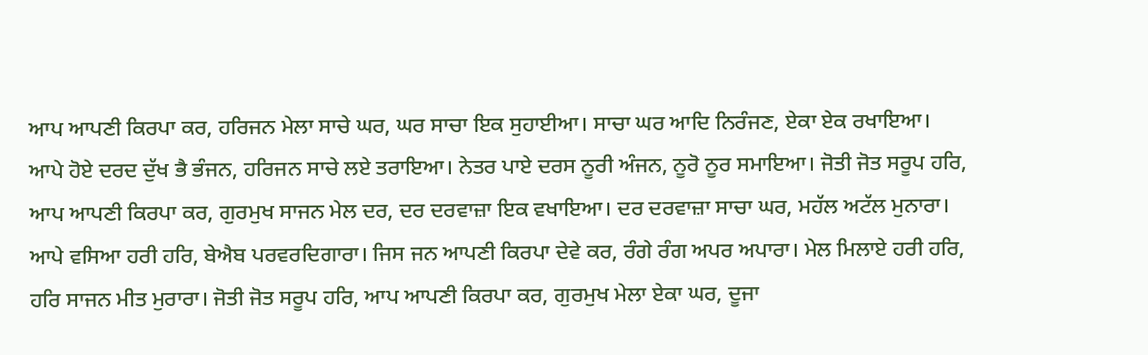ਆਪ ਆਪਣੀ ਕਿਰਪਾ ਕਰ, ਹਰਿਜਨ ਮੇਲਾ ਸਾਚੇ ਘਰ, ਘਰ ਸਾਚਾ ਇਕ ਸੁਹਾਈਆ। ਸਾਚਾ ਘਰ ਆਦਿ ਨਿਰੰਜਣ, ਏਕਾ ਏਕ ਰਖਾਇਆ। ਆਪੇ ਹੋਏ ਦਰਦ ਦੁੱਖ ਭੈ ਭੰਜਨ, ਹਰਿਜਨ ਸਾਚੇ ਲਏ ਤਰਾਇਆ। ਨੇਤਰ ਪਾਏ ਦਰਸ ਨੂਰੀ ਅੰਜਨ, ਨੂਰੋ ਨੂਰ ਸਮਾਇਆ। ਜੋਤੀ ਜੋਤ ਸਰੂਪ ਹਰਿ, ਆਪ ਆਪਣੀ ਕਿਰਪਾ ਕਰ, ਗੁਰਮੁਖ ਸਾਜਨ ਮੇਲ ਦਰ, ਦਰ ਦਰਵਾਜ਼ਾ ਇਕ ਵਖਾਇਆ। ਦਰ ਦਰਵਾਜ਼ਾ ਸਾਚਾ ਘਰ, ਮਹੱਲ ਅਟੱਲ ਮੁਨਾਰਾ। ਆਪੇ ਵਸਿਆ ਹਰੀ ਹਰਿ, ਬੇਐਬ ਪਰਵਰਦਿਗਾਰਾ। ਜਿਸ ਜਨ ਆਪਣੀ ਕਿਰਪਾ ਦੇਵੇ ਕਰ, ਰੰਗੇ ਰੰਗ ਅਪਰ ਅਪਾਰਾ। ਮੇਲ ਮਿਲਾਏ ਹਰੀ ਹਰਿ, ਹਰਿ ਸਾਜਨ ਮੀਤ ਮੁਰਾਰਾ। ਜੋਤੀ ਜੋਤ ਸਰੂਪ ਹਰਿ, ਆਪ ਆਪਣੀ ਕਿਰਪਾ ਕਰ, ਗੁਰਮੁਖ ਮੇਲਾ ਏਕਾ ਘਰ, ਦੂਜਾ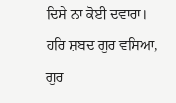ਦਿਸੇ ਨਾ ਕੋਈ ਦਵਾਰਾ। ਹਰਿ ਸ਼ਬਦ ਗੁਰ ਵਸਿਆ, ਗੁਰ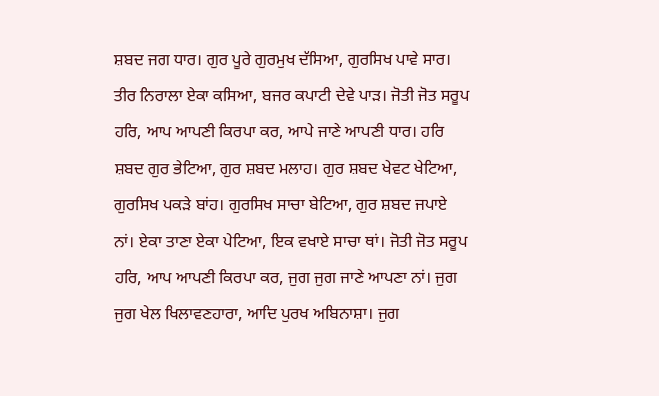ਸ਼ਬਦ ਜਗ ਧਾਰ। ਗੁਰ ਪੂਰੇ ਗੁਰਮੁਖ ਦੱਸਿਆ, ਗੁਰਸਿਖ ਪਾਵੇ ਸਾਰ। ਤੀਰ ਨਿਰਾਲਾ ਏਕਾ ਕਸਿਆ, ਬਜਰ ਕਪਾਟੀ ਦੇਵੇ ਪਾੜ। ਜੋਤੀ ਜੋਤ ਸਰੂਪ ਹਰਿ, ਆਪ ਆਪਣੀ ਕਿਰਪਾ ਕਰ, ਆਪੇ ਜਾਣੇ ਆਪਣੀ ਧਾਰ। ਹਰਿ ਸ਼ਬਦ ਗੁਰ ਭੇਟਿਆ, ਗੁਰ ਸ਼ਬਦ ਮਲਾਹ। ਗੁਰ ਸ਼ਬਦ ਖੇਵਟ ਖੇਟਿਆ, ਗੁਰਸਿਖ ਪਕੜੇ ਬਾਂਹ। ਗੁਰਸਿਖ ਸਾਚਾ ਬੇਟਿਆ, ਗੁਰ ਸ਼ਬਦ ਜਪਾਏ ਨਾਂ। ਏਕਾ ਤਾਣਾ ਏਕਾ ਪੇਟਿਆ, ਇਕ ਵਖਾਏ ਸਾਚਾ ਥਾਂ। ਜੋਤੀ ਜੋਤ ਸਰੂਪ ਹਰਿ, ਆਪ ਆਪਣੀ ਕਿਰਪਾ ਕਰ, ਜੁਗ ਜੁਗ ਜਾਣੇ ਆਪਣਾ ਨਾਂ। ਜੁਗ ਜੁਗ ਖੇਲ ਖਿਲਾਵਣਹਾਰਾ, ਆਦਿ ਪੁਰਖ ਅਬਿਨਾਸ਼ਾ। ਜੁਗ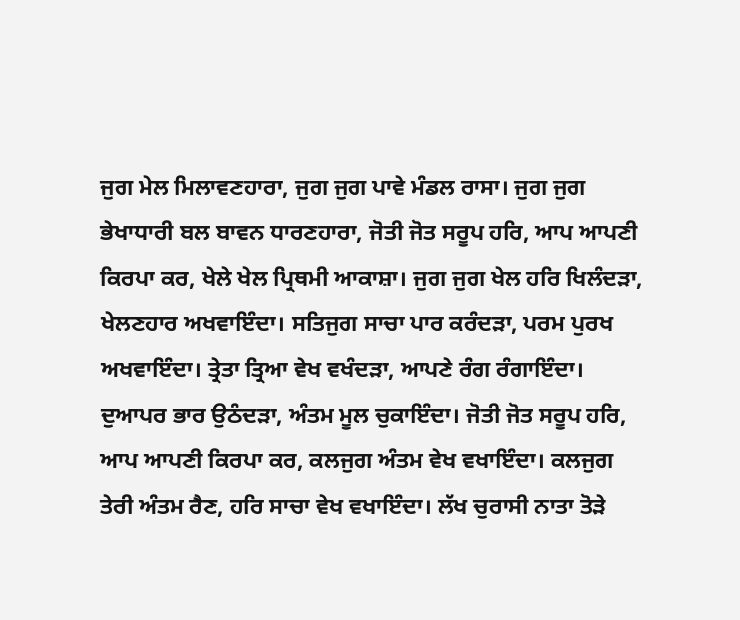ਜੁਗ ਮੇਲ ਮਿਲਾਵਣਹਾਰਾ, ਜੁਗ ਜੁਗ ਪਾਵੇ ਮੰਡਲ ਰਾਸਾ। ਜੁਗ ਜੁਗ ਭੇਖਾਧਾਰੀ ਬਲ ਬਾਵਨ ਧਾਰਣਹਾਰਾ, ਜੋਤੀ ਜੋਤ ਸਰੂਪ ਹਰਿ, ਆਪ ਆਪਣੀ ਕਿਰਪਾ ਕਰ, ਖੇਲੇ ਖੇਲ ਪ੍ਰਿਥਮੀ ਆਕਾਸ਼ਾ। ਜੁਗ ਜੁਗ ਖੇਲ ਹਰਿ ਖਿਲੰਦੜਾ, ਖੇਲਣਹਾਰ ਅਖਵਾਇੰਦਾ। ਸਤਿਜੁਗ ਸਾਚਾ ਪਾਰ ਕਰੰਦੜਾ, ਪਰਮ ਪੁਰਖ ਅਖਵਾਇੰਦਾ। ਤ੍ਰੇਤਾ ਤ੍ਰਿਆ ਵੇਖ ਵਖੰਦੜਾ, ਆਪਣੇ ਰੰਗ ਰੰਗਾਇੰਦਾ। ਦੁਆਪਰ ਭਾਰ ਉਠੰਦੜਾ, ਅੰਤਮ ਮੂਲ ਚੁਕਾਇੰਦਾ। ਜੋਤੀ ਜੋਤ ਸਰੂਪ ਹਰਿ, ਆਪ ਆਪਣੀ ਕਿਰਪਾ ਕਰ, ਕਲਜੁਗ ਅੰਤਮ ਵੇਖ ਵਖਾਇੰਦਾ। ਕਲਜੁਗ ਤੇਰੀ ਅੰਤਮ ਰੈਣ, ਹਰਿ ਸਾਚਾ ਵੇਖ ਵਖਾਇੰਦਾ। ਲੱਖ ਚੁਰਾਸੀ ਨਾਤਾ ਤੋੜੇ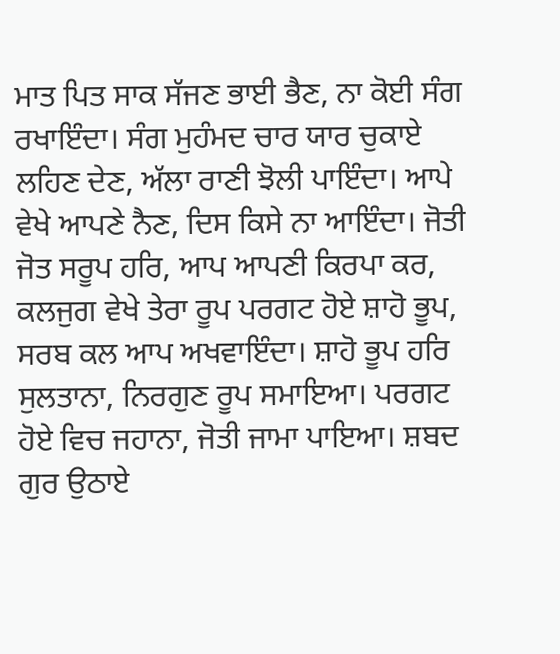ਮਾਤ ਪਿਤ ਸਾਕ ਸੱਜਣ ਭਾਈ ਭੈਣ, ਨਾ ਕੋਈ ਸੰਗ ਰਖਾਇੰਦਾ। ਸੰਗ ਮੁਹੰਮਦ ਚਾਰ ਯਾਰ ਚੁਕਾਏ ਲਹਿਣ ਦੇਣ, ਅੱਲਾ ਰਾਣੀ ਝੋਲੀ ਪਾਇੰਦਾ। ਆਪੇ ਵੇਖੇ ਆਪਣੇ ਨੈਣ, ਦਿਸ ਕਿਸੇ ਨਾ ਆਇੰਦਾ। ਜੋਤੀ ਜੋਤ ਸਰੂਪ ਹਰਿ, ਆਪ ਆਪਣੀ ਕਿਰਪਾ ਕਰ, ਕਲਜੁਗ ਵੇਖੇ ਤੇਰਾ ਰੂਪ ਪਰਗਟ ਹੋਏ ਸ਼ਾਹੋ ਭੂਪ, ਸਰਬ ਕਲ ਆਪ ਅਖਵਾਇੰਦਾ। ਸ਼ਾਹੋ ਭੂਪ ਹਰਿ ਸੁਲਤਾਨਾ, ਨਿਰਗੁਣ ਰੂਪ ਸਮਾਇਆ। ਪਰਗਟ ਹੋਏ ਵਿਚ ਜਹਾਨਾ, ਜੋਤੀ ਜਾਮਾ ਪਾਇਆ। ਸ਼ਬਦ ਗੁਰ ਉਠਾਏ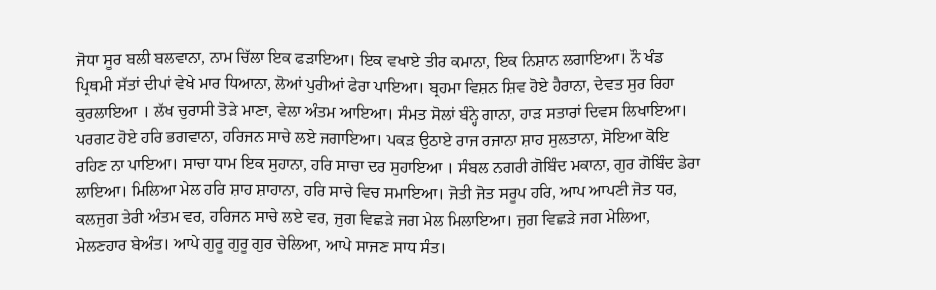ਜੋਧਾ ਸੂਰ ਬਲੀ ਬਲਵਾਨਾ, ਨਾਮ ਚਿੱਲਾ ਇਕ ਫੜਾਇਆ। ਇਕ ਵਖਾਏ ਤੀਰ ਕਮਾਨਾ, ਇਕ ਨਿਸ਼ਾਨ ਲਗਾਇਆ। ਨੌ ਖੰਡ ਪ੍ਰਿਥਮੀ ਸੱਤਾਂ ਦੀਪਾਂ ਵੇਖੇ ਮਾਰ ਧਿਆਨਾ, ਲੋਆਂ ਪੁਰੀਆਂ ਫੇਰਾ ਪਾਇਆ। ਬ੍ਰਹਮਾ ਵਿਸ਼ਨ ਸ਼ਿਵ ਹੋਏ ਹੈਰਾਨਾ, ਦੇਵਤ ਸੁਰ ਰਿਹਾ ਕੁਰਲਾਇਆ । ਲੱਖ ਚੁਰਾਸੀ ਤੋੜੇ ਮਾਣਾ, ਵੇਲਾ ਅੰਤਮ ਆਇਆ। ਸੰਮਤ ਸੋਲਾਂ ਬੰਨ੍ਹੇ ਗਾਨਾ, ਹਾੜ ਸਤਾਰਾਂ ਦਿਵਸ ਲਿਖਾਇਆ। ਪਰਗਟ ਹੋਏ ਹਰਿ ਭਗਵਾਨਾ, ਹਰਿਜਨ ਸਾਚੇ ਲਏ ਜਗਾਇਆ। ਪਕੜ ਉਠਾਏ ਰਾਜ ਰਜਾਨਾ ਸ਼ਾਹ ਸੁਲਤਾਨਾ, ਸੋਇਆ ਕੋਇ ਰਹਿਣ ਨਾ ਪਾਇਆ। ਸਾਚਾ ਧਾਮ ਇਕ ਸੁਹਾਨਾ, ਹਰਿ ਸਾਚਾ ਦਰ ਸੁਹਾਇਆ । ਸੰਬਲ ਨਗਰੀ ਗੋਬਿੰਦ ਮਕਾਨਾ, ਗੁਰ ਗੋਬਿੰਦ ਡੇਰਾ ਲਾਇਆ। ਮਿਲਿਆ ਮੇਲ ਹਰਿ ਸ਼ਾਹ ਸ਼ਾਹਾਨਾ, ਹਰਿ ਸਾਚੇ ਵਿਚ ਸਮਾਇਆ। ਜੋਤੀ ਜੋਤ ਸਰੂਪ ਹਰਿ, ਆਪ ਆਪਣੀ ਜੋਤ ਧਰ, ਕਲਜੁਗ ਤੇਰੀ ਅੰਤਮ ਵਰ, ਹਰਿਜਨ ਸਾਚੇ ਲਏ ਵਰ, ਜੁਗ ਵਿਛੜੇ ਜਗ ਮੇਲ ਮਿਲਾਇਆ। ਜੁਗ ਵਿਛੜੇ ਜਗ ਮੇਲਿਆ, ਮੇਲਣਹਾਰ ਬੇਅੰਤ। ਆਪੇ ਗੁਰੂ ਗੁਰੂ ਗੁਰ ਚੇਲਿਆ, ਆਪੇ ਸਾਜਣ ਸਾਧ ਸੰਤ।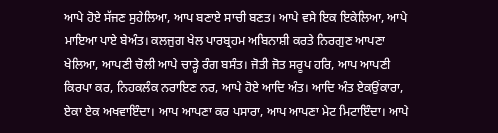ਆਪੇ ਹੋਏ ਸੱਜਣ ਸੁਹੇਲਿਆ, ਆਪ ਬਣਾਏ ਸਾਚੀ ਬਣਤ। ਆਪੇ ਵਸੇ ਇਕ ਇਕੇਲਿਆ, ਆਪੇ ਮਾਇਆ ਪਾਏ ਬੇਅੰਤ। ਕਲਜੁਗ ਖੇਲ ਪਾਰਬ੍ਰਹਮ ਅਬਿਨਾਸ਼ੀ ਕਰਤੇ ਨਿਰਗੁਣ ਆਪਣਾ ਖੇਲਿਆ, ਆਪਣੀ ਚੋਲੀ ਆਪੇ ਚਾੜ੍ਹੇ ਰੰਗ ਬਸੰਤ। ਜੋਤੀ ਜੋਤ ਸਰੂਪ ਹਰਿ, ਆਪ ਆਪਣੀ ਕਿਰਪਾ ਕਰ, ਨਿਹਕਲੰਕ ਨਰਾਇਣ ਨਰ, ਆਪੇ ਹੋਏ ਆਦਿ ਅੰਤ। ਆਦਿ ਅੰਤ ਏਕਉਂਕਾਰਾ, ਏਕਾ ਏਕ ਅਖਵਾਇੰਦਾ। ਆਪ ਆਪਣਾ ਕਰ ਪਸਾਰਾ, ਆਪ ਆਪਣਾ ਮੇਟ ਮਿਟਾਇੰਦਾ। ਆਪੇ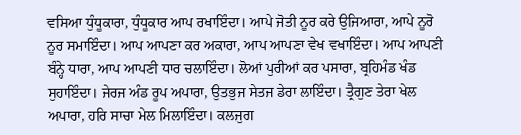ਵਸਿਆ ਧੁੰਧੂਕਾਰਾ, ਧੁੰਧੂਕਾਰ ਆਪ ਰਖਾਇੰਦਾ। ਆਪੇ ਜੋਤੀ ਨੂਰ ਕਰੇ ਉਜਿਆਰਾ, ਆਪੇ ਨੂਰੋ ਨੂਰ ਸਮਾਇੰਦਾ। ਆਪ ਆਪਣਾ ਕਰ ਅਕਾਰਾ, ਆਪ ਆਪਣਾ ਵੇਖ ਵਖਾਇੰਦਾ। ਆਪ ਆਪਣੀ ਬੰਨ੍ਹੇ ਧਾਰਾ, ਆਪ ਆਪਣੀ ਧਾਰ ਚਲਾਇੰਦਾ। ਲੋਆਂ ਪੁਰੀਆਂ ਕਰ ਪਸਾਰਾ, ਬ੍ਰਹਿਮੰਡ ਖੰਡ ਸੁਹਾਇੰਦਾ। ਜੇਰਜ ਅੰਡ ਰੂਪ ਅਪਾਰਾ, ਉਤਭੁਜ ਸੇਤਜ ਡੇਰਾ ਲਾਇੰਦਾ। ਤ੍ਰੈਗੁਣ ਤੇਰਾ ਖੇਲ ਅਪਾਰਾ, ਹਰਿ ਸਾਚਾ ਮੇਲ ਮਿਲਾਇੰਦਾ। ਕਲਜੁਗ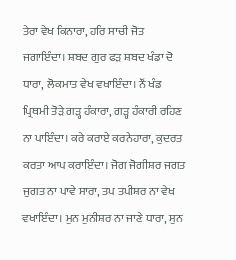ਤੇਰਾ ਵੇਖ ਕਿਨਾਰਾ, ਹਰਿ ਸਾਚੀ ਜੋਤ ਜਗਾਇੰਦਾ। ਸ਼ਬਦ ਗੁਰ ਫੜ ਸ਼ਬਦ ਖੰਡਾ ਦੋ ਧਾਰਾ, ਲੋਕਮਾਤ ਵੇਖ ਵਖਾਇੰਦਾ। ਨੌਂ ਖੰਡ ਪ੍ਰਿਥਮੀ ਤੋੜੇ ਗੜ੍ਹ ਹੰਕਾਰਾ, ਗੜ੍ਹ ਹੰਕਾਰੀ ਰਹਿਣ ਨਾ ਪਾਇੰਦਾ। ਕਰੇ ਕਰਾਏ ਕਰਨੇਹਾਰਾ, ਕੁਦਰਤ ਕਰਤਾ ਆਪ ਕਰਾਇੰਦਾ। ਜੋਗ ਜੋਗੀਸ਼ਰ ਜਗਤ ਜੁਗਤ ਨਾ ਪਾਵੇ ਸਾਰਾ, ਤਪ ਤਪੀਸ਼ਰ ਨਾ ਵੇਖ ਵਖਾਇੰਦਾ। ਮੁਨ ਮੁਨੀਸ਼ਰ ਨਾ ਜਾਣੇ ਧਾਰਾ, ਸੁਨ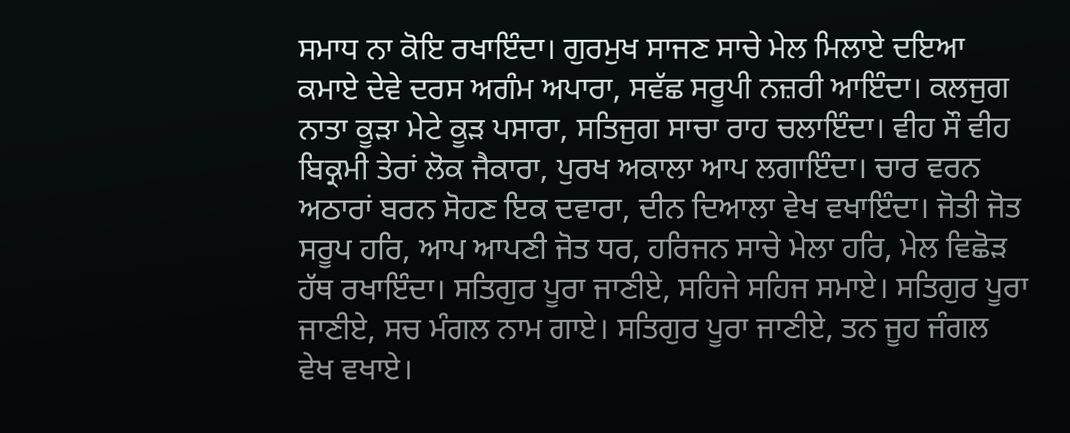ਸਮਾਧ ਨਾ ਕੋਇ ਰਖਾਇੰਦਾ। ਗੁਰਮੁਖ ਸਾਜਣ ਸਾਚੇ ਮੇਲ ਮਿਲਾਏ ਦਇਆ ਕਮਾਏ ਦੇਵੇ ਦਰਸ ਅਗੰਮ ਅਪਾਰਾ, ਸਵੱਛ ਸਰੂਪੀ ਨਜ਼ਰੀ ਆਇੰਦਾ। ਕਲਜੁਗ ਨਾਤਾ ਕੂੜਾ ਮੇਟੇ ਕੂੜ ਪਸਾਰਾ, ਸਤਿਜੁਗ ਸਾਚਾ ਰਾਹ ਚਲਾਇੰਦਾ। ਵੀਹ ਸੌ ਵੀਹ ਬਿਕ੍ਰਮੀ ਤੇਰਾਂ ਲੋਕ ਜੈਕਾਰਾ, ਪੁਰਖ ਅਕਾਲਾ ਆਪ ਲਗਾਇੰਦਾ। ਚਾਰ ਵਰਨ ਅਠਾਰਾਂ ਬਰਨ ਸੋਹਣ ਇਕ ਦਵਾਰਾ, ਦੀਨ ਦਿਆਲਾ ਵੇਖ ਵਖਾਇੰਦਾ। ਜੋਤੀ ਜੋਤ ਸਰੂਪ ਹਰਿ, ਆਪ ਆਪਣੀ ਜੋਤ ਧਰ, ਹਰਿਜਨ ਸਾਚੇ ਮੇਲਾ ਹਰਿ, ਮੇਲ ਵਿਛੋੜ ਹੱਥ ਰਖਾਇੰਦਾ। ਸਤਿਗੁਰ ਪੂਰਾ ਜਾਣੀਏ, ਸਹਿਜੇ ਸਹਿਜ ਸਮਾਏ। ਸਤਿਗੁਰ ਪੂਰਾ ਜਾਣੀਏ, ਸਚ ਮੰਗਲ ਨਾਮ ਗਾਏ। ਸਤਿਗੁਰ ਪੂਰਾ ਜਾਣੀਏ, ਤਨ ਜੂਹ ਜੰਗਲ ਵੇਖ ਵਖਾਏ।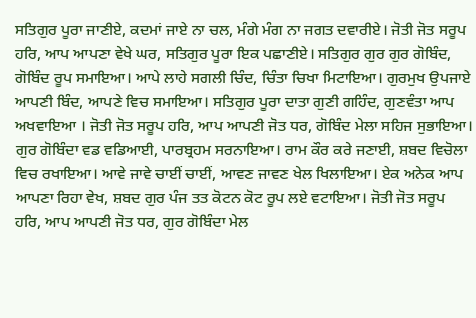ਸਤਿਗੁਰ ਪੂਰਾ ਜਾਣੀਏ, ਕਦਮਾਂ ਜਾਏ ਨਾ ਚਲ, ਮੰਗੇ ਮੰਗ ਨਾ ਜਗਤ ਦਵਾਰੀਏ। ਜੋਤੀ ਜੋਤ ਸਰੂਪ ਹਰਿ, ਆਪ ਆਪਣਾ ਵੇਖੇ ਘਰ, ਸਤਿਗੁਰ ਪੂਰਾ ਇਕ ਪਛਾਣੀਏ। ਸਤਿਗੁਰ ਗੁਰ ਗੁਰ ਗੋਬਿੰਦ, ਗੋਬਿੰਦ ਰੂਪ ਸਮਾਇਆ। ਆਪੇ ਲਾਹੇ ਸਗਲੀ ਚਿੰਦ, ਚਿੰਤਾ ਚਿਖਾ ਮਿਟਾਇਆ। ਗੁਰਮੁਖ ਉਪਜਾਏ ਆਪਣੀ ਬਿੰਦ, ਆਪਣੇ ਵਿਚ ਸਮਾਇਆ। ਸਤਿਗੁਰ ਪੂਰਾ ਦਾਤਾ ਗੁਣੀ ਗਹਿੰਦ, ਗੁਣਵੰਤਾ ਆਪ ਅਖਵਾਇਆ । ਜੋਤੀ ਜੋਤ ਸਰੂਪ ਹਰਿ, ਆਪ ਆਪਣੀ ਜੋਤ ਧਰ, ਗੋਬਿੰਦ ਮੇਲਾ ਸਹਿਜ ਸੁਭਾਇਆ। ਗੁਰ ਗੋਬਿੰਦਾ ਵਡ ਵਡਿਆਈ, ਪਾਰਬ੍ਰਹਮ ਸਰਨਾਇਆ। ਰਾਮ ਕੌਰ ਕਰੇ ਜਣਾਈ, ਸ਼ਬਦ ਵਿਚੋਲਾ ਵਿਚ ਰਖਾਇਆ। ਆਵੇ ਜਾਵੇ ਚਾਈਂ ਚਾਈਂ, ਆਵਣ ਜਾਵਣ ਖੇਲ ਖਿਲਾਇਆ। ਏਕ ਅਨੇਕ ਆਪ ਆਪਣਾ ਰਿਹਾ ਵੇਖ, ਸ਼ਬਦ ਗੁਰ ਪੰਜ ਤਤ ਕੋਟਨ ਕੋਟ ਰੂਪ ਲਏ ਵਟਾਇਆ। ਜੋਤੀ ਜੋਤ ਸਰੂਪ ਹਰਿ, ਆਪ ਆਪਣੀ ਜੋਤ ਧਰ, ਗੁਰ ਗੋਬਿੰਦਾ ਮੇਲ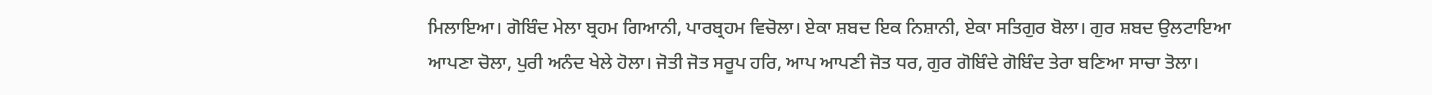ਮਿਲਾਇਆ। ਗੋਬਿੰਦ ਮੇਲਾ ਬ੍ਰਹਮ ਗਿਆਨੀ, ਪਾਰਬ੍ਰਹਮ ਵਿਚੋਲਾ। ਏਕਾ ਸ਼ਬਦ ਇਕ ਨਿਸ਼ਾਨੀ, ਏਕਾ ਸਤਿਗੁਰ ਬੋਲਾ। ਗੁਰ ਸ਼ਬਦ ਉਲਟਾਇਆ ਆਪਣਾ ਚੋਲਾ, ਪੁਰੀ ਅਨੰਦ ਖੇਲੇ ਹੋਲਾ। ਜੋਤੀ ਜੋਤ ਸਰੂਪ ਹਰਿ, ਆਪ ਆਪਣੀ ਜੋਤ ਧਰ, ਗੁਰ ਗੋਬਿੰਦੇ ਗੋਬਿੰਦ ਤੇਰਾ ਬਣਿਆ ਸਾਚਾ ਤੋਲਾ।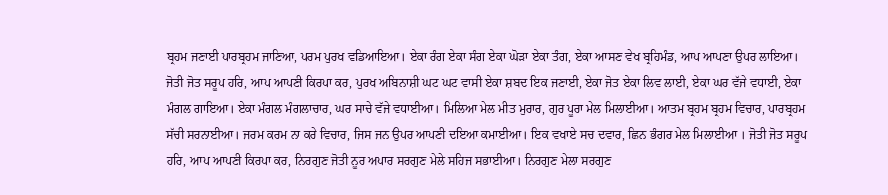ਬ੍ਰਹਮ ਜਣਾਈ ਪਾਰਬ੍ਰਹਮ ਜਾਣਿਆ, ਪਰਮ ਪੁਰਖ ਵਡਿਆਇਆ। ਏਕਾ ਰੰਗ ਏਕਾ ਸੰਗ ਏਕਾ ਘੋੜਾ ਏਕਾ ਤੰਗ, ਏਕਾ ਆਸਣ ਵੇਖ ਬ੍ਰਹਿਮੰਡ, ਆਪ ਆਪਣਾ ਉਪਰ ਲਾਇਆ। ਜੋਤੀ ਜੋਤ ਸਰੂਪ ਹਰਿ, ਆਪ ਆਪਣੀ ਕਿਰਪਾ ਕਰ, ਪੁਰਖ ਅਬਿਨਾਸ਼ੀ ਘਟ ਘਟ ਵਾਸੀ ਏਕਾ ਸ਼ਬਦ ਇਕ ਜਣਾਈ, ਏਕਾ ਜੋਤ ਏਕਾ ਲਿਵ ਲਾਈ, ਏਕਾ ਘਰ ਵੱਜੇ ਵਧਾਈ, ਏਕਾ ਮੰਗਲ ਗਾਇਆ। ਏਕਾ ਮੰਗਲ ਮੰਗਲਾਚਾਰ, ਘਰ ਸਾਚੇ ਵੱਜੇ ਵਧਾਈਆ। ਮਿਲਿਆ ਮੇਲ ਮੀਤ ਮੁਰਾਰ, ਗੁਰ ਪੂਰਾ ਮੇਲ ਮਿਲਾਈਆ। ਆਤਮ ਬ੍ਰਹਮ ਬ੍ਰਹਮ ਵਿਚਾਰ, ਪਾਰਬ੍ਰਹਮ ਸੱਚੀ ਸਰਨਾਈਆ। ਜਰਮ ਕਰਮ ਨਾ ਕਰੇ ਵਿਚਾਰ, ਜਿਸ ਜਨ ਉਪਰ ਆਪਣੀ ਦਇਆ ਕਮਾਈਆ। ਇਕ ਵਖਾਏ ਸਚ ਦਵਾਰ, ਛਿਨ ਭੰਗਰ ਮੇਲ ਮਿਲਾਈਆ । ਜੋਤੀ ਜੋਤ ਸਰੂਪ ਹਰਿ, ਆਪ ਆਪਣੀ ਕਿਰਪਾ ਕਰ, ਨਿਰਗੁਣ ਜੋਤੀ ਨੂਰ ਅਪਾਰ ਸਰਗੁਣ ਮੇਲੇ ਸਹਿਜ ਸਭਾਈਆ। ਨਿਰਗੁਣ ਮੇਲਾ ਸਰਗੁਣ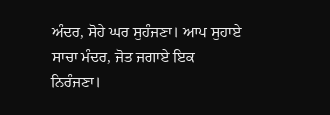ਅੰਦਰ, ਸੋਹੇ ਘਰ ਸੁਹੰਜਣਾ। ਆਪ ਸੁਹਾਏ ਸਾਚਾ ਮੰਦਰ, ਜੋਤ ਜਗਾਏ ਇਕ ਨਿਰੰਜਣਾ।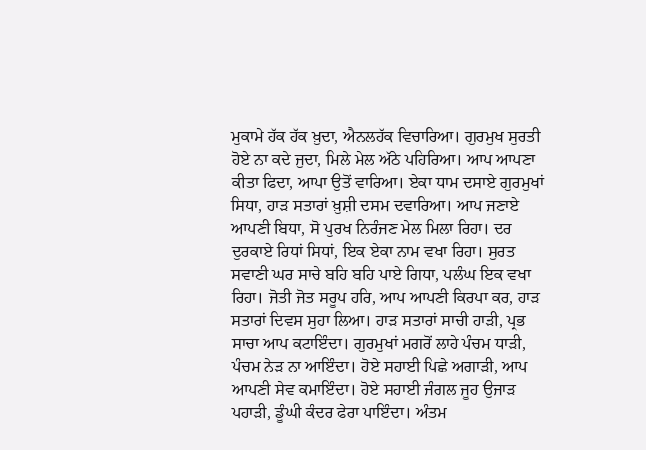ਮੁਕਾਮੇ ਹੱਕ ਹੱਕ ਖ਼ੁਦਾ, ਐਨਲਹੱਕ ਵਿਚਾਰਿਆ। ਗੁਰਮੁਖ ਸੁਰਤੀ ਹੋਏ ਨਾ ਕਦੇ ਜੁਦਾ, ਮਿਲੇ ਮੇਲ ਅੱਠੇ ਪਹਿਰਿਆ। ਆਪ ਆਪਣਾ ਕੀਤਾ ਫਿਦਾ, ਆਪਾ ਉਤੋਂ ਵਾਰਿਆ। ਏਕਾ ਧਾਮ ਦਸਾਏ ਗੁਰਮੁਖਾਂ ਸਿਧਾ, ਹਾੜ ਸਤਾਰਾਂ ਖ਼ੁਸ਼ੀ ਦਸਮ ਦਵਾਰਿਆ। ਆਪ ਜਣਾਏ ਆਪਣੀ ਬਿਧਾ, ਸੋ ਪੁਰਖ ਨਿਰੰਜਣ ਮੇਲ ਮਿਲਾ ਰਿਹਾ। ਦਰ ਦੁਰਕਾਏ ਰਿਧਾਂ ਸਿਧਾਂ, ਇਕ ਏਕਾ ਨਾਮ ਵਖਾ ਰਿਹਾ। ਸੁਰਤ ਸਵਾਣੀ ਘਰ ਸਾਚੇ ਬਹਿ ਬਹਿ ਪਾਏ ਗਿਧਾ, ਪਲੰਘ ਇਕ ਵਖਾ ਰਿਹਾ। ਜੋਤੀ ਜੋਤ ਸਰੂਪ ਹਰਿ, ਆਪ ਆਪਣੀ ਕਿਰਪਾ ਕਰ, ਹਾੜ ਸਤਾਰਾਂ ਦਿਵਸ ਸੁਹਾ ਲਿਆ। ਹਾੜ ਸਤਾਰਾਂ ਸਾਚੀ ਹਾੜੀ, ਪ੍ਰਭ ਸਾਚਾ ਆਪ ਕਟਾਇੰਦਾ। ਗੁਰਮੁਖਾਂ ਮਗਰੋਂ ਲਾਹੇ ਪੰਚਮ ਧਾੜੀ, ਪੰਚਮ ਨੇੜ ਨਾ ਆਇੰਦਾ। ਹੋਏ ਸਹਾਈ ਪਿਛੇ ਅਗਾੜੀ, ਆਪ ਆਪਣੀ ਸੇਵ ਕਮਾਇੰਦਾ। ਹੋਏ ਸਹਾਈ ਜੰਗਲ ਜੂਹ ਉਜਾੜ ਪਹਾੜੀ, ਡੂੰਘੀ ਕੰਦਰ ਫੇਰਾ ਪਾਇੰਦਾ। ਅੰਤਮ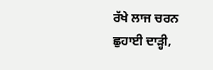ਰੱਖੇ ਲਾਜ ਚਰਨ ਛੁਹਾਈ ਦਾੜ੍ਹੀ,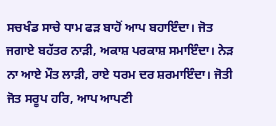ਸਚਖੰਡ ਸਾਚੇ ਧਾਮ ਫੜ ਬਾਹੋਂ ਆਪ ਬਹਾਇੰਦਾ। ਜੋਤ ਜਗਾਏ ਬਹੱਤਰ ਨਾੜੀ, ਅਕਾਸ਼ ਪਰਕਾਸ਼ ਸਮਾਇੰਦਾ। ਨੇੜ ਨਾ ਆਏ ਮੌਤ ਲਾੜੀ, ਰਾਏ ਧਰਮ ਦਰ ਸ਼ਰਮਾਇੰਦਾ। ਜੋਤੀ ਜੋਤ ਸਰੂਪ ਹਰਿ, ਆਪ ਆਪਣੀ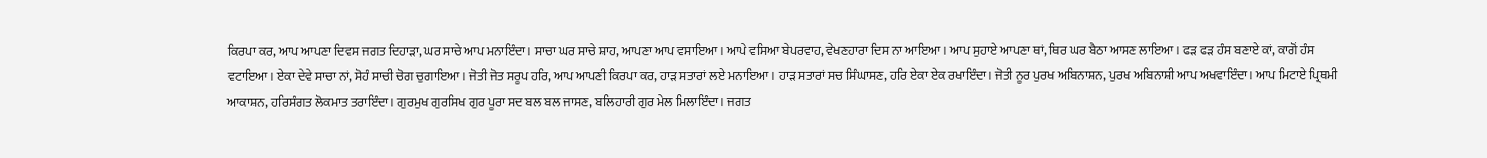ਕਿਰਪਾ ਕਰ, ਆਪ ਆਪਣਾ ਦਿਵਸ ਜਗਤ ਦਿਹਾੜਾ, ਘਰ ਸਾਚੇ ਆਪ ਮਨਾਇੰਦਾ। ਸਾਚਾ ਘਰ ਸਾਚੇ ਸ਼ਾਹ, ਆਪਣਾ ਆਪ ਵਸਾਇਆ। ਆਪੇ ਵਸਿਆ ਬੇਪਰਵਾਹ, ਵੇਖਣਹਾਰਾ ਦਿਸ ਨਾ ਆਇਆ। ਆਪ ਸੁਹਾਏ ਆਪਣਾ ਥਾਂ, ਥਿਰ ਘਰ ਬੈਠਾ ਆਸਣ ਲਾਇਆ। ਫੜ ਫੜ ਹੰਸ ਬਣਾਏ ਕਾਂ, ਕਾਗੋਂ ਹੰਸ ਵਟਾਇਆ। ਏਕਾ ਦੇਵੇ ਸਾਚਾ ਨਾਂ, ਸੋਹੰ ਸਾਚੀ ਚੋਗ ਚੁਗਾਇਆ। ਜੋਤੀ ਜੋਤ ਸਰੂਪ ਹਰਿ, ਆਪ ਆਪਣੀ ਕਿਰਪਾ ਕਰ, ਹਾੜ ਸਤਾਰਾਂ ਲਏ ਮਨਾਇਆ। ਹਾੜ ਸਤਾਰਾਂ ਸਚ ਸਿੰਘਾਸਣ, ਹਰਿ ਏਕਾ ਏਕ ਰਖਾਇੰਦਾ। ਜੋਤੀ ਨੂਰ ਪੁਰਖ ਅਬਿਨਾਸ਼ਨ, ਪੁਰਖ ਅਬਿਨਾਸ਼ੀ ਆਪ ਅਖਵਾਇੰਦਾ। ਆਪ ਮਿਟਾਏ ਪ੍ਰਿਥਮੀ ਆਕਾਸ਼ਨ, ਹਰਿਸੰਗਤ ਲੋਕਮਾਤ ਤਰਾਇੰਦਾ। ਗੁਰਮੁਖ ਗੁਰਸਿਖ ਗੁਰ ਪੂਰਾ ਸਦ ਬਲ ਬਲ ਜਾਸਣ, ਬਲਿਹਾਰੀ ਗੁਰ ਮੇਲ ਮਿਲਾਇੰਦਾ। ਜਗਤ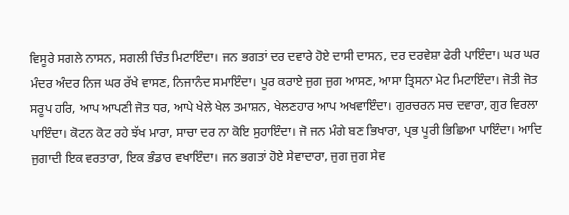ਵਿਸੂਰੇ ਸਗਲੇ ਨਾਸਨ, ਸਗਲੀ ਚਿੰਤ ਮਿਟਾਇੰਦਾ। ਜਨ ਭਗਤਾਂ ਦਰ ਦਵਾਰੇ ਹੋਏ ਦਾਸੀ ਦਾਸਨ, ਦਰ ਦਰਵੇਸ਼ਾ ਫੇਰੀ ਪਾਇੰਦਾ। ਘਰ ਘਰ ਮੰਦਰ ਅੰਦਰ ਨਿਜ ਘਰ ਰੱਖੇ ਵਾਸਣ, ਨਿਜਾਨੰਦ ਸਮਾਇੰਦਾ। ਪੂਰ ਕਰਾਏ ਜੁਗ ਜੁਗ ਆਸਣ, ਆਸਾ ਤ੍ਰਿਸਨਾ ਮੇਟ ਮਿਟਾਇੰਦਾ। ਜੋਤੀ ਜੋਤ ਸਰੂਪ ਹਰਿ, ਆਪ ਆਪਣੀ ਜੋਤ ਧਰ, ਆਪੇ ਖੇਲੇ ਖੇਲ ਤਮਾਸ਼ਨ, ਖੇਲਣਹਾਰ ਆਪ ਅਖਵਾਇੰਦਾ। ਗੁਰਚਰਨ ਸਚ ਦਵਾਰਾ, ਗੁਰ ਵਿਰਲਾ ਪਾਇੰਦਾ। ਕੋਟਨ ਕੋਟ ਰਹੇ ਝੱਖ ਮਾਰਾ, ਸਾਚਾ ਦਰ ਨਾ ਕੋਇ ਸੁਹਾਇੰਦਾ। ਜੋ ਜਨ ਮੰਗੇ ਬਣ ਭਿਖਾਰਾ, ਪ੍ਰਭ ਪੂਰੀ ਭਿਛਿਆ ਪਾਇੰਦਾ। ਆਦਿ ਜੁਗਾਦੀ ਇਕ ਵਰਤਾਰਾ, ਇਕ ਭੰਡਾਰ ਵਖਾਇੰਦਾ। ਜਨ ਭਗਤਾਂ ਹੋਏ ਸੇਵਾਦਾਰਾ, ਜੁਗ ਜੁਗ ਸੇਵ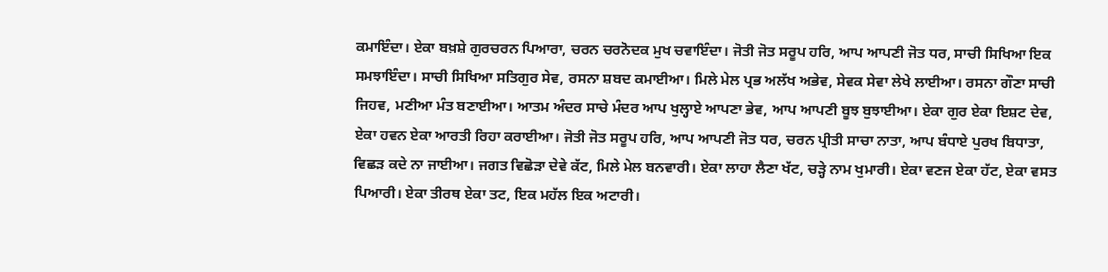ਕਮਾਇੰਦਾ। ਏਕਾ ਬਖ਼ਸ਼ੇ ਗੁਰਚਰਨ ਪਿਆਰਾ, ਚਰਨ ਚਰਨੋਦਕ ਮੁਖ ਚਵਾਇੰਦਾ। ਜੋਤੀ ਜੋਤ ਸਰੂਪ ਹਰਿ, ਆਪ ਆਪਣੀ ਜੋਤ ਧਰ, ਸਾਚੀ ਸਿਖਿਆ ਇਕ ਸਮਝਾਇੰਦਾ। ਸਾਚੀ ਸਿਖਿਆ ਸਤਿਗੁਰ ਸੇਵ, ਰਸਨਾ ਸ਼ਬਦ ਕਮਾਈਆ। ਮਿਲੇ ਮੇਲ ਪ੍ਰਭ ਅਲੱਖ ਅਭੇਵ, ਸੇਵਕ ਸੇਵਾ ਲੇਖੇ ਲਾਈਆ। ਰਸਨਾ ਗੌਣਾ ਸਾਚੀ ਜਿਹਵ, ਮਣੀਆ ਮੰਤ ਬਣਾਈਆ। ਆਤਮ ਅੰਦਰ ਸਾਚੇ ਮੰਦਰ ਆਪ ਖੁਲ੍ਹਾਏ ਆਪਣਾ ਭੇਵ, ਆਪ ਆਪਣੀ ਬੂਝ ਬੁਝਾਈਆ। ਏਕਾ ਗੁਰ ਏਕਾ ਇਸ਼ਟ ਦੇਵ, ਏਕਾ ਹਵਨ ਏਕਾ ਆਰਤੀ ਰਿਹਾ ਕਰਾਈਆ। ਜੋਤੀ ਜੋਤ ਸਰੂਪ ਹਰਿ, ਆਪ ਆਪਣੀ ਜੋਤ ਧਰ, ਚਰਨ ਪ੍ਰੀਤੀ ਸਾਚਾ ਨਾਤਾ, ਆਪ ਬੰਧਾਏ ਪੁਰਖ ਬਿਧਾਤਾ, ਵਿਛੜ ਕਦੇ ਨਾ ਜਾਈਆ। ਜਗਤ ਵਿਛੋੜਾ ਦੇਵੇ ਕੱਟ, ਮਿਲੇ ਮੇਲ ਬਨਵਾਰੀ। ਏਕਾ ਲਾਹਾ ਲੈਣਾ ਖੱਟ, ਚੜ੍ਹੇ ਨਾਮ ਖੁਮਾਰੀ। ਏਕਾ ਵਣਜ ਏਕਾ ਹੱਟ, ਏਕਾ ਵਸਤ ਪਿਆਰੀ। ਏਕਾ ਤੀਰਥ ਏਕਾ ਤਟ, ਇਕ ਮਹੱਲ ਇਕ ਅਟਾਰੀ।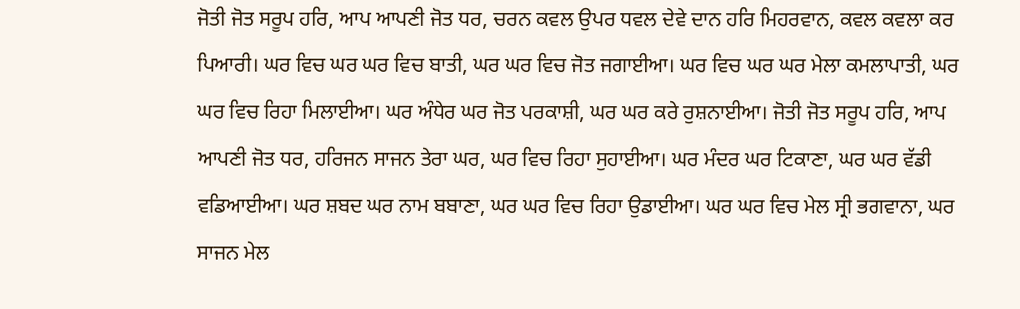ਜੋਤੀ ਜੋਤ ਸਰੂਪ ਹਰਿ, ਆਪ ਆਪਣੀ ਜੋਤ ਧਰ, ਚਰਨ ਕਵਲ ਉਪਰ ਧਵਲ ਦੇਵੇ ਦਾਨ ਹਰਿ ਮਿਹਰਵਾਨ, ਕਵਲ ਕਵਲਾ ਕਰ ਪਿਆਰੀ। ਘਰ ਵਿਚ ਘਰ ਘਰ ਵਿਚ ਬਾਤੀ, ਘਰ ਘਰ ਵਿਚ ਜੋਤ ਜਗਾਈਆ। ਘਰ ਵਿਚ ਘਰ ਘਰ ਮੇਲਾ ਕਮਲਾਪਾਤੀ, ਘਰ ਘਰ ਵਿਚ ਰਿਹਾ ਮਿਲਾਈਆ। ਘਰ ਅੰਧੇਰ ਘਰ ਜੋਤ ਪਰਕਾਸ਼ੀ, ਘਰ ਘਰ ਕਰੇ ਰੁਸ਼ਨਾਈਆ। ਜੋਤੀ ਜੋਤ ਸਰੂਪ ਹਰਿ, ਆਪ ਆਪਣੀ ਜੋਤ ਧਰ, ਹਰਿਜਨ ਸਾਜਨ ਤੇਰਾ ਘਰ, ਘਰ ਵਿਚ ਰਿਹਾ ਸੁਹਾਈਆ। ਘਰ ਮੰਦਰ ਘਰ ਟਿਕਾਣਾ, ਘਰ ਘਰ ਵੱਡੀ ਵਡਿਆਈਆ। ਘਰ ਸ਼ਬਦ ਘਰ ਨਾਮ ਬਬਾਣਾ, ਘਰ ਘਰ ਵਿਚ ਰਿਹਾ ਉਡਾਈਆ। ਘਰ ਘਰ ਵਿਚ ਮੇਲ ਸ੍ਰੀ ਭਗਵਾਨਾ, ਘਰ ਸਾਜਨ ਮੇਲ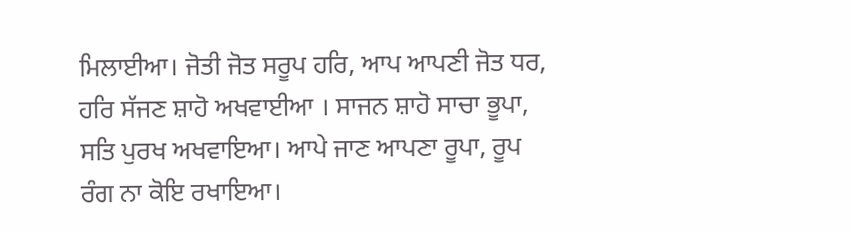ਮਿਲਾਈਆ। ਜੋਤੀ ਜੋਤ ਸਰੂਪ ਹਰਿ, ਆਪ ਆਪਣੀ ਜੋਤ ਧਰ, ਹਰਿ ਸੱਜਣ ਸ਼ਾਹੋ ਅਖਵਾਈਆ । ਸਾਜਨ ਸ਼ਾਹੋ ਸਾਚਾ ਭੂਪਾ, ਸਤਿ ਪੁਰਖ ਅਖਵਾਇਆ। ਆਪੇ ਜਾਣ ਆਪਣਾ ਰੂਪਾ, ਰੂਪ ਰੰਗ ਨਾ ਕੋਇ ਰਖਾਇਆ।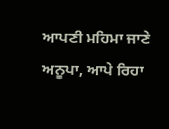ਆਪਣੀ ਮਹਿਮਾ ਜਾਣੇ ਅਨੂਪਾ, ਆਪੇ ਰਿਹਾ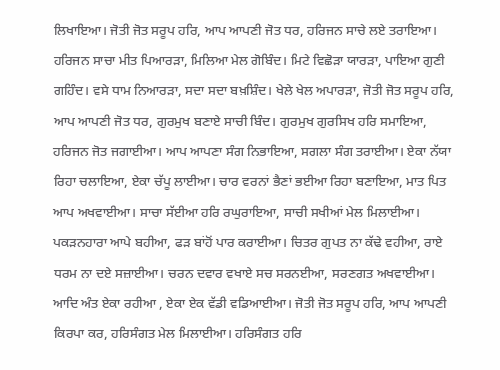ਲਿਖਾਇਆ। ਜੋਤੀ ਜੋਤ ਸਰੂਪ ਹਰਿ, ਆਪ ਆਪਣੀ ਜੋਤ ਧਰ, ਹਰਿਜਨ ਸਾਚੇ ਲਏ ਤਰਾਇਆ। ਹਰਿਜਨ ਸਾਚਾ ਮੀਤ ਪਿਆਰੜਾ, ਮਿਲਿਆ ਮੇਲ ਗੋਬਿੰਦ। ਮਿਟੇ ਵਿਛੋੜਾ ਯਾਰੜਾ, ਪਾਇਆ ਗੁਣੀ ਗਹਿੰਦ। ਵਸੇ ਧਾਮ ਨਿਆਰੜਾ, ਸਦਾ ਸਦਾ ਬਖ਼ਸ਼ਿੰਦ। ਖੇਲੇ ਖੇਲ ਅਪਾਰੜਾ, ਜੋਤੀ ਜੋਤ ਸਰੂਪ ਹਰਿ, ਆਪ ਆਪਣੀ ਜੋਤ ਧਰ, ਗੁਰਮੁਖ ਬਣਾਏ ਸਾਚੀ ਬਿੰਦ। ਗੁਰਮੁਖ ਗੁਰਸਿਖ ਹਰਿ ਸਮਾਇਆ, ਹਰਿਜਨ ਜੋਤ ਜਗਾਈਆ। ਆਪ ਆਪਣਾ ਸੰਗ ਨਿਭਾਇਆ, ਸਗਲਾ ਸੰਗ ਤਰਾਈਆ। ਏਕਾ ਨੱਯਾ ਰਿਹਾ ਚਲਾਇਆ, ਏਕਾ ਚੱਪੂ ਲਾਈਆ। ਚਾਰ ਵਰਨਾਂ ਭੈਣਾਂ ਭਈਆ ਰਿਹਾ ਬਣਾਇਆ, ਮਾਤ ਪਿਤ ਆਪ ਅਖਵਾਈਆ। ਸਾਚਾ ਸੱਈਆ ਹਰਿ ਰਘੁਰਾਇਆ, ਸਾਚੀ ਸਖੀਆਂ ਮੇਲ ਮਿਲਾਈਆ। ਪਕੜਨਹਾਰਾ ਆਪੇ ਬਹੀਆ, ਫੜ ਬਾਂਹੋਂ ਪਾਰ ਕਰਾਈਆ। ਚਿਤਰ ਗੁਪਤ ਨਾ ਕੱਢੇ ਵਹੀਆ, ਰਾਏ ਧਰਮ ਨਾ ਦਏ ਸਜ਼ਾਈਆ। ਚਰਨ ਦਵਾਰ ਵਖਾਏ ਸਚ ਸਰਨਈਆ, ਸਰਣਗਤ ਅਖਵਾਈਆ। ਆਦਿ ਅੰਤ ਏਕਾ ਰਹੀਆ , ਏਕਾ ਏਕ ਵੱਡੀ ਵਡਿਆਈਆ। ਜੋਤੀ ਜੋਤ ਸਰੂਪ ਹਰਿ, ਆਪ ਆਪਣੀ ਕਿਰਪਾ ਕਰ, ਹਰਿਸੰਗਤ ਮੇਲ ਮਿਲਾਈਆ। ਹਰਿਸੰਗਤ ਹਰਿ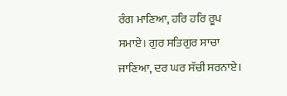ਰੰਗ ਮਾਣਿਆ, ਹਰਿ ਹਰਿ ਰੂਪ ਸਮਾਏ। ਗੁਰ ਸਤਿਗੁਰ ਸਾਚਾ ਜਾਣਿਆ, ਦਰ ਘਰ ਸੱਚੀ ਸਰਨਾਏ।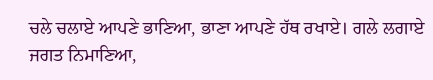ਚਲੇ ਚਲਾਏ ਆਪਣੇ ਭਾਣਿਆ, ਭਾਣਾ ਆਪਣੇ ਹੱਥ ਰਖਾਏ। ਗਲੇ ਲਗਾਏ ਜਗਤ ਨਿਮਾਣਿਆ,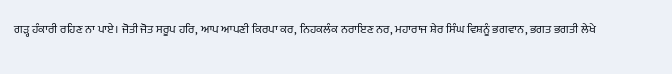ਗੜ੍ਹ ਹੰਕਾਰੀ ਰਹਿਣ ਨਾ ਪਾਏ। ਜੋਤੀ ਜੋਤ ਸਰੂਪ ਹਰਿ, ਆਪ ਆਪਣੀ ਕਿਰਪਾ ਕਰ, ਨਿਹਕਲੰਕ ਨਰਾਇਣ ਨਰ, ਮਹਾਰਾਜ ਸ਼ੇਰ ਸਿੰਘ ਵਿਸ਼ਨੂੰ ਭਗਵਾਨ, ਭਗਤ ਭਗਤੀ ਲੇਖੇ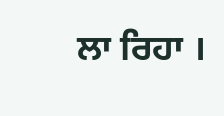ਲਾ ਰਿਹਾ ।